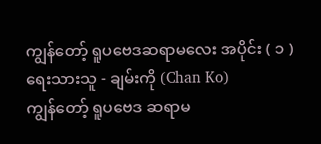ကျွန်တော့် ရူပဗေဒဆရာမလေး အပိုင်း ( ၁ )
ရေးသားသူ - ချမ်းကို (Chan Ko)
ကျွန်တော့် ရူပဗေဒ ဆရာမ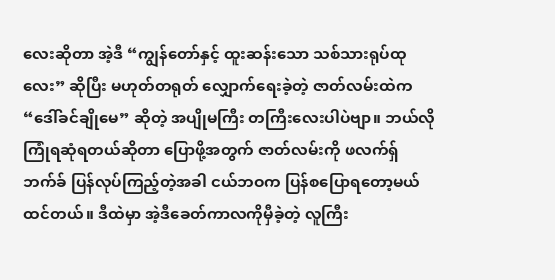လေးဆိုတာ အဲ့ဒီ “ကျွန်တော်နှင့် ထူးဆန်းသော သစ်သားရုပ်ထုလေး” ဆိုပြီး မဟုတ်တရုတ် လျှောက်ရေးခဲ့တဲ့ ဇာတ်လမ်းထဲက “ဒေါ်ခင်ချိုမေ” ဆိုတဲ့ အပျိုမကြီး တကြီးလေးပါပဲဗျာ။ ဘယ်လိုကြုံရဆုံရတယ်ဆိုတာ ပြောဖို့အတွက် ဇာတ်လမ်းကို ဖလက်ရှ်ဘက်ခ် ပြန်လုပ်ကြည့်တဲ့အခါ ငယ်ဘဝက ပြန်စပြောရတော့မယ်ထင်တယ်။ ဒီထဲမှာ အဲ့ဒီခေတ်ကာလကိုမှီခဲ့တဲ့ လူကြီး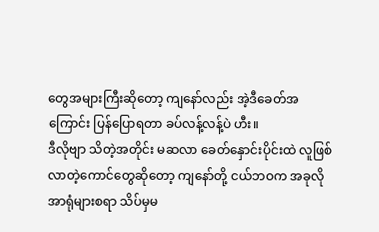တွေအများကြီးဆိုတော့ ကျနော်လည်း အဲ့ဒီခေတ်အကြောင်း ပြန်ပြောရတာ ခပ်လန့်လန့်ပဲ ဟီး။
ဒီလိုဗျာ သိတဲ့အတိုင်း မဆလာ ခေတ်နှောင်းပိုင်းထဲ လူဖြစ်လာတဲ့ကောင်တွေဆိုတော့ ကျနော်တို့ ငယ်ဘဝက အခုလို အာရုံများစရာ သိပ်မှမ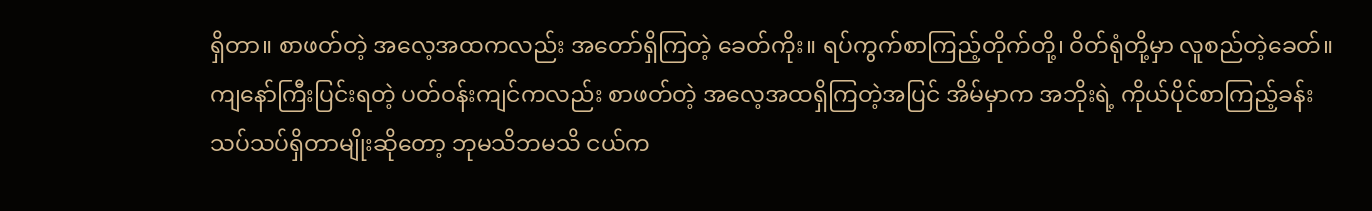ရှိတာ။ စာဖတ်တဲ့ အလေ့အထကလည်း အတော်ရှိကြတဲ့ ခေတ်ကိုး။ ရပ်ကွက်စာကြည့်တိုက်တို့၊ ဝိတ်ရုံတို့မှာ လူစည်တဲ့ခေတ်။ ကျနော်ကြီးပြင်းရတဲ့ ပတ်ဝန်းကျင်ကလည်း စာဖတ်တဲ့ အလေ့အထရှိကြတဲ့အပြင် အိမ်မှာက အဘိုးရဲ့ ကိုယ်ပိုင်စာကြည့်ခန်း သပ်သပ်ရှိတာမျိုးဆိုတော့ ဘုမသိဘမသိ ငယ်က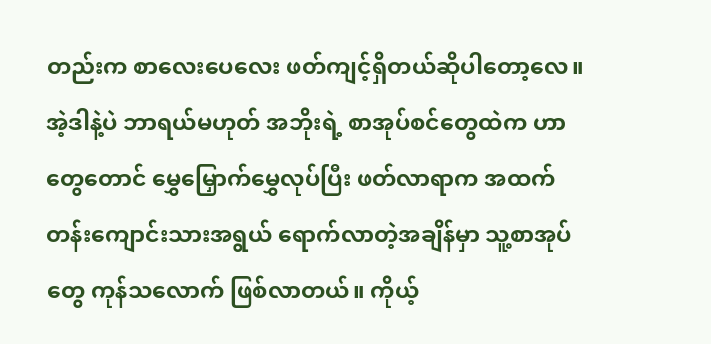တည်းက စာလေးပေလေး ဖတ်ကျင့်ရှိတယ်ဆိုပါတော့လေ။
အဲ့ဒါနဲ့ပဲ ဘာရယ်မဟုတ် အဘိုးရဲ့ စာအုပ်စင်တွေထဲက ဟာတွေတောင် မွှေမြှောက်မွှေလုပ်ပြီး ဖတ်လာရာက အထက်တန်းကျောင်းသားအရွယ် ရောက်လာတဲ့အချိန်မှာ သူ့စာအုပ်တွေ ကုန်သလောက် ဖြစ်လာတယ်။ ကိုယ့်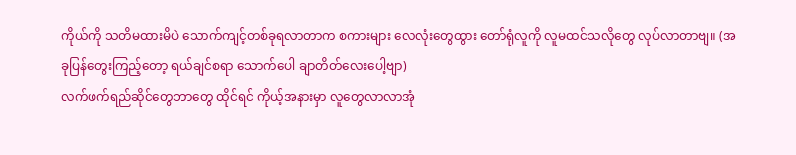ကိုယ်ကို သတိမထားမိပဲ သောက်ကျင့်တစ်ခုရလာတာက စကားများ လေလုံးတွေထွား တော်ရုံလူကို လူမထင်သလိုတွေ လုပ်လာတာဗျ။ (အခုပြန်တွေးကြည့်တော့ ရယ်ချင်စရာ သောက်ပေါ ချာတိတ်လေးပေါ့ဗျာ)
လက်ဖက်ရည်ဆိုင်တွေဘာတွေ ထိုင်ရင် ကိုယ့်အနားမှာ လူတွေလာလာအုံ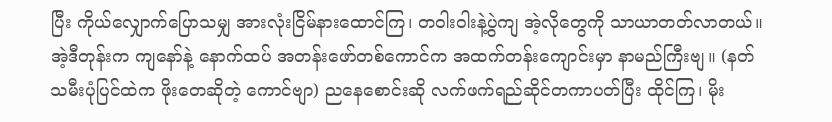ပြီး ကိုယ်လျှောက်ပြောသမျှ အားလုံးငြိမ်နားထောင်ကြ၊ တဝါးဝါးနဲ့ပွဲကျ အဲ့လိုတွေကို သာယာတတ်လာတယ်။ အဲ့ဒီတုန်းက ကျနော်နဲ့ နောက်ထပ် အတန်းဖော်တစ်ကောင်က အထက်တန်းကျောင်းမှာ နာမည်ကြီးဗျ။ (နတ်သမီးပုံပြင်ထဲက ဖိုးတေဆိုတဲ့ ကောင်ဗျာ) ညနေစောင်းဆို လက်ဖက်ရည်ဆိုင်တကာပတ်ပြီး ထိုင်ကြ၊ မိုး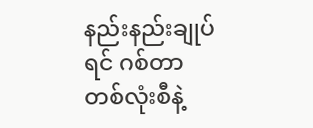နည်းနည်းချုပ်ရင် ဂစ်တာတစ်လုံးစီနဲ့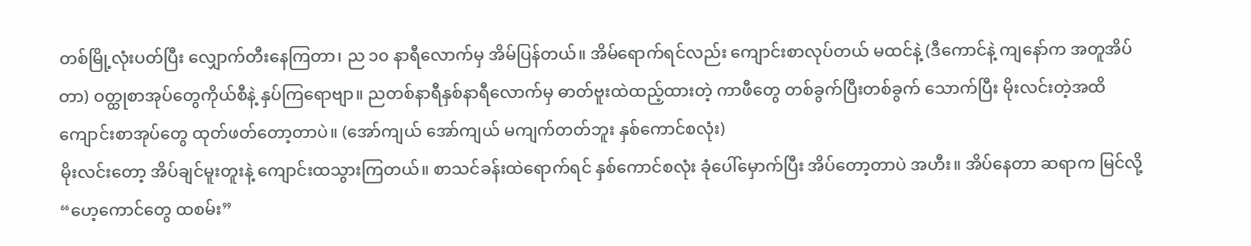တစ်မြို့လုံးပတ်ပြီး လျှောက်တီးနေကြတာ၊ ည ၁၀ နာရီလောက်မှ အိမ်ပြန်တယ်။ အိမ်ရောက်ရင်လည်း ကျောင်းစာလုပ်တယ် မထင်နဲ့ (ဒီကောင်နဲ့ ကျနော်က အတူအိပ်တာ) ဝတ္ထုစာအုပ်တွေကိုယ်စီနဲ့ နှပ်ကြရောဗျာ။ ညတစ်နာရီနှစ်နာရီလောက်မှ ဓာတ်ဗူးထဲထည့်ထားတဲ့ ကာဖီတွေ တစ်ခွက်ပြီးတစ်ခွက် သောက်ပြီး မိုးလင်းတဲ့အထိ ကျောင်းစာအုပ်တွေ ထုတ်ဖတ်တော့တာပဲ။ (အော်ကျယ် အော်ကျယ် မကျက်တတ်ဘူး နှစ်ကောင်စလုံး)
မိုးလင်းတော့ အိပ်ချင်မူးတူးနဲ့ ကျောင်းထသွားကြတယ်။ စာသင်ခန်းထဲရောက်ရင် နှစ်ကောင်စလုံး ခုံပေါ်မှောက်ပြီး အိပ်တော့တာပဲ အဟီး။ အိပ်နေတာ ဆရာက မြင်လို့ “ဟေ့ကောင်တွေ ထစမ်း”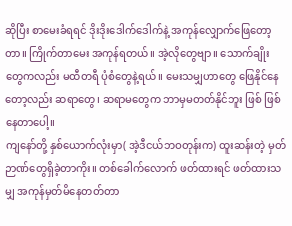ဆိုပြီး စာမေးခံရရင် ဒိုးဒိုးဒေါက်ဒေါက်နဲ့ အကုန်လျှောက်ဖြေတော့တာ။ ကြိုက်တာမေး အကုန်ရတယ်။ အဲ့လိုတွေဗျာ။ သောက်ချိုးတွေကလည်း မထီတရီ ပုံစံတွေနဲ့ရယ်။ မေးသမျှဟာတွေ ဖြေနိုင်နေတော့လည်း ဆရာတွေ၊ ဆရာမတွေက ဘာမှမတတ်နိုင်ဘူး ဖြစ် ဖြစ်နေတာပေါ့။
ကျနော်တို့ နှစ်ယောက်လုံးမှာ( အဲ့ဒီငယ်ဘဝတုန်းက) ထူးဆန်းတဲ့ မှတ်ဉာဏ်တွေရှိခဲ့တာကိုး။ တစ်ခေါက်လောက် ဖတ်ထားရင် ဖတ်ထားသမျှ အကုန်မှတ်မိနေတတ်တာ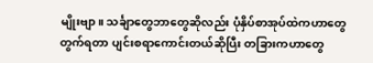မျိုးဗျာ။ သင်္ချာတွေဘာတွေဆိုလည်း ပုံနှိပ်စာအုပ်ထဲကဟာတွေ တွက်ရတာ ပျင်းစရာကောင်းတယ်ဆိုပြီး တခြားကဟာတွေ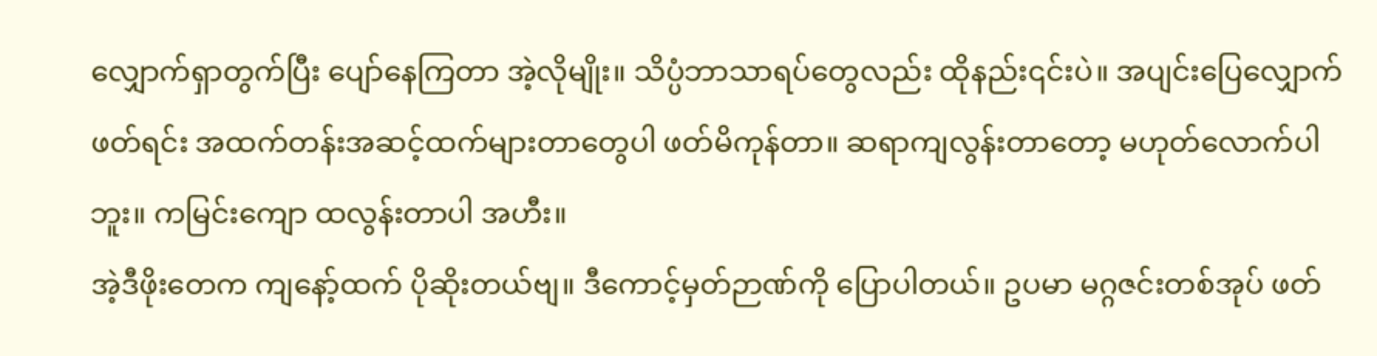လျှောက်ရှာတွက်ပြီး ပျော်နေကြတာ အဲ့လိုမျိုး။ သိပ္ပံဘာသာရပ်တွေလည်း ထိုနည်း၎င်းပဲ။ အပျင်းပြေလျှောက်ဖတ်ရင်း အထက်တန်းအဆင့်ထက်များတာတွေပါ ဖတ်မိကုန်တာ။ ဆရာကျလွန်းတာတော့ မဟုတ်လောက်ပါဘူး။ ကမြင်းကျော ထလွန်းတာပါ အဟီး။
အဲ့ဒီဖိုးတေက ကျနော့်ထက် ပိုဆိုးတယ်ဗျ။ ဒီကောင့်မှတ်ဉာဏ်ကို ပြောပါတယ်။ ဥပမာ မဂ္ဂဇင်းတစ်အုပ် ဖတ်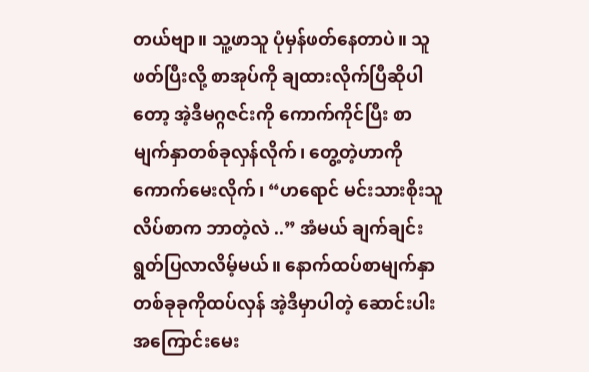တယ်ဗျာ။ သူ့ဖာသူ ပုံမှန်ဖတ်နေတာပဲ။ သူဖတ်ပြီးလို့ စာအုပ်ကို ချထားလိုက်ပြီဆိုပါတော့ အဲ့ဒီမဂ္ဂဇင်းကို ကောက်ကိုင်ပြီး စာမျက်နှာတစ်ခုလှန်လိုက်၊ တွေ့တဲ့ဟာကို ကောက်မေးလိုက်၊ “ဟရောင် မင်းသားစိုးသူ လိပ်စာက ဘာတဲ့လဲ ..” အံမယ် ချက်ချင်းရွတ်ပြလာလိမ့်မယ်။ နောက်ထပ်စာမျက်နှာ တစ်ခုခုကိုထပ်လှန် အဲ့ဒီမှာပါတဲ့ ဆောင်းပါးအကြောင်းမေး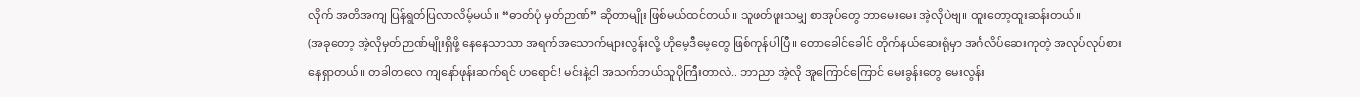လိုက် အတိအကျ ပြန်ရွတ်ပြလာလိမ့်မယ်။ “ဓာတ်ပုံ မှတ်ဉာဏ်” ဆိုတာမျိုး ဖြစ်မယ်ထင်တယ်။ သူဖတ်ဖူးသမျှ စာအုပ်တွေ ဘာမေးမေး အဲ့လိုပဲဗျ။ ထူးတော့ထူးဆန်းတယ်။
(အခုတော့ အဲ့လိုမှတ်ဉာဏ်မျိုးရှိဖို့ နေနေသာသာ အရက်အသောက်များလွန်းလို့ ဟိုမေ့ဒီမေ့တွေ ဖြစ်ကုန်ပါပြီ။ တောခေါင်ခေါင် တိုက်နယ်ဆေးရုံမှာ အင်္ဂလိပ်ဆေးကုတဲ့ အလုပ်လုပ်စားနေရှာတယ်။ တခါတလေ ကျနော်ဖုန်းဆက်ရင် ဟရောင်! မင်းနဲ့ငါ အသက်ဘယ်သူပိုကြီးတာလဲ.. ဘာညာ အဲ့လို အူကြောင်ကြောင် မေးခွန်းတွေ မေးလွန်း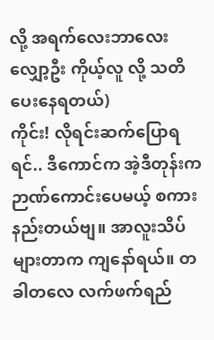လို့ အရက်လေးဘာလေးလျှော့ဦး ကိုယ့်လူ လို့ သတိပေးနေရတယ်)
ကိုင်း! လိုရင်းဆက်ပြောရရင်.. ဒီကောင်က အဲ့ဒီတုန်းက ဉာဏ်ကောင်းပေမယ့် စကားနည်းတယ်ဗျ။ အာလူးသိပ်များတာက ကျနော်ရယ်။ တခါတလေ လက်ဖက်ရည်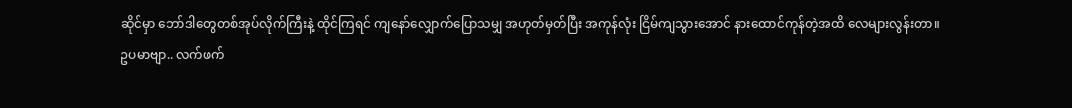ဆိုင်မှာ ဘော်ဒါတွေတစ်အုပ်လိုက်ကြီးနဲ့ ထိုင်ကြရင် ကျနော်လျှောက်ပြောသမျှ အဟုတ်မှတ်ပြီး အကုန်လုံး ငြိမ်ကျသွားအောင် နားထောင်ကုန်တဲ့အထိ လေများလွန်းတာ။
ဥပမာဗျာ.. လက်ဖက်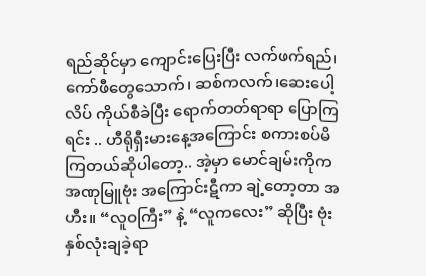ရည်ဆိုင်မှာ ကျောင်းပြေးပြီး လက်ဖက်ရည်၊ ကော်ဖီတွေသောက်၊ ဆစ်ကလက်၊ဆေးပေါ့လိပ် ကိုယ်စီခဲပြီး ရောက်တတ်ရာရာ ပြောကြရင်း .. ဟီရိုရှီးမားနေ့အကြောင်း စကားစပ်မိကြတယ်ဆိုပါတော့.. အဲ့မှာ မောင်ချမ်းကိုက အဏုမြူဗုံး အကြောင်းဋီကာ ချဲ့တော့တာ အဟီး။ “လူဝကြီး” နဲ့ “လူကလေး” ဆိုပြီး ဗုံးနှစ်လုံးချခဲ့ရာ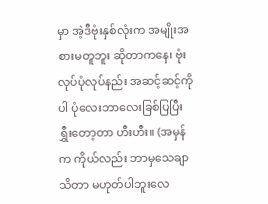မှာ အဲ့ဒီဗုံးနှစ်လုံးက အမျိုးအစားမတူဘူး ဆိုတာကနေ၊ ဗုံးလုပ်ပုံလုပ်နည်း အဆင့်ဆင့်ကိုပါ ပုံလေးဘာလေးခြစ်ပြပြီး ရွှီးတော့တာ ဟီးဟီး။ (အမှန်က ကိုယ်လည်း ဘာမှသေချာသိတာ မဟုတ်ပါဘူးလေ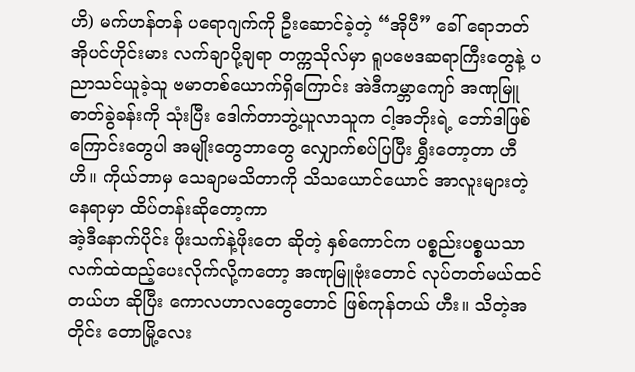ဟိ) မက်ဟန်တန် ပရောဂျက်ကို ဦးဆောင်ခဲ့တဲ့ “အိုပီ” ခေါ် ရောဘတ်အိုပင်ဟိုင်းမား လက်ချာပို့ချရာ တက္ကသိုလ်မှာ ရူပဗေဒဆရာကြီးတွေနဲ့ ပညာသင်ယူခဲ့သူ ဗမာတစ်ယောက်ရှိကြောင်း အဲဒီကမ္ဘာကျော် အဏုမြူဓာတ်ခွဲခန်းကို သုံးပြီး ဒေါက်တာဘွဲ့ယူလာသူက ငါ့အဘိုးရဲ့ ဘော်ဒါဖြစ်ကြောင်းတွေပါ အမျိုးတွေဘာတွေ လျှောက်စပ်ပြပြီး ရွှီးတော့တာ ဟီဟိ။ ကိုယ်ဘာမှ သေချာမသိတာကို သိသယောင်ယောင် အာလူးများတဲ့နေရာမှာ ထိပ်တန်းဆိုတော့ကာ
အဲ့ဒီနောက်ပိုင်း ဖိုးသက်နဲ့ဖိုးတေ ဆိုတဲ့ နှစ်ကောင်က ပစ္စည်းပစ္စယသာ လက်ထဲထည့်ပေးလိုက်လို့ကတော့ အဏုမြူဗုံးတောင် လုပ်တတ်မယ်ထင်တယ်ဟ ဆိုပြီး ကောလဟာလတွေတောင် ဖြစ်ကုန်တယ် ဟီး။ သိတဲ့အတိုင်း တောမြို့လေး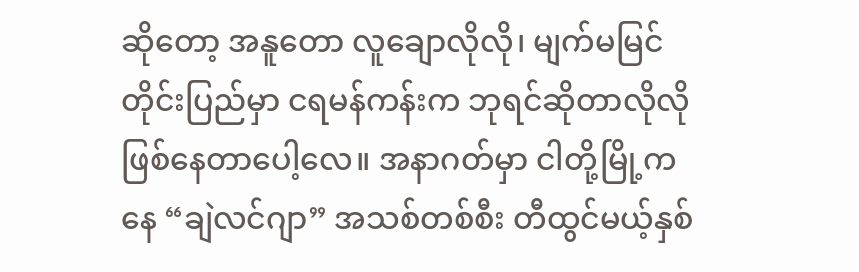ဆိုတော့ အနူတော လူချောလိုလို၊ မျက်မမြင်တိုင်းပြည်မှာ ငရမန်ကန်းက ဘုရင်ဆိုတာလိုလို ဖြစ်နေတာပေါ့လေ။ အနာဂတ်မှာ ငါတို့မြို့ကနေ “ချဲလင်ဂျာ” အသစ်တစ်စီး တီထွင်မယ့်နှစ်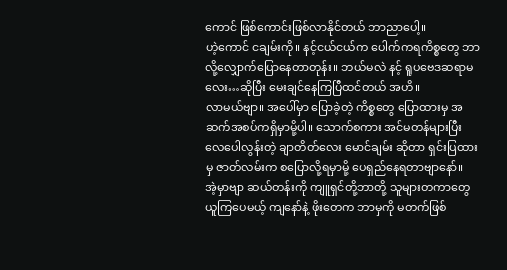ကောင် ဖြစ်ကောင်းဖြစ်လာနိုင်တယ် ဘာညာပေါ့။
ဟဲ့ကောင် ငချမ်းကို။ နင့်ငယ်ငယ်က ပေါက်ကရကိစ္စတွေ ဘာလို့လျှောက်ပြောနေတာတုန်း။ ဘယ်မလဲ နင့် ရူပဗေဒဆရာမလေး…ဆိုပြီး မေးချင်နေကြပြီထင်တယ် အဟိ။
လာမယ်ဗျာ။ အပေါ်မှာ ပြောခဲ့တဲ့ ကိစ္စတွေ ပြောထားမှ အဆက်အစပ်ကရှိမှာမို့ပါ။ သောက်စကား အင်မတန်များပြီး လေပေါလွန်းတဲ့ ချာတိတ်လေး မောင်ချမ်း ဆိုတာ ရှင်းပြထားမှ ဇာတ်လမ်းက စပြောလို့ရမှာမို့ ပေရှည်နေရတာဗျာနော်။
အဲ့မှာဗျာ ဆယ်တန်းကို ကျူရှင်တို့ဘာတို့ သူများတကာတွေ ယူကြပေမယ့် ကျနော်နဲ့ ဖိုးတေက ဘာမှကို မတက်ဖြစ်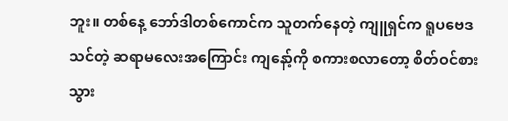ဘူး။ တစ်နေ့ ဘော်ဒါတစ်ကောင်က သူတက်နေတဲ့ ကျူရှင်က ရူပဗေဒသင်တဲ့ ဆရာမလေးအကြောင်း ကျနော့်ကို စကားစလာတော့ စိတ်ဝင်စားသွား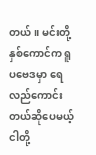တယ်။ မင်းတို့နှစ်ကောင်က ရူပဗေဒမှာ ရေလည်ကောင်းတယ်ဆိုပေမယ့် ငါတို့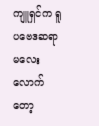ကျူရှင်က ရူပဗေဒဆရာမလေးလောက်တော့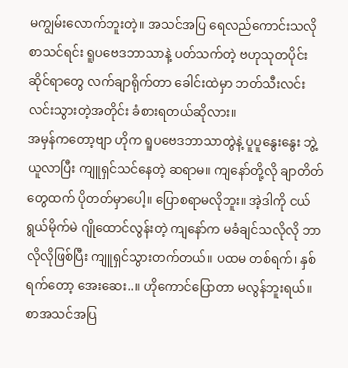မကျွမ်းလောက်ဘူးတဲ့။ အသင်အပြ ရေလည်ကောင်းသလို စာသင်ရင်း ရူပဗေဒဘာသာနဲ့ ပတ်သက်တဲ့ ဗဟုသုတပိုင်းဆိုင်ရာတွေ လက်ချာရိုက်တာ ခေါင်းထဲမှာ ဘတ်သီးလင်းလင်းသွားတဲ့အတိုင်း ခံစားရတယ်ဆိုလား။
အမှန်ကတော့ဗျာ ဟိုက ရူပဗေဒဘာသာတွဲနဲ့ ပူပူနွေးနွေး ဘွဲ့ယူလာပြီး ကျူရှင်သင်နေတဲ့ ဆရာမ။ ကျနော်တို့လို ချာတိတ်တွေထက် ပိုတတ်မှာပေါ့။ ပြောစရာမလိုဘူး။ အဲ့ဒါကို ငယ်ရွယ်မိုက်မဲ ဂျိုထောင်လွန်းတဲ့ ကျနော်က မခံချင်သလိုလို ဘာလိုလိုဖြစ်ပြီး ကျူရှင်သွားတက်တယ်။ ပထမ တစ်ရက်၊ နှစ်ရက်တော့ အေးဆေး..။ ဟိုကောင်ပြောတာ မလွန်ဘူးရယ်။ စာအသင်အပြ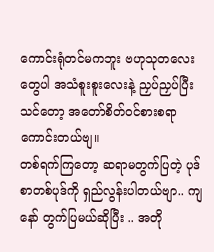ကောင်းရုံတင်မကဘူး ဗဟုသုတလေးတွေပါ အသံစူးစူးလေးနဲ့ ညှပ်ညှပ်ပြီးသင်တော့ အတော်စိတ်ဝင်စားစရာကောင်းတယ်ဗျ။
တစ်ရက်ကြတော့ ဆရာမတွက်ပြတဲ့ ပုဒ်စာတစ်ပုဒ်ကို ရှည်လွန်းပါတယ်ဗျာ.. ကျနော် တွက်ပြမယ်ဆိုပြီး .. အတို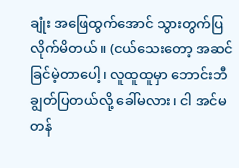ချုံး အဖြေထွက်အောင် သွားတွက်ပြလိုက်မိတယ်။ (ငယ်သေးတော့ အဆင်ခြင်မဲ့တာပေါ့၊ လူထူထူမှာ ဘောင်းဘီချွတ်ပြတယ်လို့ ခေါ်မလား၊ ငါ အင်မတန်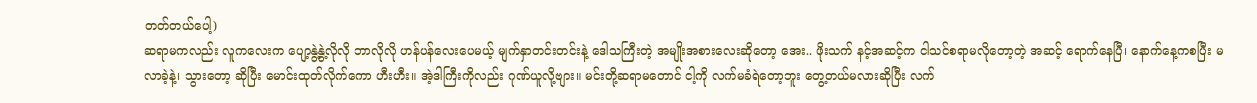တတ်တယ်ပေါ့)
ဆရာမကလည်း လူကလေးက ပျော့နွဲ့နွဲ့လိုလို ဘာလိုလို ဟန်ပန်လေးပေမယ့် မျက်နှာတင်းတင်းနဲ့ ဒေါသကြီးတဲ့ အမျိုးအစားလေးဆိုတော့ အေး.. ဖိုးသက် နင့်အဆင့်က ငါသင်စရာမလိုတော့တဲ့ အဆင့် ရောက်နေပြီ၊ နောက်နေ့ကစပြီး မလာခဲ့နဲ့၊ သွားတော့ ဆိုပြီး မောင်းထုတ်လိုက်ကော ဟီးဟီး။ အဲ့ဒါကြီးကိုလည်း ဂုဏ်ယူလို့ဗျား။ မင်းတို့ဆရာမတောင် ငါ့ကို လက်မခံရဲတော့ဘူး တွေ့တယ်မလားဆိုပြီး လက်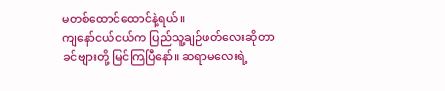မတစ်ထောင်ထောင်နဲ့ရယ်။
ကျနော်ငယ်ငယ်က ပြည်သူ့ချဉ်ဖတ်လေးဆိုတာ ခင်ဗျားတို့ မြင်ကြပြီနော်။ ဆရာမလေးရဲ့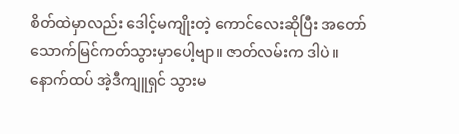စိတ်ထဲမှာလည်း ဒေါင့်မကျိုးတဲ့ ကောင်လေးဆိုပြီး အတော် သောက်မြင်ကတ်သွားမှာပေါ့ဗျာ။ ဇာတ်လမ်းက ဒါပဲ။ နောက်ထပ် အဲ့ဒီကျူရှင် သွားမ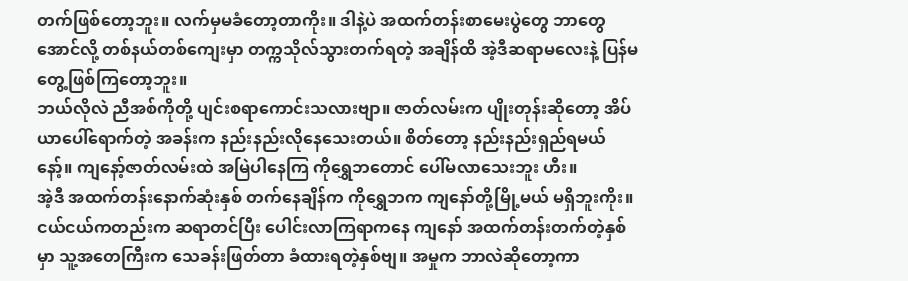တက်ဖြစ်တော့ဘူး။ လက်မှမခံတော့တာကိုး။ ဒါနဲ့ပဲ အထက်တန်းစာမေးပွဲတွေ ဘာတွေအောင်လို့ တစ်နယ်တစ်ကျေးမှာ တက္ကသိုလ်သွားတက်ရတဲ့ အချိန်ထိ အဲ့ဒီဆရာမလေးနဲ့ ပြန်မတွေ့ဖြစ်ကြတော့ဘူး။
ဘယ်လိုလဲ ညီအစ်ကိုတို့ ပျင်းစရာကောင်းသလားဗျာ။ ဇာတ်လမ်းက ပျိုးတုန်းဆိုတော့ အိပ်ယာပေါ်ရောက်တဲ့ အခန်းက နည်းနည်းလိုနေသေးတယ်။ စိတ်တော့ နည်းနည်းရှည်ရမယ်နော့်။ ကျနော့်ဇာတ်လမ်းထဲ အမြဲပါနေကြ ကိုရွှေဘတောင် ပေါ်မလာသေးဘူး ဟီး။
အဲ့ဒီ အထက်တန်းနောက်ဆုံးနှစ် တက်နေချိန်က ကိုရွှေဘက ကျနော်တို့မြို့မယ် မရှိဘူးကိုး။ ငယ်ငယ်ကတည်းက ဆရာတင်ပြီး ပေါင်းလာကြရာကနေ ကျနော် အထက်တန်းတက်တဲ့နှစ်မှာ သူ့အတေကြီးက သေခန်းဖြတ်တာ ခံထားရတဲ့နှစ်ဗျ။ အမှုက ဘာလဲဆိုတော့ကာ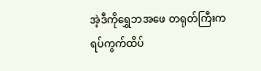အဲ့ဒီကိုရွှေဘအဖေ တရုတ်ကြီးက ရပ်ကွက်ထိပ်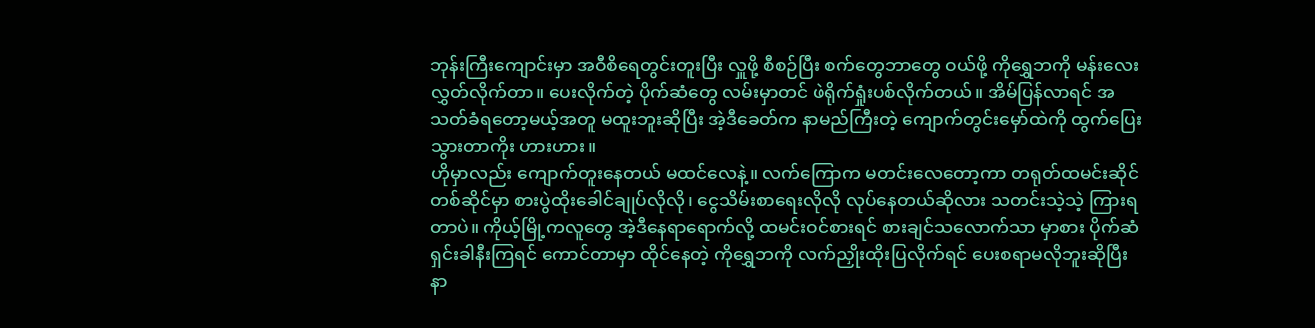ဘုန်းကြီးကျောင်းမှာ အဝီစိရေတွင်းတူးပြီး လှူဖို့ စီစဉ်ပြီး စက်တွေဘာတွေ ဝယ်ဖို့ ကိုရွှေဘကို မန်းလေးလွှတ်လိုက်တာ။ ပေးလိုက်တဲ့ ပိုက်ဆံတွေ လမ်းမှာတင် ဖဲရိုက်ရှုံးပစ်လိုက်တယ်။ အိမ်ပြန်လာရင် အသတ်ခံရတော့မယ့်အတူ မထူးဘူးဆိုပြီး အဲ့ဒီခေတ်က နာမည်ကြီးတဲ့ ကျောက်တွင်းမှော်ထဲကို ထွက်ပြေးသွားတာကိုး ဟားဟား။
ဟိုမှာလည်း ကျောက်တူးနေတယ် မထင်လေနဲ့။ လက်ကြောက မတင်းလေတော့ကာ တရုတ်ထမင်းဆိုင်တစ်ဆိုင်မှာ စားပွဲထိုးခေါင်ချုပ်လိုလို၊ ငွေသိမ်းစာရေးလိုလို လုပ်နေတယ်ဆိုလား သတင်းသဲ့သဲ့ ကြားရတာပဲ။ ကိုယ့်မြို့ကလူတွေ အဲ့ဒီနေရာရောက်လို့ ထမင်းဝင်စားရင် စားချင်သလောက်သာ မှာစား ပိုက်ဆံရှင်းခါနီးကြရင် ကောင်တာမှာ ထိုင်နေတဲ့ ကိုရွှေဘကို လက်ညှိုးထိုးပြလိုက်ရင် ပေးစရာမလိုဘူးဆိုပြီး နာ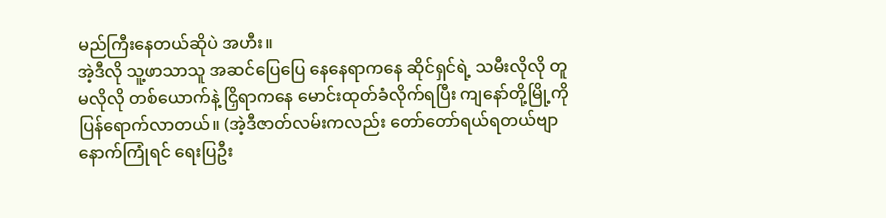မည်ကြီးနေတယ်ဆိုပဲ အဟီး။
အဲ့ဒီလို သူ့ဖာသာသူ အဆင်ပြေပြေ နေနေရာကနေ ဆိုင်ရှင်ရဲ့ သမီးလိုလို တူမလိုလို တစ်ယောက်နဲ့ ငြှိရာကနေ မောင်းထုတ်ခံလိုက်ရပြီး ကျနော်တို့မြို့ကို ပြန်ရောက်လာတယ်။ (အဲ့ဒီဇာတ်လမ်းကလည်း တော်တော်ရယ်ရတယ်ဗျာ နောက်ကြုံရင် ရေးပြဦး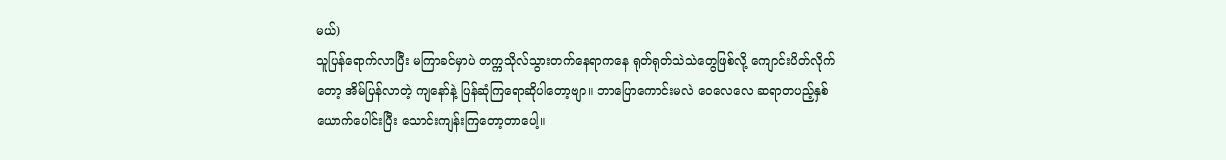မယ်)
သူပြန်ရောက်လာပြီး မကြာခင်မှာပဲ တက္ကသိုလ်သွားတက်နေရာကနေ ရုတ်ရုတ်သဲသဲတွေဖြစ်လို့ ကျောင်းပိတ်လိုက်တော့ အိမ်ပြန်လာတဲ့ ကျနော်နဲ့ ပြန်ဆုံကြရောဆိုပါတော့ဗျာ။ ဘာပြောကောင်းမလဲ ဝေလေလေ ဆရာတပည့်နှစ်ယောက်ပေါင်းပြီး သောင်းကျန်းကြတော့တာပေါ့။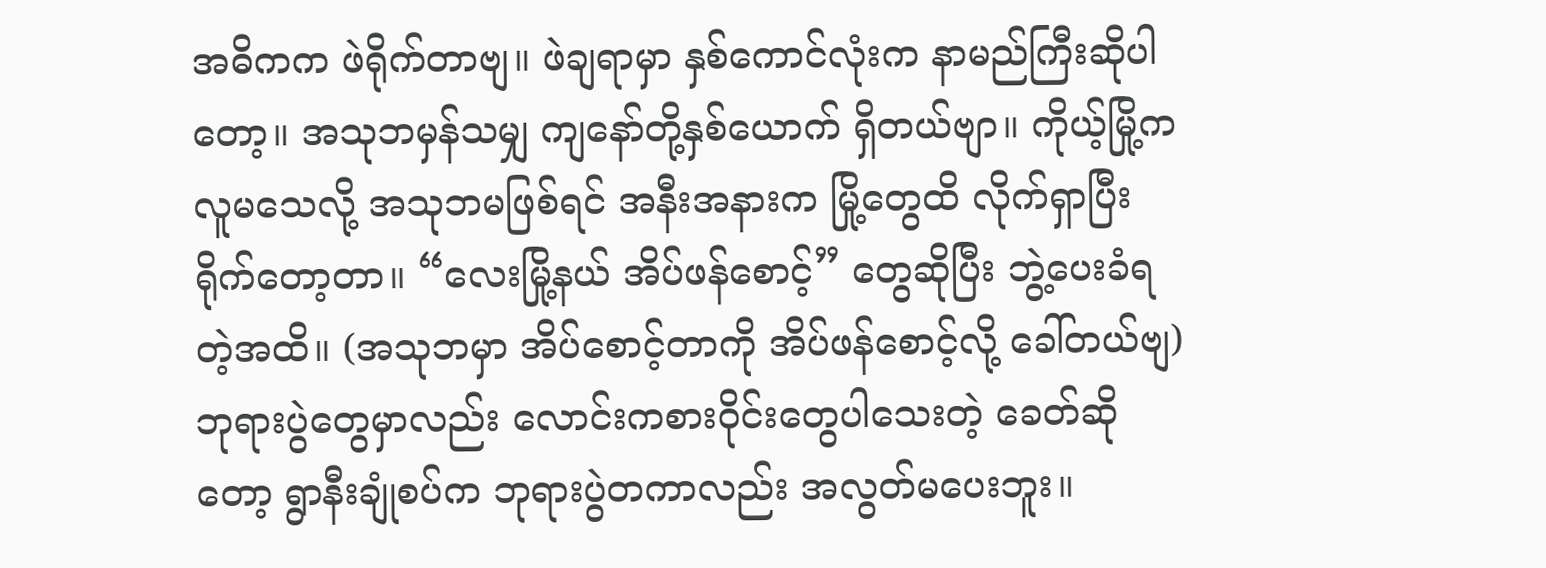အဓိကက ဖဲရိုက်တာဗျ။ ဖဲချရာမှာ နှစ်ကောင်လုံးက နာမည်ကြီးဆိုပါတော့။ အသုဘမှန်သမျှ ကျနော်တို့နှစ်ယောက် ရှိတယ်ဗျာ။ ကိုယ့်မြို့က လူမသေလို့ အသုဘမဖြစ်ရင် အနီးအနားက မြို့တွေထိ လိုက်ရှာပြီး ရိုက်တော့တာ။ “လေးမြို့နယ် အိပ်ဖန်စောင့်” တွေဆိုပြီး ဘွဲ့ပေးခံရတဲ့အထိ။ (အသုဘမှာ အိပ်စောင့်တာကို အိပ်ဖန်စောင့်လို့ ခေါ်တယ်ဗျ) ဘုရားပွဲတွေမှာလည်း လောင်းကစားဝိုင်းတွေပါသေးတဲ့ ခေတ်ဆိုတော့ ရွာနီးချုံစပ်က ဘုရားပွဲတကာလည်း အလွတ်မပေးဘူး။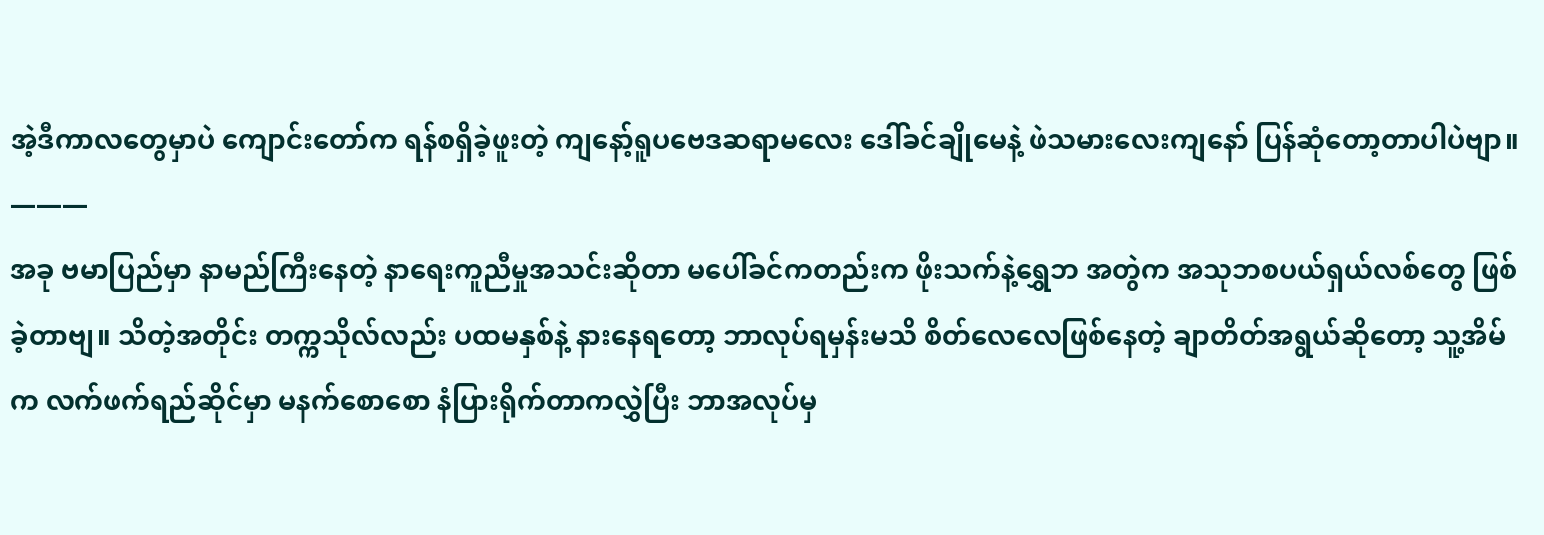အဲ့ဒီကာလတွေမှာပဲ ကျောင်းတော်က ရန်စရှိခဲ့ဖူးတဲ့ ကျနော့်ရူပဗေဒဆရာမလေး ဒေါ်ခင်ချိုမေနဲ့ ဖဲသမားလေးကျနော် ပြန်ဆုံတော့တာပါပဲဗျာ။
———
အခု ဗမာပြည်မှာ နာမည်ကြီးနေတဲ့ နာရေးကူညီမှုအသင်းဆိုတာ မပေါ်ခင်ကတည်းက ဖိုးသက်နဲ့ရွှေဘ အတွဲက အသုဘစပယ်ရှယ်လစ်တွေ ဖြစ်ခဲ့တာဗျ။ သိတဲ့အတိုင်း တက္ကသိုလ်လည်း ပထမနှစ်နဲ့ နားနေရတော့ ဘာလုပ်ရမှန်းမသိ စိတ်လေလေဖြစ်နေတဲ့ ချာတိတ်အရွယ်ဆိုတော့ သူ့အိမ်က လက်ဖက်ရည်ဆိုင်မှာ မနက်စောစော နံပြားရိုက်တာကလွှဲပြီး ဘာအလုပ်မှ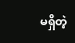မရှိတဲ့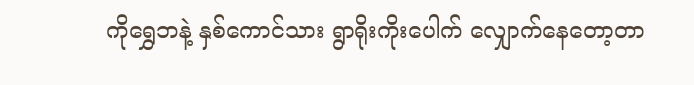ကိုရွှေဘနဲ့ နှစ်ကောင်သား ရွာရိုးကိုးပေါက် လျှောက်နေတော့တာ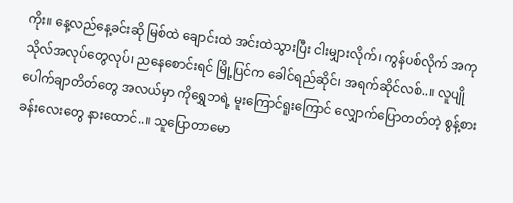ကိုး။ နေ့လည်နေ့ခင်းဆို မြစ်ထဲ ချောင်းထဲ အင်းထဲသွားပြီး ငါးမျှားလိုက်၊ ကွန်ပစ်လိုက် အကုသိုလ်အလုပ်တွေလုပ်၊ ညနေစောင်းရင် မြို့ပြင်က ခေါင်ရည်ဆိုင်၊ အရက်ဆိုင်လစ်..။ လူပျိုပေါက်ချာတိတ်တွေ အလယ်မှာ ကိုရွှေဘရဲ့ မူးကြောင်ရူးကြောင် လျှောက်ပြောတတ်တဲ့ စွန့်စားခန်းလေးတွေ နားထောင်..။ သူပြောတာမော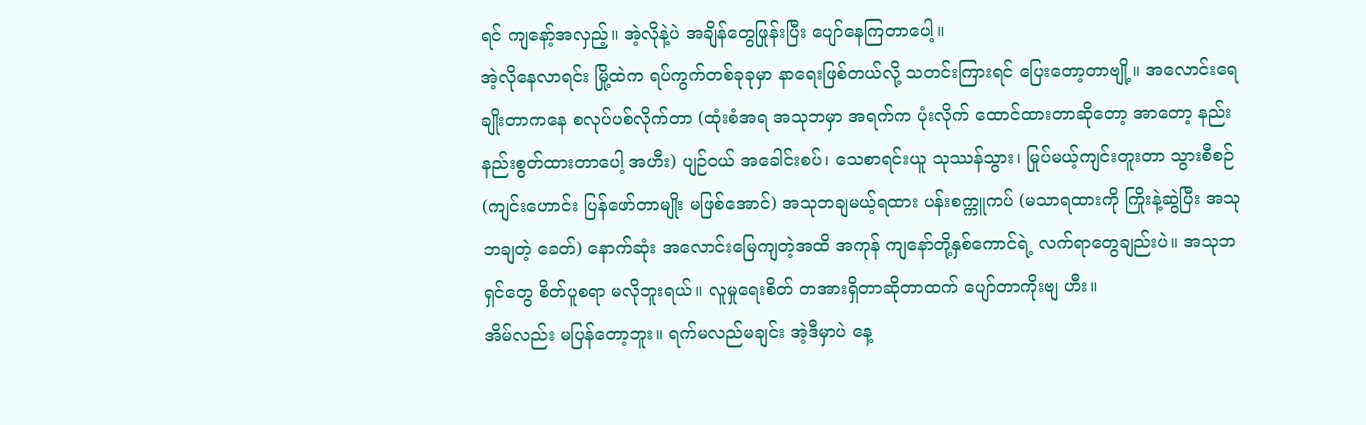ရင် ကျနော့်အလှည့်။ အဲ့လိုနဲ့ပဲ အချိန်တွေဖြုန်းပြီး ပျော်နေကြတာပေါ့။
အဲ့လိုနေလာရင်း မြို့ထဲက ရပ်ကွက်တစ်ခုခုမှာ နာရေးဖြစ်တယ်လို့ သတင်းကြားရင် ပြေးတော့တာဗျို့။ အလောင်းရေချိုးတာကနေ စလုပ်ပစ်လိုက်တာ (ထုံးစံအရ အသုဘမှာ အရက်က ပုံးလိုက် ထောင်ထားတာဆိုတော့ အာတော့ နည်းနည်းစွတ်ထားတာပေါ့ အဟီး) ပျဉ်ဝယ် အခေါင်းစပ်၊ သေစာရင်းယူ သုဿန်သွား၊ မြုပ်မယ့်ကျင်းတူးတာ သွားစီစဉ် (ကျင်းဟောင်း ပြန်ဖော်တာမျိုး မဖြစ်အောင်) အသုဘချမယ့်ရထား ပန်းစက္ကူကပ် (မသာရထားကို ကြိုးနဲ့ဆွဲပြီး အသုဘချတဲ့ ခေတ်) နောက်ဆုံး အလောင်းမြေကျတဲ့အထိ အကုန် ကျနော်တို့နှစ်ကောင်ရဲ့ လက်ရာတွေချည်းပဲ။ အသုဘရှင်တွေ စိတ်ပူစရာ မလိုဘူးရယ်။ လူမှုရေးစိတ် တအားရှိတာဆိုတာထက် ပျော်တာကိုးဗျ ဟီး။
အိမ်လည်း မပြန်တော့ဘူး။ ရက်မလည်မချင်း အဲ့ဒီမှာပဲ နေ့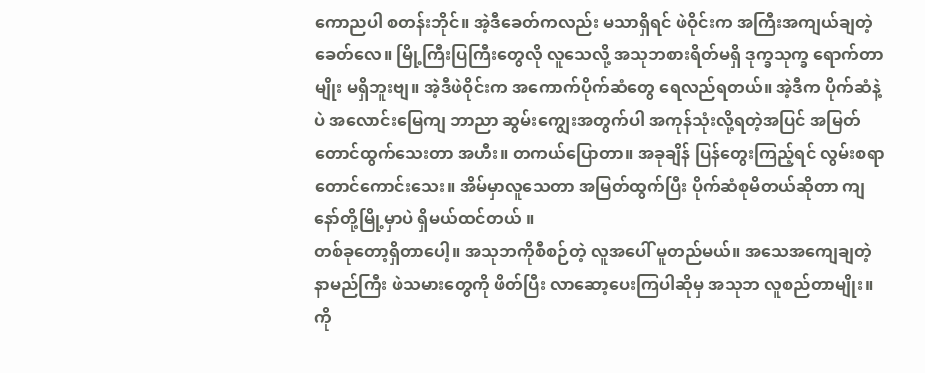ကောညပါ စတန်းဘိုင်။ အဲ့ဒီခေတ်ကလည်း မသာရှိရင် ဖဲဝိုင်းက အကြီးအကျယ်ချတဲ့ ခေတ်လေ။ မြို့ကြီးပြကြီးတွေလို လူသေလို့ အသုဘစားရိတ်မရှိ ဒုက္ခသုက္ခ ရောက်တာမျိုး မရှိဘူးဗျ။ အဲ့ဒီဖဲဝိုင်းက အကောက်ပိုက်ဆံတွေ ရေလည်ရတယ်။ အဲ့ဒီက ပိုက်ဆံနဲ့ပဲ အလောင်းမြေကျ ဘာညာ ဆွမ်းကျွေးအတွက်ပါ အကုန်သုံးလို့ရတဲ့အပြင် အမြတ်တောင်ထွက်သေးတာ အဟီး။ တကယ်ပြောတာ။ အခုချိန် ပြန်တွေးကြည့်ရင် လွမ်းစရာတောင်ကောင်းသေး။ အိမ်မှာလူသေတာ အမြတ်ထွက်ပြီး ပိုက်ဆံစုမိတယ်ဆိုတာ ကျနော်တို့မြို့မှာပဲ ရှိမယ်ထင်တယ် ။
တစ်ခုတော့ရှိတာပေါ့။ အသုဘကိုစီစဉ်တဲ့ လူအပေါ် မူတည်မယ်။ အသေအကျေချတဲ့ နာမည်ကြီး ဖဲသမားတွေကို ဖိတ်ပြီး လာဆော့ပေးကြပါဆိုမှ အသုဘ လူစည်တာမျိုး။ ကို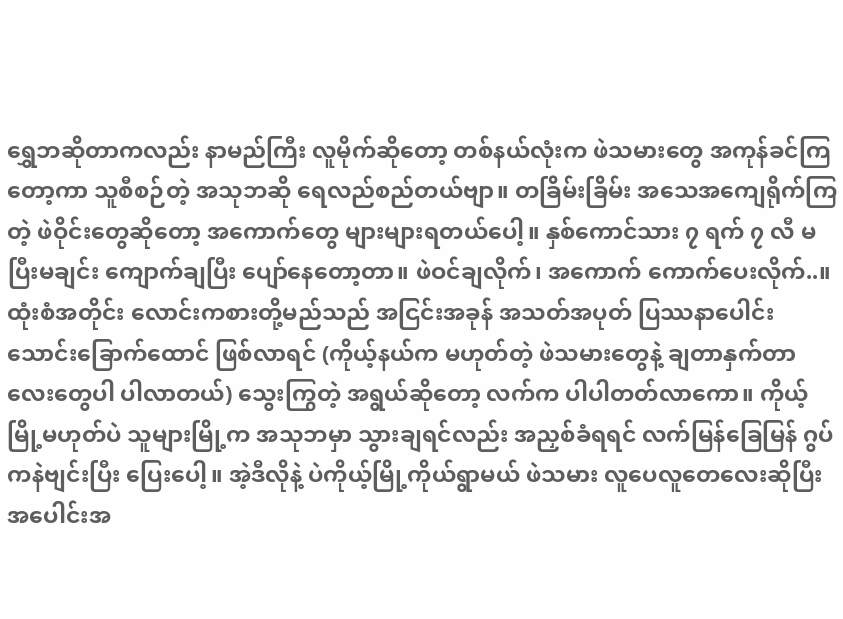ရွှေဘဆိုတာကလည်း နာမည်ကြီး လူမိုက်ဆိုတော့ တစ်နယ်လုံးက ဖဲသမားတွေ အကုန်ခင်ကြတော့ကာ သူစီစဉ်တဲ့ အသုဘဆို ရေလည်စည်တယ်ဗျာ။ တခြိမ်းခြိမ်း အသေအကျေရိုက်ကြတဲ့ ဖဲဝိုင်းတွေဆိုတော့ အကောက်တွေ များများရတယ်ပေါ့။ နှစ်ကောင်သား ၇ ရက် ၇ လီ မပြီးမချင်း ကျောက်ချပြီး ပျော်နေတော့တာ။ ဖဲဝင်ချလိုက်၊ အကောက် ကောက်ပေးလိုက်..။
ထုံးစံအတိုင်း လောင်းကစားတို့မည်သည် အငြင်းအခုန် အသတ်အပုတ် ပြဿနာပေါင်းသောင်းခြောက်ထောင် ဖြစ်လာရင် (ကိုယ့်နယ်က မဟုတ်တဲ့ ဖဲသမားတွေနဲ့ ချတာနှက်တာလေးတွေပါ ပါလာတယ်) သွေးကြွတဲ့ အရွယ်ဆိုတော့ လက်က ပါပါတတ်လာကော။ ကိုယ့်မြို့မဟုတ်ပဲ သူများမြို့က အသုဘမှာ သွားချရင်လည်း အညှစ်ခံရရင် လက်မြန်ခြေမြန် ဂွပ်ကနဲဗျင်းပြီး ပြေးပေါ့။ အဲ့ဒီလိုနဲ့ ပဲကိုယ့်မြို့ကိုယ်ရွာမယ် ဖဲသမား လူပေလူတေလေးဆိုပြီး အပေါင်းအ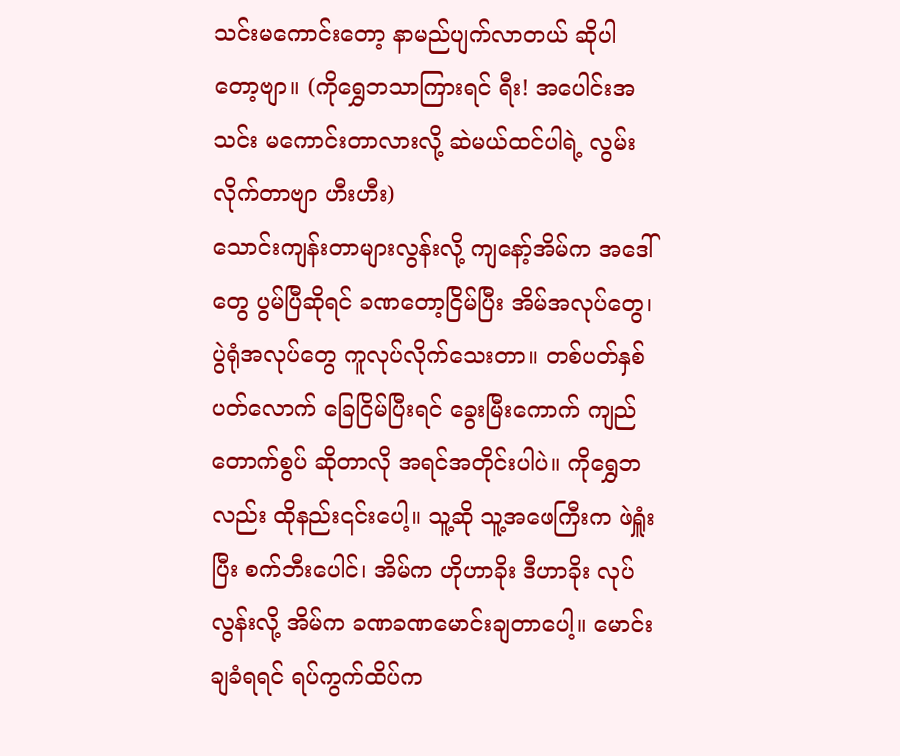သင်းမကောင်းတော့ နာမည်ပျက်လာတယ် ဆိုပါတော့ဗျာ။ (ကိုရွှေဘသာကြားရင် ရီး! အပေါင်းအသင်း မကောင်းတာလားလို့ ဆဲမယ်ထင်ပါရဲ့ လွမ်းလိုက်တာဗျာ ဟီးဟီး)
သောင်းကျန်းတာများလွန်းလို့ ကျနော့်အိမ်က အဒေါ်တွေ ပွမ်ပြီဆိုရင် ခဏတော့ငြိမ်ပြီး အိမ်အလုပ်တွေ၊ ပွဲရုံအလုပ်တွေ ကူလုပ်လိုက်သေးတာ။ တစ်ပတ်နှစ်ပတ်လောက် ခြေငြိမ်ပြီးရင် ခွေးမြီးကောက် ကျည်တောက်စွပ် ဆိုတာလို အရင်အတိုင်းပါပဲ။ ကိုရွှေဘလည်း ထိုနည်း၎င်းပေါ့။ သူ့ဆို သူ့အဖေကြီးက ဖဲရှူံးပြီး စက်ဘီးပေါင်၊ အိမ်က ဟိုဟာခိုး ဒီဟာခိုး လုပ်လွန်းလို့ အိမ်က ခဏခဏမောင်းချတာပေါ့။ မောင်းချခံရရင် ရပ်ကွက်ထိပ်က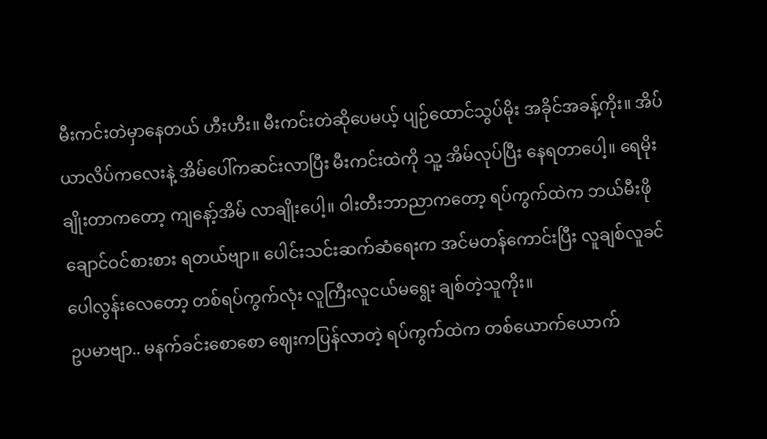မီးကင်းတဲမှာနေတယ် ဟီးဟီး။ မီးကင်းတဲဆိုပေမယ့် ပျဉ်ထောင်သွပ်မိုး အခိုင်အခန့်ကိုး။ အိပ်ယာလိပ်ကလေးနဲ့ အိမ်ပေါ်ကဆင်းလာပြီး မီးကင်းထဲကို သူ့ အိမ်လုပ်ပြီး နေရတာပေါ့။ ရေမိုးချိုးတာကတော့ ကျနော့်အိမ် လာချိုးပေါ့။ ဝါးတီးဘာညာကတော့ ရပ်ကွက်ထဲက ဘယ်မီးဖိုချောင်ဝင်စားစား ရတယ်ဗျာ။ ပေါင်းသင်းဆက်ဆံရေးက အင်မတန်ကောင်းပြီး လူချစ်လူခင်ပေါလွန်းလေတော့ တစ်ရပ်ကွက်လုံး လူကြီးလူငယ်မရွေး ချစ်တဲ့သူကိုး။
ဥပမာဗျာ.. မနက်ခင်းစောစော ဈေးကပြန်လာတဲ့ ရပ်ကွက်ထဲက တစ်ယောက်ယောက်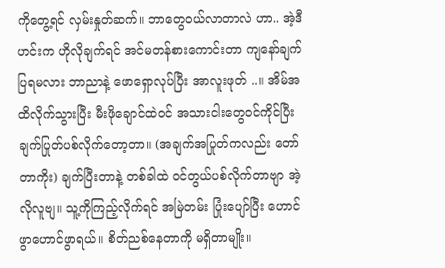ကိုတွေ့ရင် လှမ်းနှုတ်ဆက်။ ဘာတွေဝယ်လာတာလဲ ဟာ.. အဲ့ဒီဟင်းက ဟိုလိုချက်ရင် အင်မတန်စားကောင်းတာ ကျနော်ချက်ပြရမလား ဘာညာနဲ့ ဖောရှောလုပ်ပြီး အာလူးဖုတ် ..။ အိမ်အထိလိုက်သွားပြီး မီးဖိုချောင်ထဲဝင် အသားငါးတွေဝင်ကိုင်ပြီး ချက်ပြုတ်ပစ်လိုက်တော့တာ။ (အချက်အပြုတ်ကလည်း တော်တာကိုး) ချက်ပြီးတာနဲ့ တစ်ခါထဲ ဝင်တွယ်ပစ်လိုက်တာဗျာ အဲ့လိုလူဗျ။ သူ့ကိုကြည့်လိုက်ရင် အမြဲတမ်း ပြုံးပျော်ပြီး ဟောင်ဖွာဟောင်ဖွာရယ်။ စိတ်ညစ်နေတာကို မရှိတာမျိုး။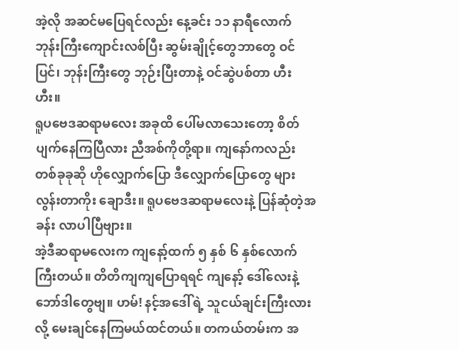အဲ့လို အဆင်မပြေရင်လည်း နေ့ခင်း ၁၁ နာရီလောက် ဘုန်းကြီးကျောင်းလစ်ပြီး ဆွမ်းချိုင့်တွေဘာတွေ ဝင်ပြင်၊ ဘုန်းကြီးတွေ ဘုဉ်းပြီးတာနဲ့ ဝင်ဆွဲပစ်တာ ဟီးဟီး။
ရူပဗေဒဆရာမလေး အခုထိ ပေါ်မလာသေးတော့ စိတ်ပျက်နေကြပြီလား ညီအစ်ကိုတို့ရာ။ ကျနော်ကလည်း တစ်ခုခုဆို ဟိုလျှောက်ပြော ဒီလျှောက်ပြောတွေ များလွန်းတာကိုး ချောဒီး။ ရူပဗေဒဆရာမလေးနဲ့ ပြန်ဆုံတဲ့အခန်း လာပါပြီဗျား။
အဲ့ဒီဆရာမလေးက ကျနော့်ထက် ၅ နှစ် ၆ နှစ်လောက် ကြီးတယ်။ တိတိကျကျပြောရရင် ကျနော့် ဒေါ်လေးနဲ့ ဘော်ဒါတွေဗျ။ ဟမ်! နင့်အဒေါ်ရဲ့ သူငယ်ချင်းကြီးလားလို့ မေးချင်နေကြမယ်ထင်တယ်။ တကယ်တမ်းက အ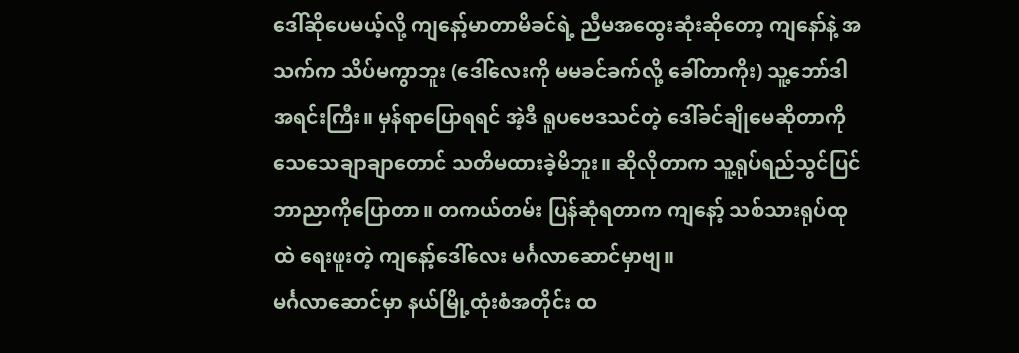ဒေါ်ဆိုပေမယ့်လို့ ကျနော့်မာတာမိခင်ရဲ့ ညီမအထွေးဆုံးဆိုတော့ ကျနော်နဲ့ အသက်က သိပ်မကွာဘူး (ဒေါ်လေးကို မမခင်ခက်လို့ ခေါ်တာကိုး) သူ့ဘော်ဒါအရင်းကြီး။ မှန်ရာပြောရရင် အဲ့ဒီ ရူပဗေဒသင်တဲ့ ဒေါ်ခင်ချိုမေဆိုတာကို သေသေချာချာတောင် သတိမထားခဲ့မိဘူး။ ဆိုလိုတာက သူ့ရုပ်ရည်သွင်ပြင် ဘာညာကိုပြောတာ။ တကယ်တမ်း ပြန်ဆုံရတာက ကျနော့် သစ်သားရုပ်ထုထဲ ရေးဖူးတဲ့ ကျနော့်ဒေါ်လေး မင်္ဂလာဆောင်မှာဗျ။
မင်္ဂလာဆောင်မှာ နယ်မြို့ထုံးစံအတိုင်း ထ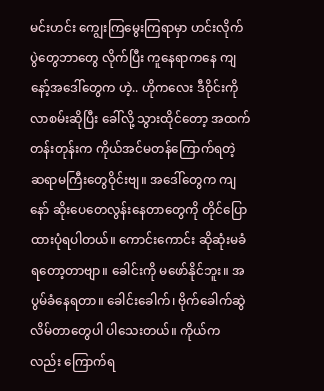မင်းဟင်း ကျွေးကြမွေးကြရာမှာ ဟင်းလိုက်ပွဲတွေဘာတွေ လိုက်ပြီး ကူနေရာကနေ ကျနော့်အဒေါ်တွေက ဟဲ့.. ဟိုကလေး ဒီဝိုင်းကိုလာစမ်းဆိုပြီး ခေါ်လို့ သွားထိုင်တော့ အထက်တန်းတုန်းက ကိုယ်အင်မတန်ကြောက်ရတဲ့ ဆရာမကြီးတွေဝိုင်းဗျ။ အဒေါ်တွေက ကျနော် ဆိုးပေတေလွန်းနေတာတွေကို တိုင်ပြောထားပုံရပါတယ်။ ကောင်းကောင်း ဆိုဆုံးမခံရတော့တာဗျာ။ ခေါင်းကို မဖော်နိုင်ဘူး။ အပွမ်ခံနေရတာ။ ခေါင်းခေါက်၊ ဗိုက်ခေါက်ဆွဲလိမ်တာတွေပါ ပါသေးတယ်။ ကိုယ်ကလည်း ကြောက်ရ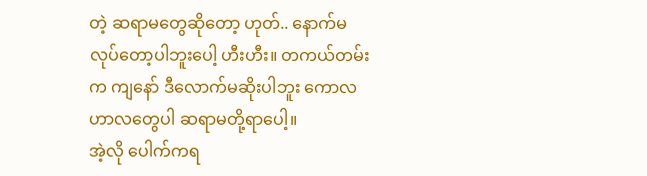တဲ့ ဆရာမတွေဆိုတော့ ဟုတ်.. နောက်မလုပ်တော့ပါဘူးပေါ့ ဟီးဟီး။ တကယ်တမ်းက ကျနော် ဒီလောက်မဆိုးပါဘူး ကောလဟာလတွေပါ ဆရာမတို့ရာပေါ့။
အဲ့လို ပေါက်ကရ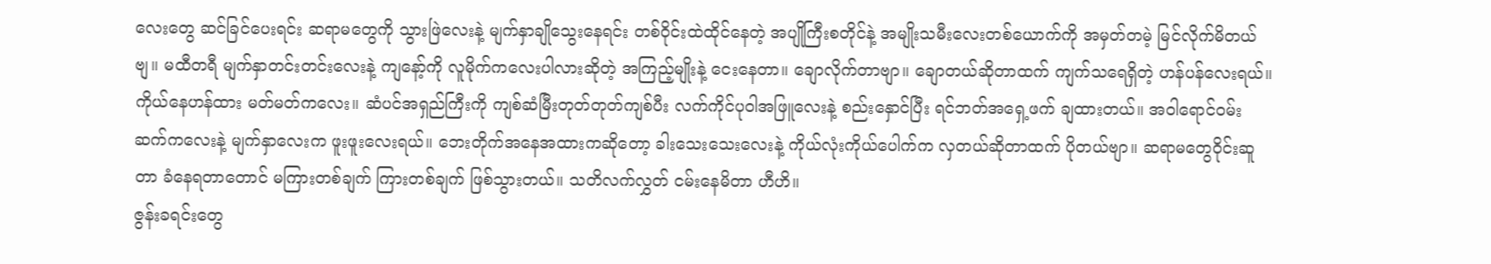လေးတွေ ဆင်ခြင်ပေးရင်း ဆရာမတွေကို သွားဖြဲလေးနဲ့ မျက်နှာချိုသွေးနေရင်း တစ်ဝိုင်းထဲထိုင်နေတဲ့ အပျိုကြီးစတိုင်နဲ့ အမျိုးသမီးလေးတစ်ယောက်ကို အမှတ်တမဲ့ မြင်လိုက်မိတယ်ဗျ။ မထီတရီ မျက်နှာတင်းတင်းလေးနဲ့ ကျနော့်ကို လူမိုက်ကလေးပါလားဆိုတဲ့ အကြည့်မျိုးနဲ့ ငေးနေတာ။ ချောလိုက်တာဗျာ။ ချောတယ်ဆိုတာထက် ကျက်သရေရှိတဲ့ ဟန်ပန်လေးရယ်။ ကိုယ်နေဟန်ထား မတ်မတ်ကလေး။ ဆံပင်အရှည်ကြီးကို ကျစ်ဆံမြီးတုတ်တုတ်ကျစ်ပီး လက်ကိုင်ပုဝါအဖြူလေးနဲ့ စည်းနှောင်ပြီး ရင်ဘတ်အရှေ့ဖက် ချထားတယ်။ အဝါရောင်ဝမ်းဆက်ကလေးနဲ့ မျက်နှာလေးက ဖူးဖူးလေးရယ်။ ဘေးတိုက်အနေအထားကဆိုတော့ ခါးသေးသေးလေးနဲ့ ကိုယ်လုံးကိုယ်ပေါက်က လှတယ်ဆိုတာထက် ပိုတယ်ဗျာ။ ဆရာမတွေဝိုင်းဆူတာ ခံနေရတာတောင် မကြားတစ်ချက် ကြားတစ်ချက် ဖြစ်သွားတယ်။ သတိလက်လွှတ် ငမ်းနေမိတာ ဟီဟိ။
ဇွန်းခရင်းတွေ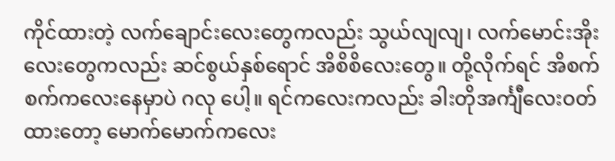ကိုင်ထားတဲ့ လက်ချောင်းလေးတွေကလည်း သွယ်လျလျ၊ လက်မောင်းအိုးလေးတွေကလည်း ဆင်စွယ်နှစ်ရောင် အိစိစိလေးတွေ။ တို့လိုက်ရင် အိစက်စက်ကလေးနေမှာပဲ ဂလု ပေါ့။ ရင်ကလေးကလည်း ခါးတိုအင်္ကျီလေးဝတ်ထားတော့ မောက်မောက်ကလေး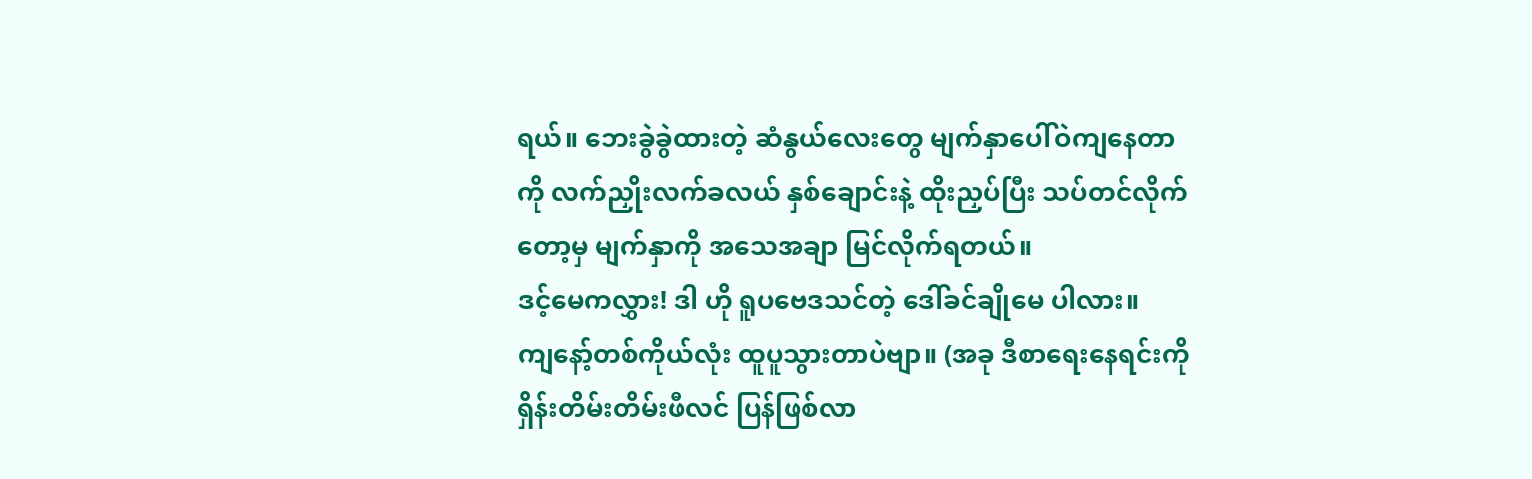ရယ်။ ဘေးခွဲခွဲထားတဲ့ ဆံနွယ်လေးတွေ မျက်နှာပေါ်ဝဲကျနေတာကို လက်ညှိုးလက်ခလယ် နှစ်ချောင်းနဲ့ ထိုးညှပ်ပြီး သပ်တင်လိုက်တော့မှ မျက်နှာကို အသေအချာ မြင်လိုက်ရတယ်။
ဒင့်မေကလွှား! ဒါ ဟို ရူပဗေဒသင်တဲ့ ဒေါ်ခင်ချိုမေ ပါလား။
ကျနော့်တစ်ကိုယ်လုံး ထူပူသွားတာပဲဗျာ။ (အခု ဒီစာရေးနေရင်းကို ရှိန်းတိမ်းတိမ်းဖီလင် ပြန်ဖြစ်လာ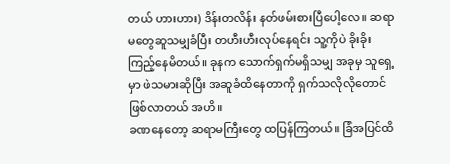တယ် ဟားဟား) ဒိန်းတလိန်း နတ်ဖမ်းစားပြီပေါ့လေ။ ဆရာမတွေဆူသမျှခံပြီး တဟီးဟီးလုပ်နေရင်း သူ့ကိုပဲ ခိုးခိုးကြည့်နေမိတယ်။ ခုနက သောက်ရှက်မရှိသမျှ အခုမှ သူရှေ့မှာ ဖဲသမားဆိုပြီး အဆူခံထိနေတာကို ရှက်သလိုလိုတောင် ဖြစ်လာတယ် အဟိ။
ခဏနေတော့ ဆရာမကြီးတွေ ထပြန်ကြတယ်။ ခြံအပြင်ထိ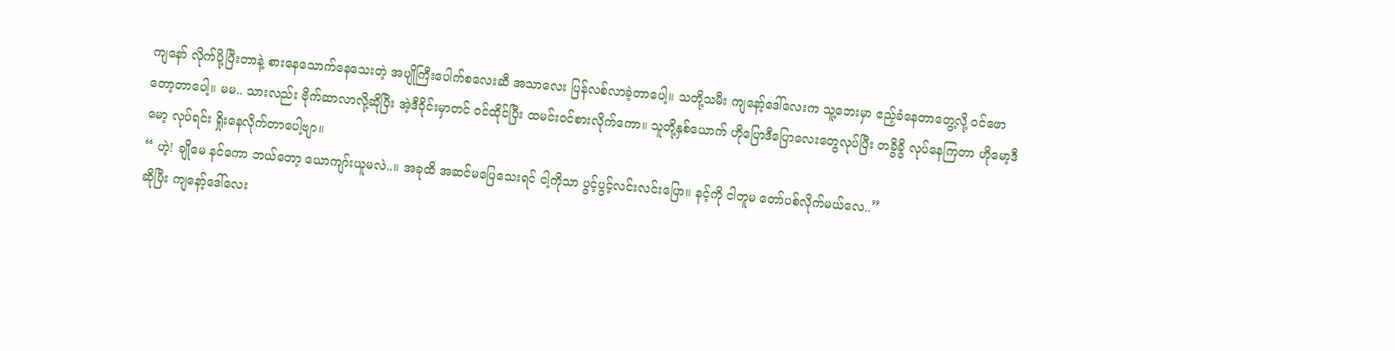ကျနော် လိုက်ပို့ပြီးတာနဲ့ စားနေသောက်နေသေးတဲ့ အပျိုကြီးပေါက်စလေးဆီ အသာလေး ပြန်လစ်လာခဲ့တာပေါ့။ သတို့သမီး ကျနော့်ဒေါ်လေးက သူ့ဘေးမှာ ဧည့်ခံနေတာတွေ့လို့ ဝင်ဖောတော့တာပေါ့။ မမ.. သားလည်း ဗိုက်ဆာလာလို့ဆိုပြီး အဲ့ဒီဝိုင်းမှာတင် ဝင်ထိုင်ပြီး ထမင်းဝင်စားလိုက်ကော။ သူတို့နှစ်ယောက် ဟိုပြောဒီပြောလေးတွေလုပ်ပြီး တခွိခွိ လုပ်နေကြတာ ဟိုမော့ဒီမော့ လုပ်ရင်း ရှိုးနေလိုက်တာပေါ့ဗျာ။
“ ဟဲ့! ချိုမေ နင်ကော ဘယ်တော့ ယောကျာ်းယူမလဲ..။ အခုထိ အဆင်မပြေသေးရင် ငါ့ကိုသာ ပွင့်ပွင့်လင်းလင်းပြော။ နင့်ကို ငါတူမ တော်ပစ်လိုက်မယ်လေ..”
ဆိုပြီး ကျနော့်ဒေါ်လေး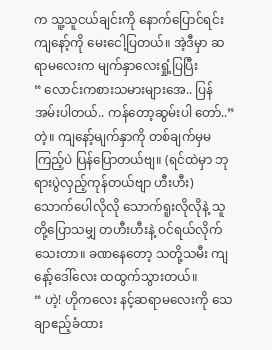က သူ့သူငယ်ချင်းကို နောက်ပြောင်ရင်း ကျနော့်ကို မေးငေါ့ပြတယ်။ အဲ့ဒီမှာ ဆရာမလေးက မျက်နှာလေးရှုံ့ပြပြီး
“ လောင်းကစားသမားများအေ.. ပြန်အမ်းပါတယ်.. ကန်တော့ဆွမ်းပါ တော်..”
တဲ့။ ကျနော့်မျက်နှာကို တစ်ချက်မှမကြည့်ပဲ ပြန်ပြောတယ်ဗျ။ (ရင်ထဲမှာ ဘုရားပွဲလှည့်ကုန်တယ်ဗျာ ဟီးဟီး) သောက်ပေါလိုလို သောက်ရူးလိုလိုနဲ့ သူတို့ပြောသမျှ တဟီးဟီးနဲ့ ဝင်ရယ်လိုက်သေးတာ။ ခဏနေတော့ သတို့သမီး ကျနော့်ဒေါ်လေး ထထွက်သွားတယ်။
“ ဟဲ့! ဟိုကလေး နင့်ဆရာမလေးကို သေချာဧည့်ခံထား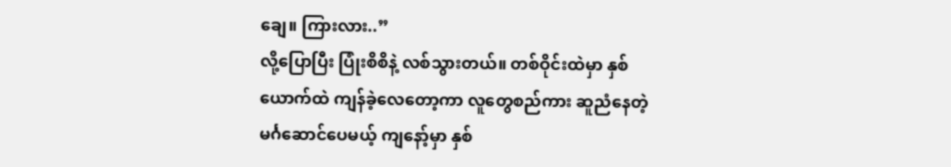ချေ။ ကြားလား..”
လို့ပြောပြီး ပြုံးစိစိနဲ့ လစ်သွားတယ်။ တစ်ဝိုင်းထဲမှာ နှစ်ယောက်ထဲ ကျန်ခဲ့လေတော့ကာ လူတွေစည်ကား ဆူညံနေတဲ့ မင်္ဂဆောင်ပေမယ့် ကျနော့်မှာ နှစ်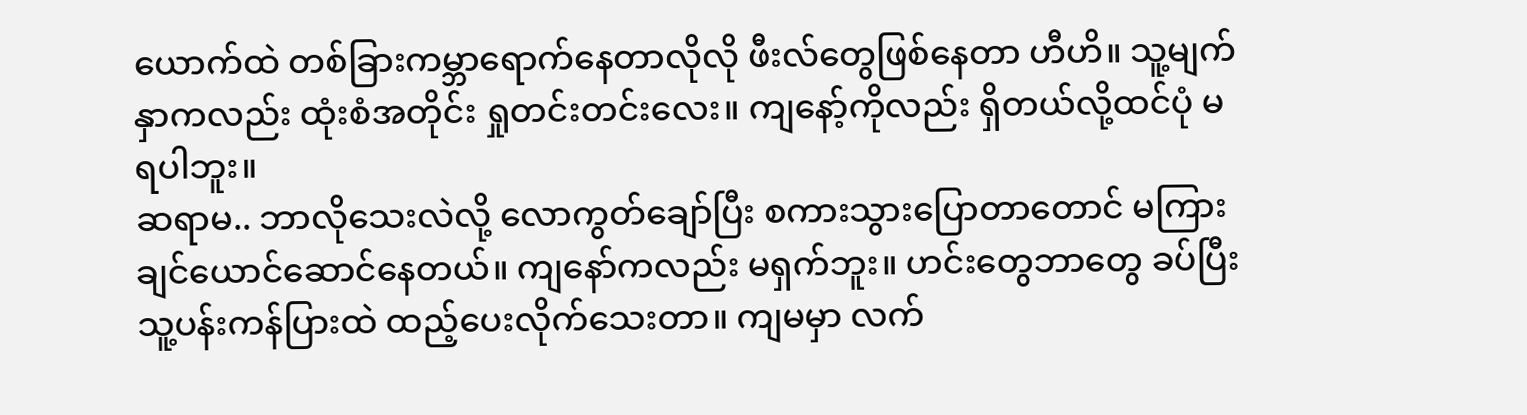ယောက်ထဲ တစ်ခြားကမ္ဘာရောက်နေတာလိုလို ဖီးလ်တွေဖြစ်နေတာ ဟီဟိ။ သူ့မျက်နှာကလည်း ထုံးစံအတိုင်း ရှုတင်းတင်းလေး။ ကျနော့်ကိုလည်း ရှိတယ်လို့ထင်ပုံ မရပါဘူး။
ဆရာမ.. ဘာလိုသေးလဲလို့ လောကွတ်ချော်ပြီး စကားသွားပြောတာတောင် မကြားချင်ယောင်ဆောင်နေတယ်။ ကျနော်ကလည်း မရှက်ဘူး။ ဟင်းတွေဘာတွေ ခပ်ပြီး သူ့ပန်းကန်ပြားထဲ ထည့်ပေးလိုက်သေးတာ။ ကျမမှာ လက်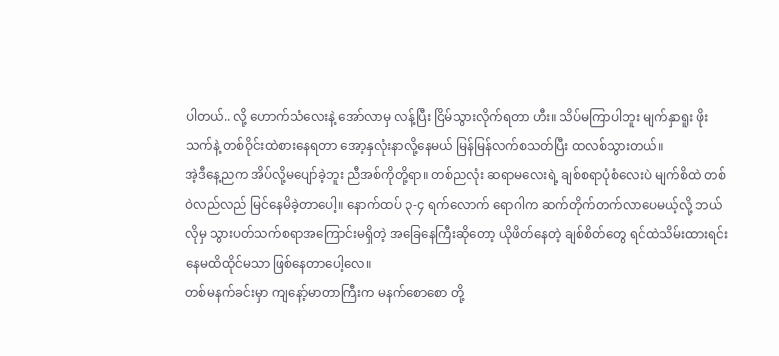ပါတယ်.. လို့ ဟောက်သံလေးနဲ့ အော်လာမှ လန့်ပြီး ငြိမ်သွားလိုက်ရတာ ဟီး။ သိပ်မကြာပါဘူး မျက်နှာရူး ဖိုးသက်နဲ့ တစ်ဝိုင်းထဲစားနေရတာ အော့နှလုံးနာလို့နေမယ် မြန်မြန်လက်စသတ်ပြီး ထလစ်သွားတယ်။
အဲ့ဒီနေ့ညက အိပ်လို့မပျော်ခဲ့ဘူး ညီအစ်ကိုတို့ရာ။ တစ်ညလုံး ဆရာမလေးရဲ့ ချစ်စရာပုံစံလေးပဲ မျက်စိထဲ တစ်ဝဲလည်လည် မြင်နေမိခဲ့တာပေါ့။ နောက်ထပ် ၃-၄ ရက်လောက် ရောဂါက ဆက်တိုက်တက်လာပေမယ့်လို့ ဘယ်လိုမှ သွားပတ်သက်စရာအကြောင်းမရှိတဲ့ အခြေနေကြီးဆိုတော့ ယိုဖိတ်နေတဲ့ ချစ်စိတ်တွေ ရင်ထဲသိမ်းထားရင်း နေမထိထိုင်မသာ ဖြစ်နေတာပေါ့လေ။
တစ်မနက်ခင်းမှာ ကျနော့်မာတာကြီးက မနက်စောစော တို့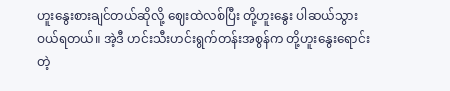ဟူးနွေးစားချင်တယ်ဆိုလို့ ဈေးထဲလစ်ပြီး တို့ဟူးနွေး ပါဆယ်သွားဝယ်ရတယ်။ အဲ့ဒီ ဟင်းသီးဟင်းရွက်တန်းအစွန်က တို့ဟူးနွေးရောင်းတဲ့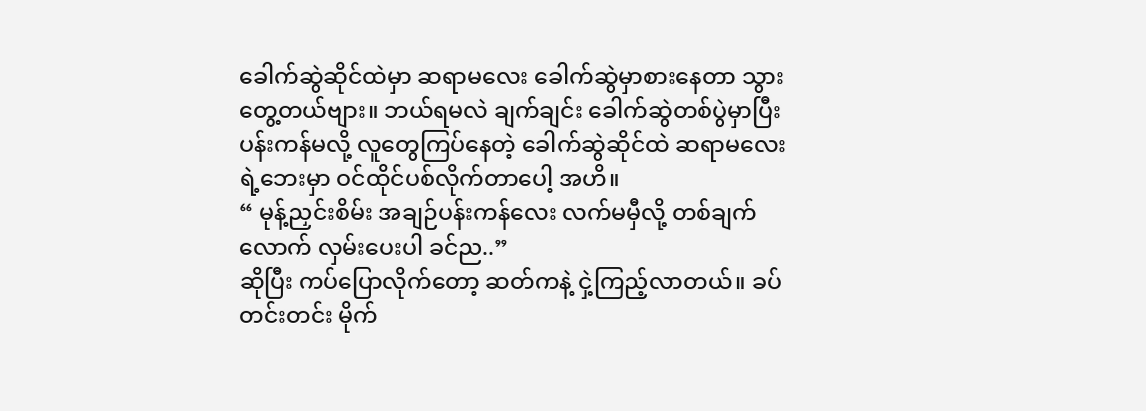ခေါက်ဆွဲဆိုင်ထဲမှာ ဆရာမလေး ခေါက်ဆွဲမှာစားနေတာ သွားတွေ့တယ်ဗျား။ ဘယ်ရမလဲ ချက်ချင်း ခေါက်ဆွဲတစ်ပွဲမှာပြီး ပန်းကန်မလို့ လူတွေကြပ်နေတဲ့ ခေါက်ဆွဲဆိုင်ထဲ ဆရာမလေးရဲ့ဘေးမှာ ဝင်ထိုင်ပစ်လိုက်တာပေါ့ အဟိ။
“ မုန့်ညှင်းစိမ်း အချဉ်ပန်းကန်လေး လက်မမှီလို့ တစ်ချက်လောက် လှမ်းပေးပါ ခင်ည..”
ဆိုပြီး ကပ်ပြောလိုက်တော့ ဆတ်ကနဲ့ ငှဲ့ကြည့်လာတယ်။ ခပ်တင်းတင်း မိုက်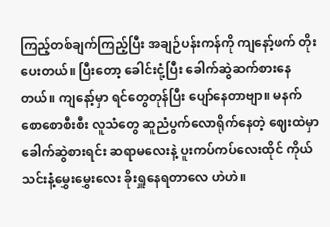ကြည့်တစ်ချက်ကြည့်ပြီး အချဉ်ပန်းကန်ကို ကျနော့်ဖက် တိုးပေးတယ်။ ပြီးတော့ ခေါင်းငုံ့ပြီး ခေါက်ဆွဲဆက်စားနေတယ်။ ကျနော့်မှာ ရင်တွေတုန်ပြီး ပျော်နေတာဗျာ။ မနက်စောစောစီးစီး လူသံတွေ ဆူညံပွက်လောရိုက်နေတဲ့ ဈေးထဲမှာ ခေါက်ဆွဲစားရင်း ဆရာမလေးနဲ့ ပူးကပ်ကပ်လေးထိုင် ကိုယ်သင်းနံ့မွှေးမွှေးလေး ခိုးရှူနေရတာလေ ဟဲဟဲ။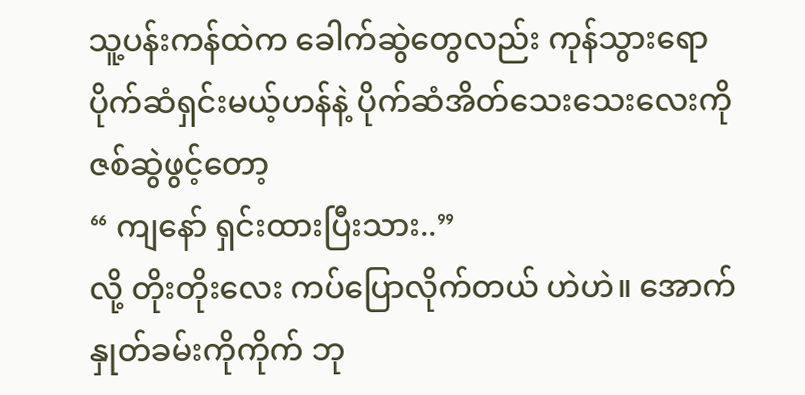သူ့ပန်းကန်ထဲက ခေါက်ဆွဲတွေလည်း ကုန်သွားရော ပိုက်ဆံရှင်းမယ့်ဟန်နဲ့ ပိုက်ဆံအိတ်သေးသေးလေးကို ဇစ်ဆွဲဖွင့်တော့
“ ကျနော် ရှင်းထားပြီးသား..”
လို့ တိုးတိုးလေး ကပ်ပြောလိုက်တယ် ဟဲဟဲ။ အောက်နှုတ်ခမ်းကိုကိုက် ဘု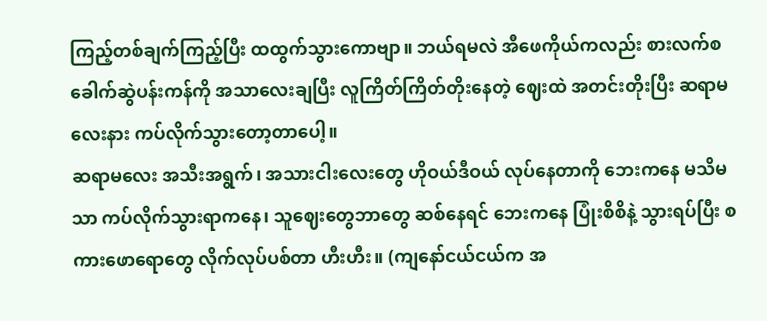ကြည့်တစ်ချက်ကြည့်ပြီး ထထွက်သွားကောဗျာ။ ဘယ်ရမလဲ အီဖေကိုယ်ကလည်း စားလက်စ ခေါက်ဆွဲပန်းကန်ကို အသာလေးချပြီး လူကြိတ်ကြိတ်တိုးနေတဲ့ ဈေးထဲ အတင်းတိုးပြီး ဆရာမလေးနား ကပ်လိုက်သွားတော့တာပေါ့။
ဆရာမလေး အသီးအရွက်၊ အသားငါးလေးတွေ ဟိုဝယ်ဒီဝယ် လုပ်နေတာကို ဘေးကနေ မသိမသာ ကပ်လိုက်သွားရာကနေ၊ သူဈေးတွေဘာတွေ ဆစ်နေရင် ဘေးကနေ ပြုံးစိစိနဲ့ သွားရပ်ပြီး စကားဖောရောတွေ လိုက်လုပ်ပစ်တာ ဟီးဟီး။ (ကျနော်ငယ်ငယ်က အ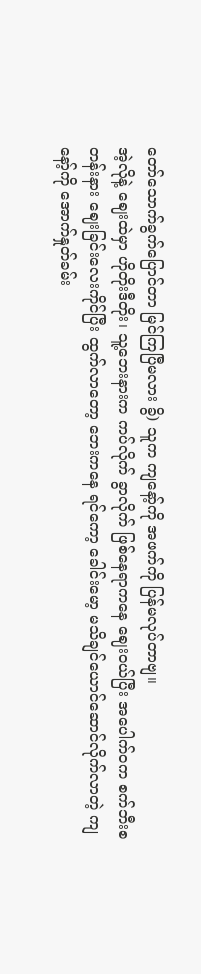တော်သောက်ခွက်ပြောင်တာ မြင်ကြပြီမလား ခွိ) သူက ကျနော့်ကို အဖက်ကို ပြန်မလုပ်တာဗျ။
အဲ့လိုနဲ့ ဈေးထဲမှာ ဟိုတိုးဒီတိုး၊ သူ့ဘေးနားက ကပ်လိုက် ခွာလိုက် ဖြစ်နေရာကနေ ဈေးဝယ်ပြီး အပေါက်ဝက စက်ဘီးစတန်းနား ဈေးခြင်းလေးကိုင်ပြီး ထွက်လာတော့ ဘေးကနေ ရင်ကော့ ခေါင်းမော့ မသိချင်ယောင်ဆောင်လိုက်လာတဲ့ ကျနော့်ကို အောက်နှုတ်ခမ်း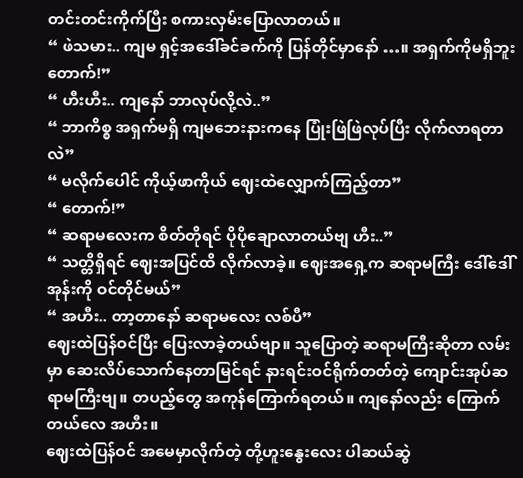တင်းတင်းကိုက်ပြီး စကားလှမ်းပြောလာတယ်။
“ ဖဲသမား.. ကျမ ရှင့်အဒေါ်ခင်ခက်ကို ပြန်တိုင်မှာနော် …။ အရှက်ကိုမရှိဘူး တောက်!”
“ ဟီးဟီး.. ကျနော် ဘာလုပ်လို့လဲ..”
“ ဘာကိစ္စ အရှက်မရှိ ကျမဘေးနားကနေ ပြုံးဖြဲဖြဲလုပ်ပြီး လိုက်လာရတာလဲ”
“ မလိုက်ပေါင် ကိုယ့်ဖာကိုယ် ဈေးထဲလျှောက်ကြည့်တာ”
“ တောက်!”
“ ဆရာမလေးက စိတ်တိုရင် ပိုပိုချောလာတယ်ဗျ ဟီး..”
“ သတ္တိရှိရင် ဈေးအပြင်ထိ လိုက်လာခဲ့။ ဈေးအရှေ့က ဆရာမကြီး ဒေါ်ဒေါ်အုန်းကို ဝင်တိုင်မယ်”
“ အဟီး.. တာ့တာနော် ဆရာမလေး လစ်ပီ”
ဈေးထဲပြန်ဝင်ပြီး ပြေးလာခဲ့တယ်ဗျာ။ သူပြောတဲ့ ဆရာမကြီးဆိုတာ လမ်းမှာ ဆေးလိပ်သောက်နေတာမြင်ရင် နားရင်းဝင်ရိုက်တတ်တဲ့ ကျောင်းအုပ်ဆရာမကြီးဗျ။ တပည့်တွေ အကုန်ကြောက်ရတယ်။ ကျနော်လည်း ကြောက်တယ်လေ အဟီး။
ဈေးထဲပြန်ဝင် အမေမှာလိုက်တဲ့ တို့ဟူးနွေးလေး ပါဆယ်ဆွဲ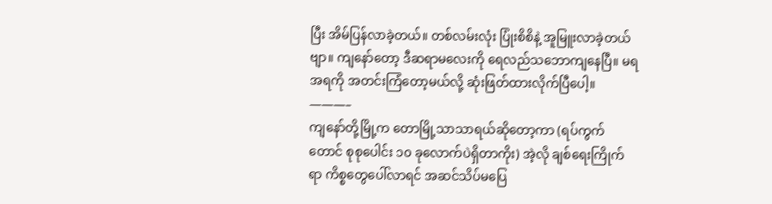ပြီး အိမ်ပြန်လာခဲ့တယ်။ တစ်လမ်းလုံး ပြုံးစိစိနဲ့ အူမြူးလာခဲ့တယ်ဗျာ။ ကျနော်တော့ ဒီဆရာမလေးကို ရေလည်သဘောကျနေပြီ။ မရအရကို အတင်းကြံတော့မယ်လို့ ဆုံးဖြတ်ထားလိုက်ပြီပေါ့။
———–
ကျနော်တို့မြို့က တောမြို့သာသာရယ်ဆိုတော့ကာ (ရပ်ကွက်တောင် စုစုပေါင်း ၁၀ ခုလောက်ပဲရှိတာကိုး) အဲ့လို ချစ်ရေးကြိုက်ရာ ကိစ္စတွေပေါ်လာရင် အဆင်သိပ်မပြေ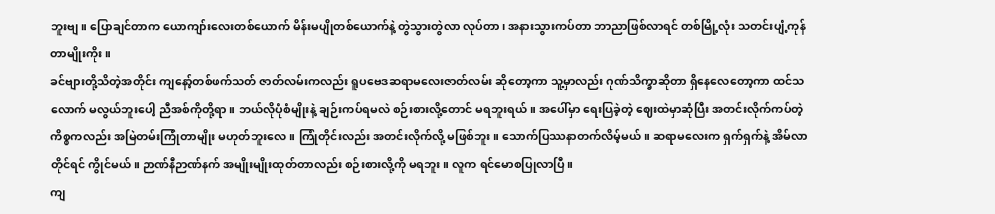ဘူးဗျ။ ပြောချင်တာက ယောကျာ်းလေးတစ်ယောက် မိန်းမပျိုတစ်ယောက်နဲ့ တွဲသွားတွဲလာ လုပ်တာ၊ အနားသွားကပ်တာ ဘာညာဖြစ်လာရင် တစ်မြို့လုံး သတင်းပျံ့ကုန်တာမျိုးကိုး။
ခင်ဗျားတို့သိတဲ့အတိုင်း ကျနော့်တစ်ဖက်သတ် ဇာတ်လမ်းကလည်း ရူပဗေဒဆရာမလေးဇာတ်လမ်း ဆိုတော့ကာ သူ့မှာလည်း ဂုဏ်သိက္ခာဆိုတာ ရှိနေလေတော့ကာ ထင်သလောက် မလွယ်ဘူးပေါ့ ညီအစ်ကိုတို့ရာ။ ဘယ်လိုပုံစံမျိုးနဲ့ ချဉ်းကပ်ရမလဲ စဉ်းစားလို့တောင် မရဘူးရယ်။ အပေါ်မှာ ရေးပြခဲ့တဲ့ ဈေးထဲမှာဆုံပြီး အတင်းလိုက်ကပ်တဲ့ ကိစ္စကလည်း အမြဲတမ်းကြုံတာမျိုး မဟုတ်ဘူးလေ။ ကြုံတိုင်းလည်း အတင်းလိုက်လို့ မဖြစ်ဘူး။ သောက်ပြဿနာတက်လိမ့်မယ်။ ဆရာမလေးက ရှက်ရှက်နဲ့ အိမ်လာတိုင်ရင် ကွိုင်မယ်။ ဉာဏ်နီဉာဏ်နက် အမျိုးမျိုးထုတ်တာလည်း စဉ်းစားလို့ကို မရဘူး။ လူက ရင်မောစပြုလာပြီ။
ကျ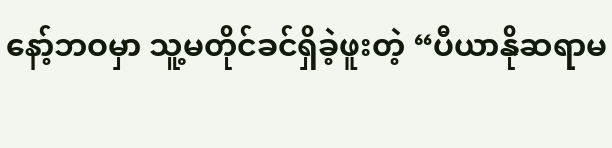နော့်ဘဝမှာ သူ့မတိုင်ခင်ရှိခဲ့ဖူးတဲ့ “ပီယာနိုဆရာမ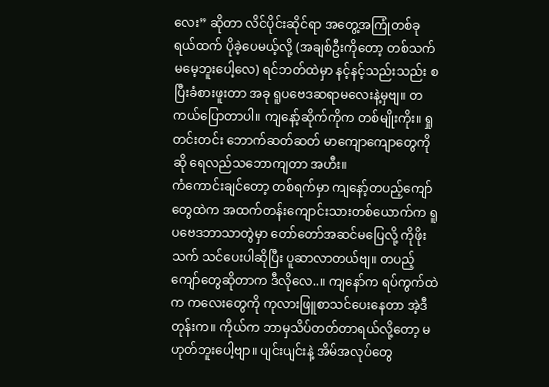လေး” ဆိုတာ လိင်ပိုင်းဆိုင်ရာ အတွေ့အကြုံတစ်ခုရယ်ထက် ပိုခဲ့ပေမယ့်လို့ (အချစ်ဦးကိုတော့ တစ်သက်မမေ့ဘူးပေါ့လေ) ရင်ဘတ်ထဲမှာ နင့်နင့်သည်းသည်း စပြီးခံစားဖူးတာ အခု ရူပဗေဒဆရာမလေးနဲ့မှဗျ။ တကယ်ပြောတာပါ။ ကျနော့်ဆိုက်ကိုက တစ်မျိုးကိုး။ ရှုတင်းတင်း ဘောက်ဆတ်ဆတ် မာကျောကျောတွေကိုဆို ရေလည်သဘောကျတာ အဟီး။
ကံကောင်းချင်တော့ တစ်ရက်မှာ ကျနော့်တပည့်ကျော်တွေထဲက အထက်တန်းကျောင်းသားတစ်ယောက်က ရူပဗေဒဘာသာတွဲမှာ တော်တော်အဆင်မပြေလို့ ကိုဖိုးသက် သင်ပေးပါဆိုပြီး ပူဆာလာတယ်ဗျ။ တပည့်ကျော်တွေဆိုတာက ဒီလိုလေ..။ ကျနော်က ရပ်ကွက်ထဲက ကလေးတွေကို ကုလားဖြူစာသင်ပေးနေတာ အဲ့ဒီတုန်းက။ ကိုယ်က ဘာမှသိပ်တတ်တာရယ်လို့တော့ မဟုတ်ဘူးပေါ့ဗျာ။ ပျင်းပျင်းနဲ့ အိမ်အလုပ်တွေ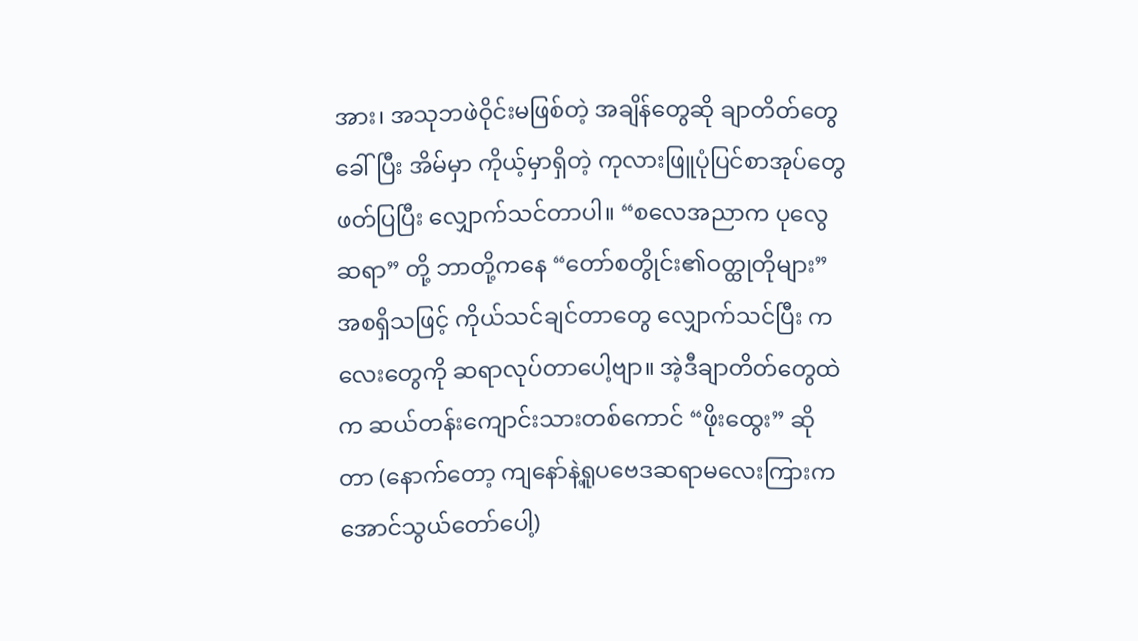အား၊ အသုဘဖဲဝိုင်းမဖြစ်တဲ့ အချိန်တွေဆို ချာတိတ်တွေခေါ်ပြီး အိမ်မှာ ကိုယ့်မှာရှိတဲ့ ကုလားဖြူပုံပြင်စာအုပ်တွေ ဖတ်ပြပြီး လျှောက်သင်တာပါ။ “စလေအညာက ပုလွေဆရာ” တို့ ဘာတို့ကနေ “တော်စတွိုင်း၏ဝတ္ထုတိုများ” အစရှိသဖြင့် ကိုယ်သင်ချင်တာတွေ လျှောက်သင်ပြီး ကလေးတွေကို ဆရာလုပ်တာပေါ့ဗျာ။ အဲ့ဒီချာတိတ်တွေထဲက ဆယ်တန်းကျောင်းသားတစ်ကောင် “ဖိုးထွေး” ဆိုတာ (နောက်တော့ ကျနော်နဲ့ရူပဗေဒဆရာမလေးကြားက အောင်သွယ်တော်ပေါ့)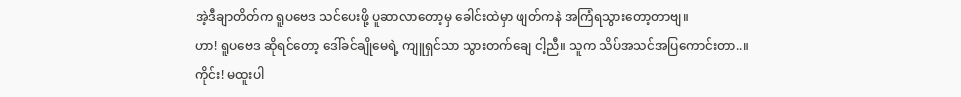အဲ့ဒီချာတိတ်က ရူပဗေဒ သင်ပေးဖို့ ပူဆာလာတော့မှ ခေါင်းထဲမှာ ဖျတ်ကနဲ အကြံရသွားတော့တာဗျ။
ဟာ! ရူပဗေဒ ဆိုရင်တော့ ဒေါ်ခင်ချိုမေရဲ့ ကျူရှင်သာ သွားတက်ချေ ငါ့ညီ။ သူက သိပ်အသင်အပြကောင်းတာ..။ ကိုင်း! မထူးပါ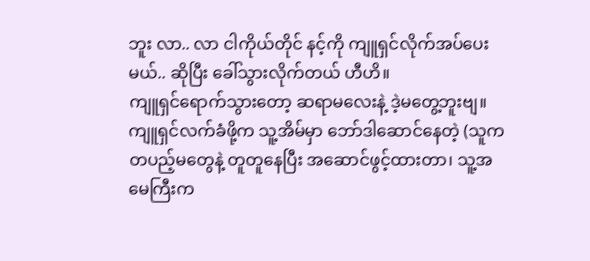ဘူး လာ.. လာ ငါကိုယ်တိုင် နင့်ကို ကျူရှင်လိုက်အပ်ပေးမယ်.. ဆိုပြီး ခေါ်သွားလိုက်တယ် ဟီဟိ။
ကျူရှင်ရောက်သွားတော့ ဆရာမလေးနဲ့ ဒဲ့မတွေ့ဘူးဗျ။ ကျူရှင်လက်ခံဖို့က သူ့အိမ်မှာ ဘော်ဒါဆောင်နေတဲ့ (သူက တပည့်မတွေနဲ့ တူတူနေပြီး အဆောင်ဖွင့်ထားတာ၊ သူ့အမေကြီးက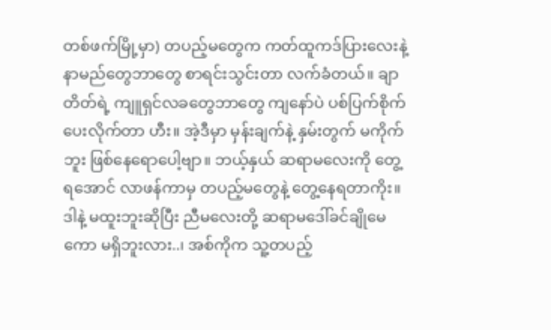တစ်ဖက်မြို့မှာ) တပည့်မတွေက ကတ်ထူကဒ်ပြားလေးနဲ့ နာမည်တွေဘာတွေ စာရင်းသွင်းတာ လက်ခံတယ်။ ချာတိတ်ရဲ့ ကျူရှင်လခတွေဘာတွေ ကျနော်ပဲ ပစ်ပြက်စိုက်ပေးလိုက်တာ ဟီး။ အဲ့ဒီမှာ မှန်းချက်နဲ့ နှမ်းတွက် မကိုက်ဘူး ဖြစ်နေရောပေါ့ဗျာ။ ဘယ့်နှယ် ဆရာမလေးကို တွေ့ရအောင် လာဖန်ကာမှ တပည့်မတွေနဲ့ တွေ့နေရတာကိုး။
ဒါနဲ့ မထူးဘူးဆိုပြီး ညီမလေးတို့ ဆရာမဒေါ်ခင်ချိုမေကော မရှိဘူးလား..၊ အစ်ကိုက သူ့တပည့်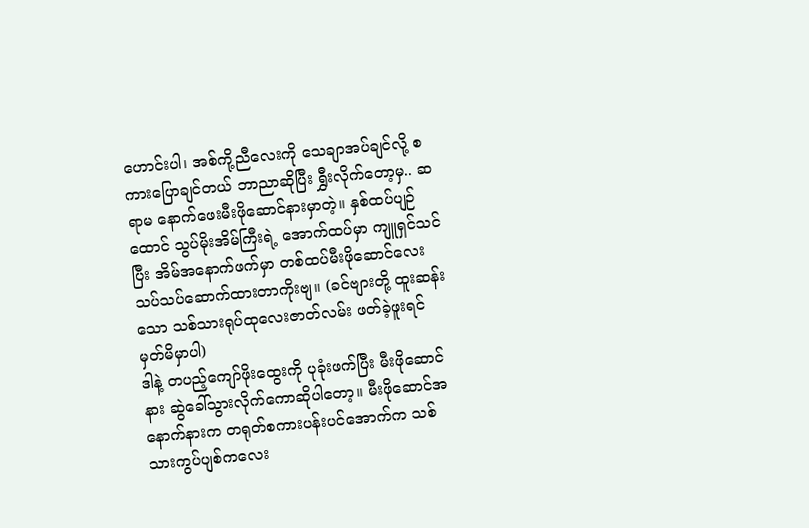ဟောင်းပါ၊ အစ်ကို့ညီလေးကို သေချာအပ်ချင်လို့ စကားပြောချင်တယ် ဘာညာဆိုပြီး ရွှီးလိုက်တော့မှ.. ဆရာမ နောက်ဖေးမီးဖိုဆောင်နားမှာတဲ့။ နှစ်ထပ်ပျဉ်ထောင် သွပ်မိုးအိမ်ကြီးရဲ့ အောက်ထပ်မှာ ကျူရှင်သင်ပြီး အိမ်အနောက်ဖက်မှာ တစ်ထပ်မီးဖိုဆောင်လေး သပ်သပ်ဆောက်ထားတာကိုးဗျ။ (ခင်ဗျားတို့ ထူးဆန်းသော သစ်သားရုပ်ထုလေးဇာတ်လမ်း ဖတ်ခဲ့ဖူးရင် မှတ်မိမှာပါ)
ဒါနဲ့ တပည့်ကျော်ဖိုးထွေးကို ပုခုံးဖက်ပြီး မီးဖိုဆောင်နား ဆွဲခေါ်သွားလိုက်ကောဆိုပါတော့။ မီးဖိုဆောင်အနောက်နားက တရုတ်စကားပန်းပင်အောက်က သစ်သားကွပ်ပျစ်ကလေး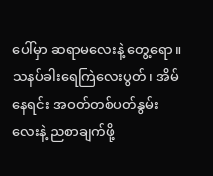ပေါ်မှာ ဆရာမလေးနဲ့ တွေ့ရော။ သနပ်ခါးရေကြဲလေးပွတ်၊ အိမ်နေရင်း အဝတ်တစ်ပတ်နွမ်းလေးနဲ့ ညစာချက်ဖို့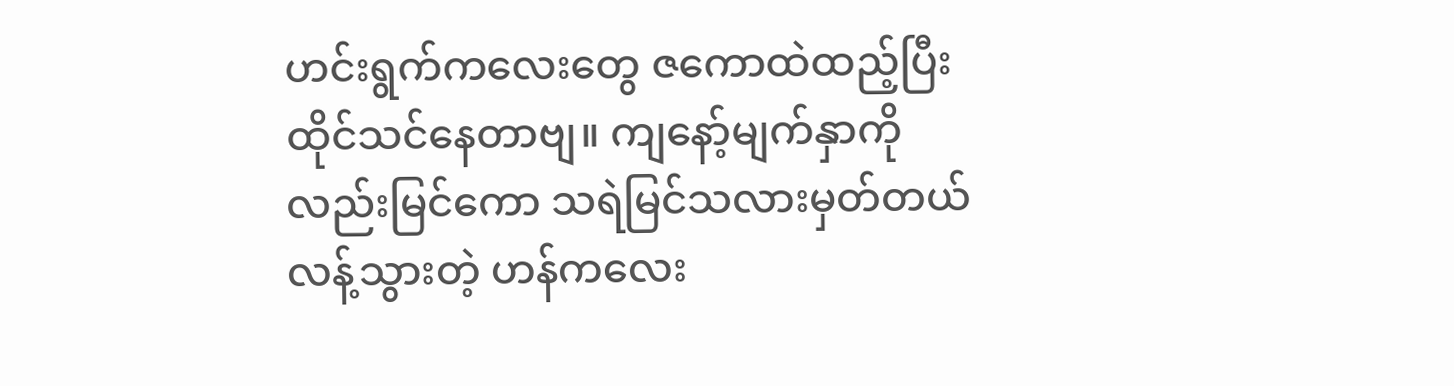ဟင်းရွက်ကလေးတွေ ဇကောထဲထည့်ပြီး ထိုင်သင်နေတာဗျ။ ကျနော့်မျက်နှာကိုလည်းမြင်ကော သရဲမြင်သလားမှတ်တယ် လန့်သွားတဲ့ ဟန်ကလေး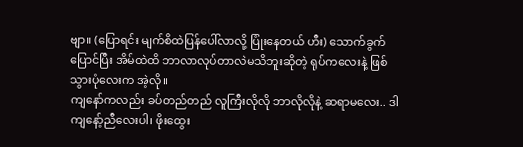ဗျာ။ (ပြောရင်း မျက်စိထဲပြန်ပေါ်လာလို့ ပြုံးနေတယ် ဟီး) သောက်ခွက်ပြောင်ပြီး အိမ်ထဲထိ ဘာလာလုပ်တာလဲမသိဘူးဆိုတဲ့ ရုပ်ကလေးနဲ့ ဖြစ်သွားပုံလေးက အဲ့လို။
ကျနော်ကလည်း ခပ်တည်တည် လူကြီးလိုလို ဘာလိုလိုနဲ့ ဆရာမလေး.. ဒါကျနော့်ညီလေးပါ၊ ဖိုးထွေး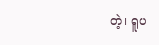တဲ့၊ ရူပ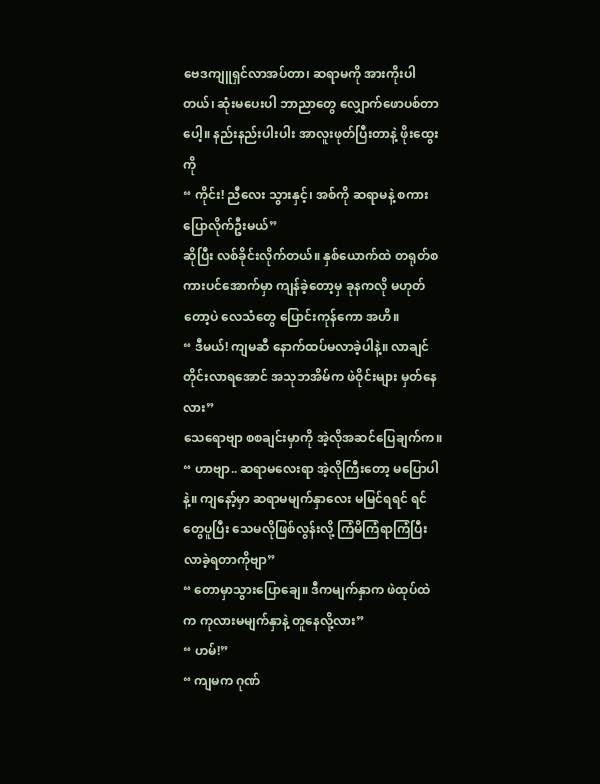ဗေဒကျူရှင်လာအပ်တာ၊ ဆရာမကို အားကိုးပါတယ်၊ ဆုံးမပေးပါ ဘာညာတွေ လျှောက်ဖောပစ်တာပေါ့။ နည်းနည်းပါးပါး အာလူးဖုတ်ပြီးတာနဲ့ ဖိုးထွေးကို
“ ကိုင်း! ညီလေး သွားနှင့်၊ အစ်ကို ဆရာမနဲ့ စကားပြောလိုက်ဦးမယ်”
ဆိုပြီး လစ်ခိုင်းလိုက်တယ်။ နှစ်ယောက်ထဲ တရုတ်စကားပင်အောက်မှာ ကျန်ခဲ့တော့မှ ခုနကလို မဟုတ်တော့ပဲ လေသံတွေ ပြောင်းကုန်ကော အဟိ။
“ ဒီမယ်! ကျမဆီ နောက်ထပ်မလာခဲ့ပါနဲ့။ လာချင်တိုင်းလာရအောင် အသုဘအိမ်က ဖဲဝိုင်းများ မှတ်နေလား”
သေရောဗျာ စစချင်းမှာကို အဲ့လိုအဆင်ပြေချက်က။
“ ဟာဗျာ.. ဆရာမလေးရာ အဲ့လိုကြီးတော့ မပြောပါနဲ့။ ကျနော့်မှာ ဆရာမမျက်နှာလေး မမြင်ရရင် ရင်တွေပူပြီး သေမလိုဖြစ်လွန်းလို့ ကြံမိကြံရာကြံပြီး လာခဲ့ရတာကိုဗျာ”
“ တောမှာသွားပြောချေ။ ဒီကမျက်နှာက ဖဲထုပ်ထဲက ကုလားမမျက်နှာနဲ့ တူနေလို့လား”
“ ဟမ်!”
“ ကျမက ဂုဏ်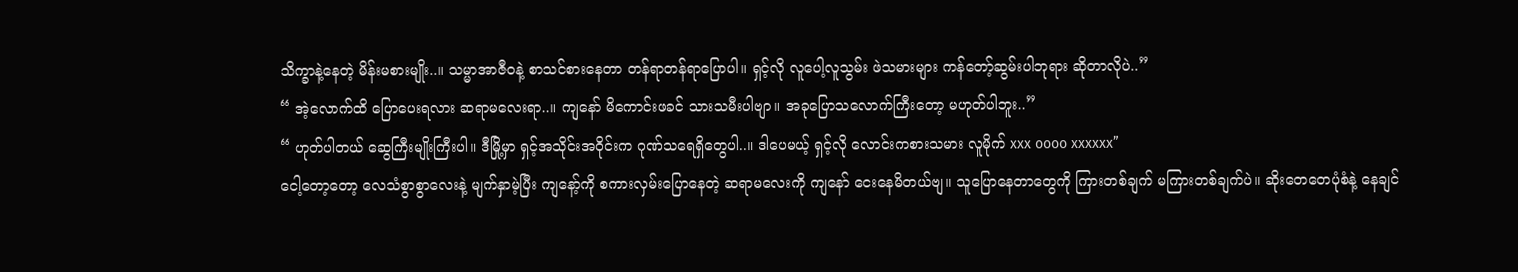သိက္ခာနဲ့နေတဲ့ မိန်းမစားမျိုး..။ သမ္မာအာဇီဝနဲ့ စာသင်စားနေတာ တန်ရာတန်ရာပြောပါ။ ရှင့်လို လူပေါ့လူသွမ်း ဖဲသမားများ ကန်တော့်ဆွမ်းပါဘုရား ဆိုတာလိုပဲ..”
“ အဲ့လောက်ထိ ပြောပေးရလား ဆရာမလေးရာ..။ ကျနော် မိကောင်းဖခင် သားသမီးပါဗျာ။ အခုပြောသလောက်ကြီးတော့ မဟုတ်ပါဘူး..”
“ ဟုတ်ပါတယ် ဆွေကြီးမျိုးကြီးပါ။ ဒီမြို့မှာ ရှင့်အသိုင်းအဝိုင်းက ဂုဏ်သရေရှိတွေပါ..။ ဒါပေမယ့် ရှင့်လို လောင်းကစားသမား လူမိုက် xxx oooo xxxxxx”
ငေါ့တော့တော့ လေသံစွာစွာလေးနဲ့ မျက်နှာမဲ့ပြီး ကျနော့်ကို စကားလှမ်းပြောနေတဲ့ ဆရာမလေးကို ကျနော် ငေးနေမိတယ်ဗျ။ သူပြောနေတာတွေကို ကြားတစ်ချက် မကြားတစ်ချက်ပဲ။ ဆိုးတေတေပုံစံနဲ့ နေချင်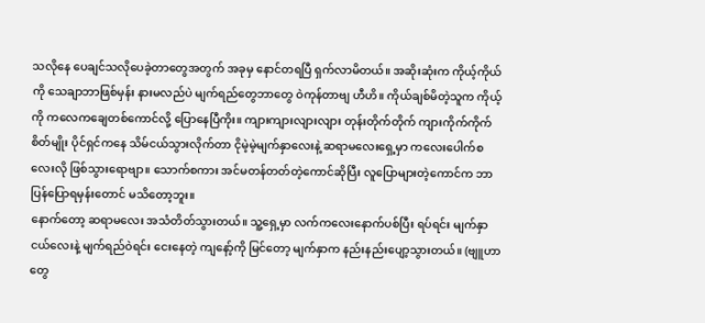သလိုနေ ပေချင်သလိုပေခဲ့တာတွေအတွက် အခုမှ နောင်တရပြီ ရှက်လာမိတယ်။ အဆိုးဆုံးက ကိုယ့်ကိုယ်ကို သေချာဘာဖြစ်မှန်း နားမလည်ပဲ မျက်ရည်တွေဘာတွေ ဝဲကုန်တာဗျ ဟီဟိ။ ကိုယ်ချစ်မိတဲ့သူက ကိုယ့်ကို ကလေကချေတစ်ကောင်လို့ ပြောနေပြီကိုး။ ကျားကျားလျားလျား တုန်းတိုက်တိုက် ကျားကိုက်ကိုက်စိတ်မျိုး ပိုင်ရှင်ကနေ သိမ်ငယ်သွားလိုက်တာ ငိုမဲ့မဲ့မျက်နှာလေးနဲ့ ဆရာမလေးရှေ့မှာ ကလေးပေါက်စလေးလို ဖြစ်သွားရောဗျာ။ သောက်စကား အင်မတန်တတ်တဲ့ကောင်ဆိုပြီး လူပြောများတဲ့ကောင်က ဘာပြန်ပြောရမှန်းတောင် မသိတော့ဘူး။
နောက်တော့ ဆရာမလေး အသံတိတ်သွားတယ်။ သူ့ရှေ့မှာ လက်ကလေးနောက်ပစ်ပြီး ရပ်ရင်း မျက်နှာငယ်လေးနဲ့ မျက်ရည်ဝဲရင်း ငေးနေတဲ့ ကျနော့်ကို မြင်တော့ မျက်နှာက နည်းနည်းပျော့သွားတယ်။ (ဗျူဟာတွေ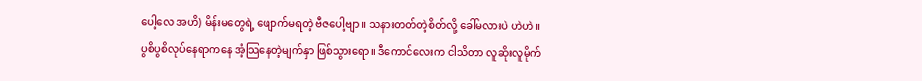ပေါ့လေ အဟိ) မိန်းမတွေရဲ့ ဖျောက်မရတဲ့ ဗီဇပေါ့ဗျာ။ သနားတတ်တဲ့စိတ်လို့ ခေါ်မလားပဲ ဟဲဟဲ။ ပွစိပွစိလုပ်နေရာကနေ အံ့သြနေတဲ့မျက်နှာ ဖြစ်သွားရော။ ဒီကောင်လေးက ငါသိတာ လူဆိုးလူမိုက်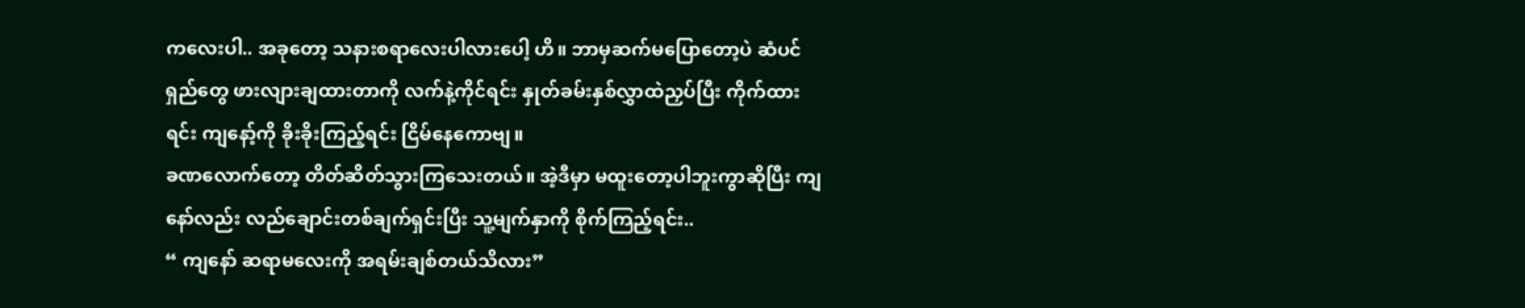ကလေးပါ.. အခုတော့ သနားစရာလေးပါလားပေါ့ ဟိ။ ဘာမှဆက်မပြောတော့ပဲ ဆံပင်ရှည်တွေ ဖားလျားချထားတာကို လက်နဲ့ကိုင်ရင်း နှုတ်ခမ်းနှစ်လွှာထဲညှပ်ပြီး ကိုက်ထားရင်း ကျနော့်ကို ခိုးခိုးကြည့်ရင်း ငြိမ်နေကောဗျ။
ခဏလောက်တော့ တိတ်ဆိတ်သွားကြသေးတယ်။ အဲ့ဒီမှာ မထူးတော့ပါဘူးကွာဆိုပြီး ကျနော်လည်း လည်ချောင်းတစ်ချက်ရှင်းပြီး သူ့မျက်နှာကို စိုက်ကြည့်ရင်း..
“ ကျနော် ဆရာမလေးကို အရမ်းချစ်တယ်သိလား”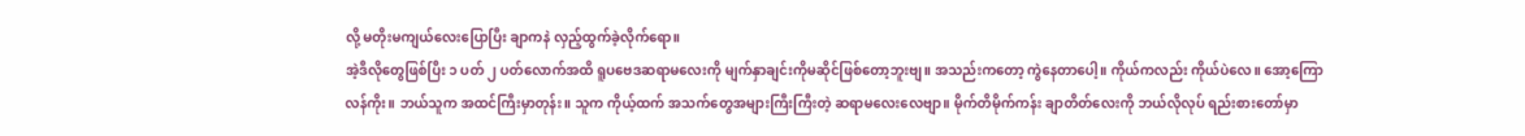လို့ မတိုးမကျယ်လေးပြောပြီး ချာကနဲ လှည့်ထွက်ခဲ့လိုက်ရော။
အဲ့ဒီလိုတွေဖြစ်ပြီး ၁ ပတ် ၂ ပတ်လောက်အထိ ရူပဗေဒဆရာမလေးကို မျက်နှာချင်းကိုမဆိုင်ဖြစ်တော့ဘူးဗျ။ အသည်းကတော့ ကွဲနေတာပေါ့။ ကိုယ်ကလည်း ကိုယ်ပဲလေ။ အော့ကြောလန်ကိုး။ ဘယ်သူက အထင်ကြီးမှာတုန်း။ သူက ကိုယ့်ထက် အသက်တွေအများကြီးကြီးတဲ့ ဆရာမလေးလေဗျာ။ မိုက်တိမိုက်ကန်း ချာတိတ်လေးကို ဘယ်လိုလုပ် ရည်းစားတော်မှာ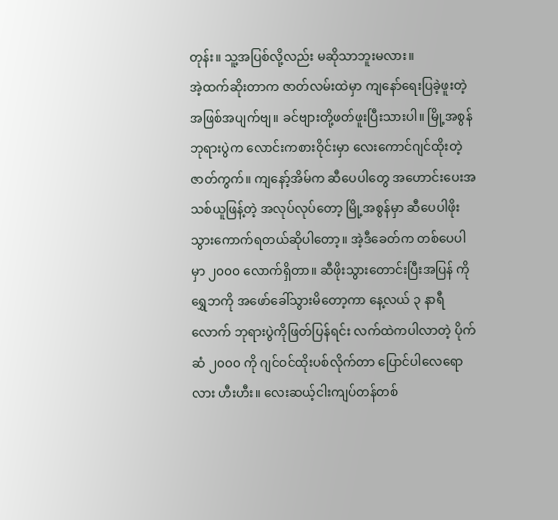တုန်း။ သူ့အပြစ်လို့လည်း မဆိုသာဘူးမလား။
အဲ့ထက်ဆိုးတာက ဇာတ်လမ်းထဲမှာ ကျနော်ရေးပြခဲ့ဖူးတဲ့ အဖြစ်အပျက်ဗျ။ ခင်ဗျားတို့ဖတ်ဖူးပြီးသားပါ။ မြို့အစွန်ဘုရားပွဲက လောင်းကစားဝိုင်းမှာ လေးကောင်ဂျင်ထိုးတဲ့ ဇာတ်ကွက်။ ကျနော့်အိမ်က ဆီပေပါတွေ အဟောင်းပေးအသစ်ယူဖြန့်တဲ့ အလုပ်လုပ်တော့ မြို့အစွန်မှာ ဆီပေပါဖိုးသွားကောက်ရတယ်ဆိုပါတော့။ အဲ့ဒီခေတ်က တစ်ပေပါမှာ ၂၀၀၀ လောက်ရှိတာ။ ဆီဖိုးသွားတောင်းပြီးအပြန် ကိုရွှေဘကို အဖော်ခေါ်သွားမိတော့ကာ နေ့လယ် ၃ နာရီလောက် ဘုရားပွဲကိုဖြတ်ပြန်ရင်း လက်ထဲကပါလာတဲ့ ပိုက်ဆံ ၂၀၀၀ ကို ဂျင်ဝင်ထိုးပစ်လိုက်တာ ပြောင်ပါလေရောလား ဟီးဟီး။ လေးဆယ့်ငါးကျပ်တန်တစ်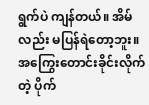ရွက်ပဲ ကျန်တယ်။ အိမ်လည်း မပြန်ရဲတော့ဘူး။ အကြွေးတောင်းခိုင်းလိုက်တဲ့ ပိုက်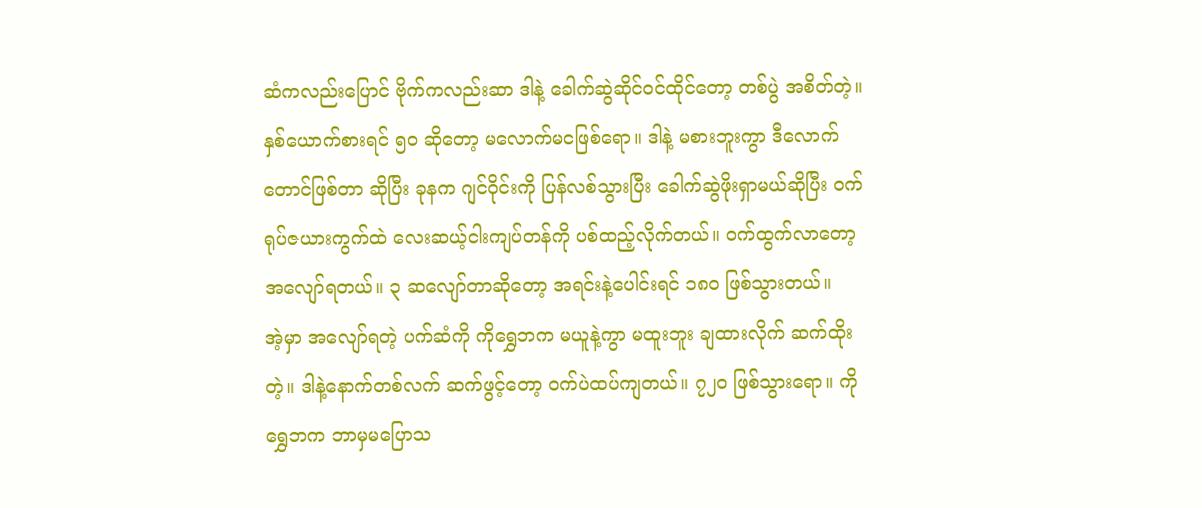ဆံကလည်းပြောင် ဗိုက်ကလည်းဆာ ဒါနဲ့ ခေါက်ဆွဲဆိုင်ဝင်ထိုင်တော့ တစ်ပွဲ အစိတ်တဲ့။ နှစ်ယောက်စားရင် ၅၀ ဆိုတော့ မလောက်မငဖြစ်ရော။ ဒါနဲ့ မစားဘူးကွာ ဒီလောက်တောင်ဖြစ်တာ ဆိုပြီး ခုနက ဂျင်ဝိုင်းကို ပြန်လစ်သွားပြီး ခေါက်ဆွဲဖိုးရှာမယ်ဆိုပြီး ဝက် ရုပ်ဇယားကွက်ထဲ လေးဆယ့်ငါးကျပ်တန်ကို ပစ်ထည့်လိုက်တယ်။ ဝက်ထွက်လာတော့ အလျော်ရတယ်။ ၃ ဆလျော်တာဆိုတော့ အရင်းနဲ့ပေါင်းရင် ၁၈၀ ဖြစ်သွားတယ်။
အဲ့မှာ အလျော်ရတဲ့ ပက်ဆံကို ကိုရွှေဘက မယူနဲ့ကွာ မထူးဘူး ချထားလိုက် ဆက်ထိုးတဲ့။ ဒါနဲ့နောက်တစ်လက် ဆက်ဖွင့်တော့ ဝက်ပဲထပ်ကျတယ်။ ၇၂၀ ဖြစ်သွားရော။ ကိုရွှေဘက ဘာမှမပြောသ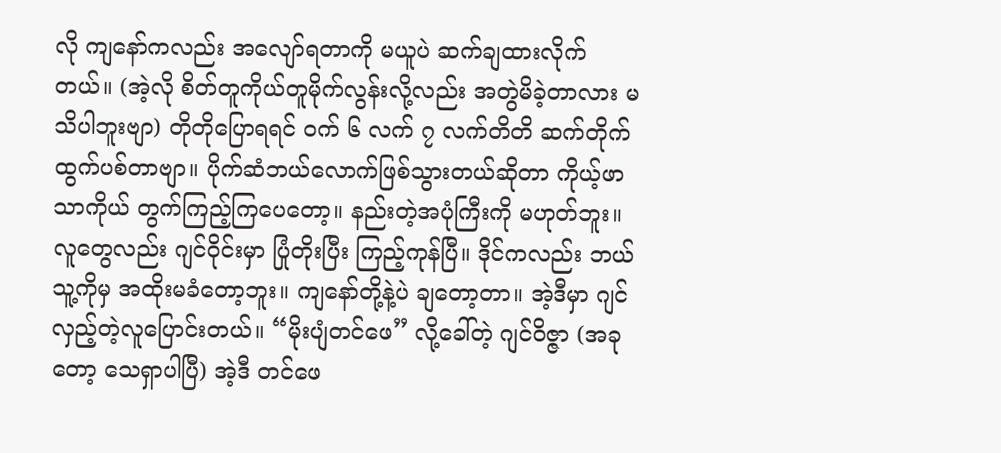လို ကျနော်ကလည်း အလျော်ရတာကို မယူပဲ ဆက်ချထားလိုက်တယ်။ (အဲ့လို စိတ်တူကိုယ်တူမိုက်လွန်းလို့လည်း အတွဲမိခဲ့တာလား မသိပါဘူးဗျာ) တိုတိုပြောရရင် ဝက် ၆ လက် ၇ လက်တိတိ ဆက်တိုက်ထွက်ပစ်တာဗျာ။ ပိုက်ဆံဘယ်လောက်ဖြစ်သွားတယ်ဆိုတာ ကိုယ့်ဖာသာကိုယ် တွက်ကြည့်ကြပေတော့။ နည်းတဲ့အပုံကြီးကို မဟုတ်ဘူး။
လူတွေလည်း ဂျင်ဝိုင်းမှာ ပြုံတိုးပြီး ကြည့်ကုန်ပြီ။ ဒိုင်ကလည်း ဘယ်သူ့ကိုမှ အထိုးမခံတော့ဘူး။ ကျနော်တို့နဲ့ပဲ ချတော့တာ။ အဲ့ဒီမှာ ဂျင်လှည့်တဲ့လူပြောင်းတယ်။ “မိုးပျံတင်ဖေ” လို့ခေါ်တဲ့ ဂျင်ဝိဇ္ဇာ (အခုတော့ သေရှာပါပြီ) အဲ့ဒီ တင်ဖေ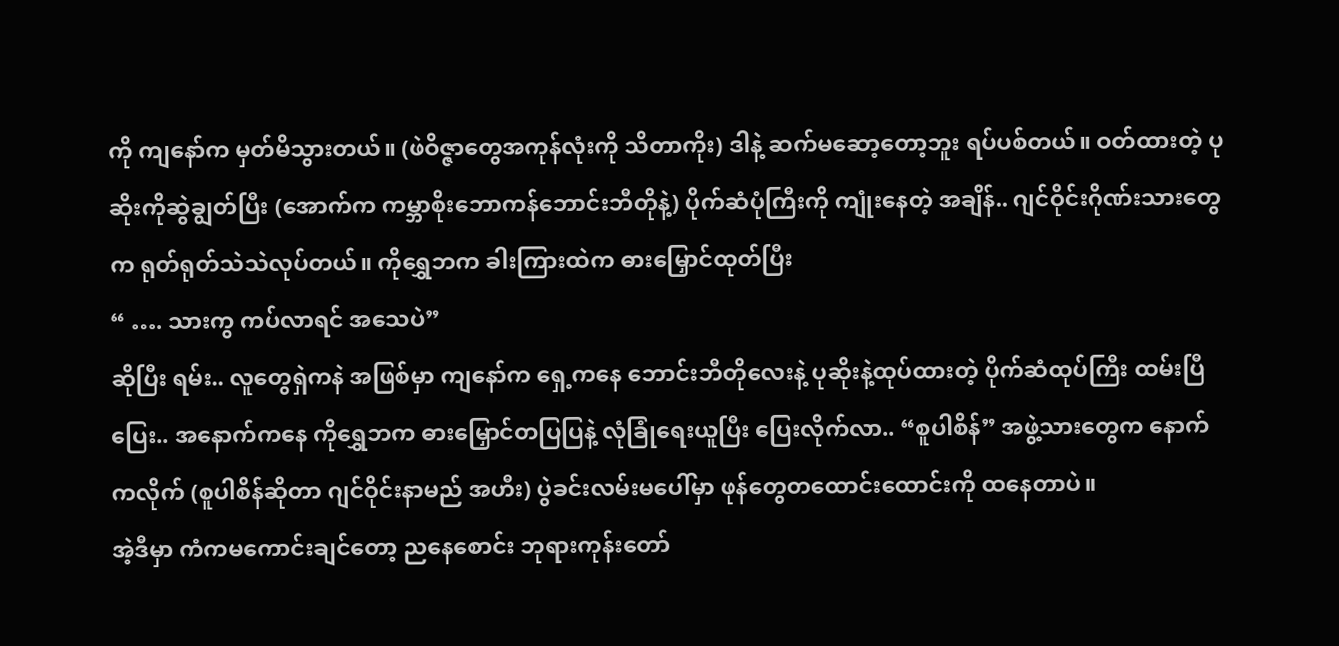ကို ကျနော်က မှတ်မိသွားတယ်။ (ဖဲဝိဇ္ဇာတွေအကုန်လုံးကို သိတာကိုး) ဒါနဲ့ ဆက်မဆော့တော့ဘူး ရပ်ပစ်တယ်။ ဝတ်ထားတဲ့ ပုဆိုးကိုဆွဲချွတ်ပြီး (အောက်က ကမ္ဘာစိုးဘောကန်ဘောင်းဘီတိုနဲ့) ပိုက်ဆံပုံကြီးကို ကျုံးနေတဲ့ အချိန်.. ဂျင်ဝိုင်းဂိုဏ်းသားတွေက ရုတ်ရုတ်သဲသဲလုပ်တယ်။ ကိုရွှေဘက ခါးကြားထဲက ဓားမြှောင်ထုတ်ပြီး
“ …. သားကွ ကပ်လာရင် အသေပဲ”
ဆိုပြီး ရမ်း.. လူတွေရှဲကနဲ အဖြစ်မှာ ကျနော်က ရှေ့ကနေ ဘောင်းဘီတိုလေးနဲ့ ပုဆိုးနဲ့ထုပ်ထားတဲ့ ပိုက်ဆံထုပ်ကြီး ထမ်းပြီပြေး.. အနောက်ကနေ ကိုရွှေဘက ဓားမြှောင်တပြပြနဲ့ လုံခြုံရေးယူပြီး ပြေးလိုက်လာ.. “စူပါစိန်” အဖွဲ့သားတွေက နောက်ကလိုက် (စူပါစိန်ဆိုတာ ဂျင်ဝိုင်းနာမည် အဟီး) ပွဲခင်းလမ်းမပေါ်မှာ ဖုန်တွေတထောင်းထောင်းကို ထနေတာပဲ။
အဲ့ဒီမှာ ကံကမကောင်းချင်တော့ ညနေစောင်း ဘုရားကုန်းတော်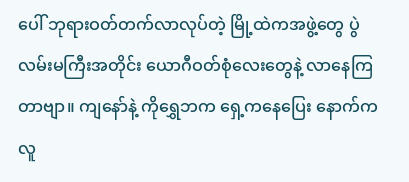ပေါ် ဘုရားဝတ်တက်လာလုပ်တဲ့ မြို့ထဲကအဖွဲ့တွေ ပွဲလမ်းမကြီးအတိုင်း ယောဂီဝတ်စုံလေးတွေနဲ့ လာနေကြတာဗျာ။ ကျနော်နဲ့ ကိုရွှေဘက ရှေ့ကနေပြေး နောက်က လူ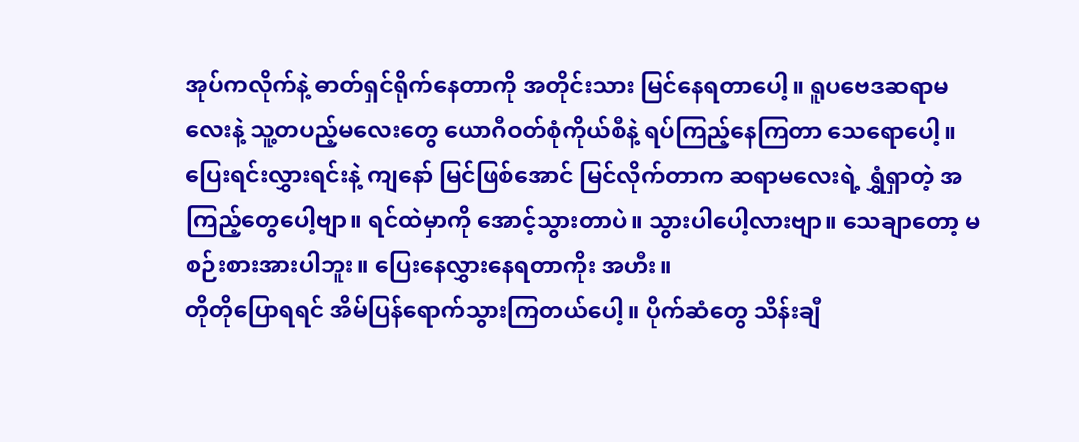အုပ်ကလိုက်နဲ့ ဓာတ်ရှင်ရိုက်နေတာကို အတိုင်းသား မြင်နေရတာပေါ့။ ရူပဗေဒဆရာမလေးနဲ့ သူ့တပည့်မလေးတွေ ယောဂီဝတ်စုံကိုယ်စီနဲ့ ရပ်ကြည့်နေကြတာ သေရောပေါ့။ ပြေးရင်းလွှားရင်းနဲ့ ကျနော် မြင်ဖြစ်အောင် မြင်လိုက်တာက ဆရာမလေးရဲ့ ရွှံရှာတဲ့ အကြည့်တွေပေါ့ဗျာ။ ရင်ထဲမှာကို အောင့်သွားတာပဲ။ သွားပါပေါ့လားဗျာ။ သေချာတော့ မစဉ်းစားအားပါဘူး။ ပြေးနေလွှားနေရတာကိုး အဟီး။
တိုတိုပြောရရင် အိမ်ပြန်ရောက်သွားကြတယ်ပေါ့။ ပိုက်ဆံတွေ သိန်းချီ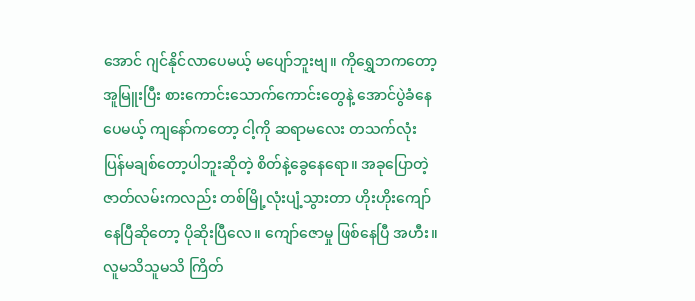အောင် ဂျင်နိုင်လာပေမယ့် မပျော်ဘူးဗျ။ ကိုရွှေဘကတော့ အူမြူးပြီး စားကောင်းသောက်ကောင်းတွေနဲ့ အောင်ပွဲခံနေပေမယ့် ကျနော်ကတော့ ငါ့ကို ဆရာမလေး တသက်လုံး ပြန်မချစ်တော့ပါဘူးဆိုတဲ့ စိတ်နဲ့ခွေနေရော။ အခုပြောတဲ့ ဇာတ်လမ်းကလည်း တစ်မြို့လုံးပျံ့သွားတာ ဟိုးဟိုးကျော်နေပြီဆိုတော့ ပိုဆိုးပြီလေ။ ကျော်ဇောမှု ဖြစ်နေပြီ အဟီး။
လူမသိသူမသိ ကြိတ်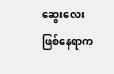ဆွေးလေး ဖြစ်နေရာက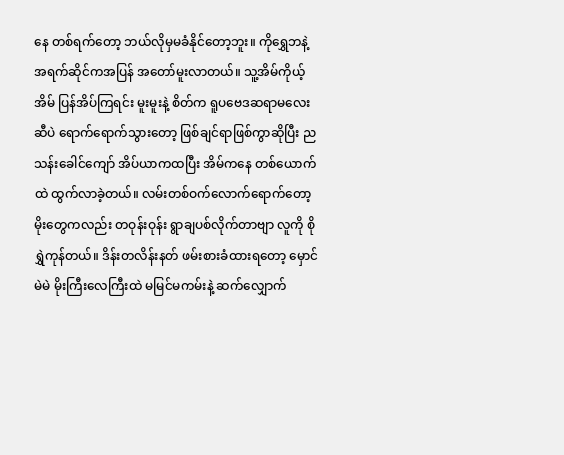နေ တစ်ရက်တော့ ဘယ်လိုမှမခံနိုင်တော့ဘူး။ ကိုရွှေဘနဲ့ အရက်ဆိုင်ကအပြန် အတော်မူးလာတယ်။ သူ့အိမ်ကိုယ့်အိမ် ပြန်အိပ်ကြရင်း မူးမူးနဲ့ စိတ်က ရူပဗေဒဆရာမလေးဆီပဲ ရောက်ရောက်သွားတော့ ဖြစ်ချင်ရာဖြစ်ကွာဆိုပြီး ညသန်းခေါင်ကျော် အိပ်ယာကထပြီး အိမ်ကနေ တစ်ယောက်ထဲ ထွက်လာခဲ့တယ်။ လမ်းတစ်ဝက်လောက်ရောက်တော့ မိုးတွေကလည်း တဝုန်းဝုန်း ရွာချပစ်လိုက်တာဗျာ လူကို စိုရွှဲကုန်တယ်။ ဒိန်းတလိန်းနတ် ဖမ်းစားခံထားရတော့ မှောင်မဲမဲ မိုးကြီးလေကြီးထဲ မမြင်မကမ်းနဲ့ ဆက်လျှောက်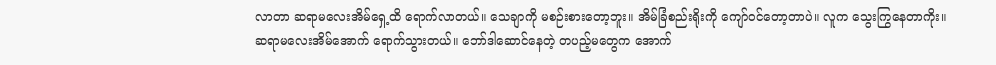လာတာ ဆရာမလေးအိမ်ရှေ့ထိ ရောက်လာတယ်။ သေချာကို မစဉ်းစားတော့ဘူး။ အိမ်ခြံစည်းရိုးကို ကျော်ဝင်တော့တာပဲ။ လူက သွေးကြွနေတာကိုး။
ဆရာမလေးအိမ်အောက် ရောက်သွားတယ်။ ဘော်ဒါဆောင်နေတဲ့ တပည့်မတွေက အောက်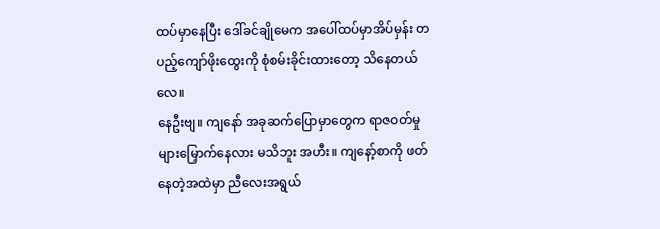ထပ်မှာနေပြီး ဒေါ်ခင်ချိုမေက အပေါ်ထပ်မှာအိပ်မှန်း တပည့်ကျော်ဖိုးထွေးကို စုံစမ်းခိုင်းထားတော့ သိနေတယ်လေ။
နေဦးဗျ။ ကျနော် အခုဆက်ပြောမှာတွေက ရာဇဝတ်မှုများမြှောက်နေလား မသိဘူး အဟီး။ ကျနော့်စာကို ဖတ်နေတဲ့အထဲမှာ ညီလေးအရွယ်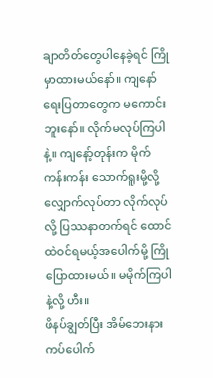ချာတိတ်တွေပါနေခဲ့ရင် ကြိုမှာထားမယ်နော်။ ကျနော် ရေးပြတာတွေက မကောင်းဘူးနော်။ လိုက်မလုပ်ကြပါနဲ့။ ကျနော့်တုန်းက မိုက်ကန်းကန်း သောက်ရူးမို့လို့ လျှောက်လုပ်တာ လိုက်လုပ်လို့ ပြဿနာတက်ရင် ထောင်ထဲဝင်ရမယ့်အပေါက်မို့ ကြိုပြောထားမယ်။ မမိုက်ကြပါနဲ့လို့ ဟီး။
ဖိနပ်ချွတ်ပြီး အိမ်ဘေးနား ကပ်ပေါက်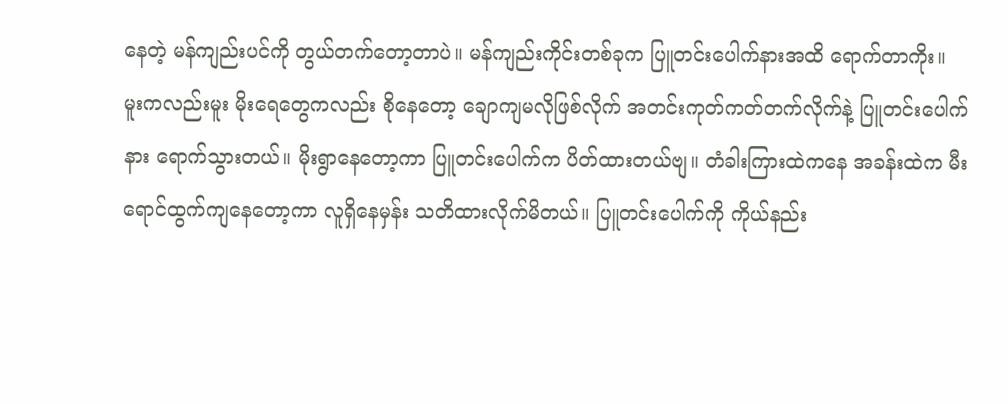နေတဲ့ မန်ကျည်းပင်ကို တွယ်တက်တော့တာပဲ။ မန်ကျည်းကိုင်းတစ်ခုက ပြူတင်းပေါက်နားအထိ ရောက်တာကိုး။ မူးကလည်းမူး မိုးရေတွေကလည်း စိုနေတော့ ချောကျမလိုဖြစ်လိုက် အတင်းကုတ်ကတ်တက်လိုက်နဲ့ ပြူတင်းပေါက်နား ရောက်သွားတယ်။ မိုးရွာနေတော့ကာ ပြူတင်းပေါက်က ပိတ်ထားတယ်ဗျ။ တံခါးကြားထဲကနေ အခန်းထဲက မီးရောင်ထွက်ကျနေတော့ကာ လူရှိနေမှန်း သတိထားလိုက်မိတယ်။ ပြူတင်းပေါက်ကို ကိုယ်နည်း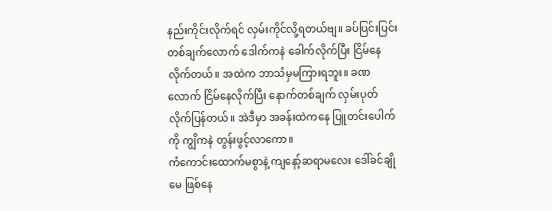နည်းကိုင်းလိုက်ရင် လှမ်းကိုင်လို့ရတယ်ဗျ။ ခပ်ပြင်းပြင်း တစ်ချက်လောက် ဒေါက်ကနဲ ခေါက်လိုက်ပြီး ငြိမ်နေလိုက်တယ်။ အထဲက ဘာသံမှမကြားရဘူး။ ခဏလောက် ငြိမ်နေလိုက်ပြီး နောက်တစ်ချက် လှမ်းပုတ်လိုက်ပြန်တယ်။ အဲဒီမှာ အခန်းထဲကနေ ပြူတင်းပေါက်ကို ကျွိကနဲ တွန်းဖွင့်လာကော။
ကံကောင်းထောက်မစွာနဲ့ ကျနော့်ဆရာမလေး ဒေါ်ခင်ချိုမေ ဖြစ်နေ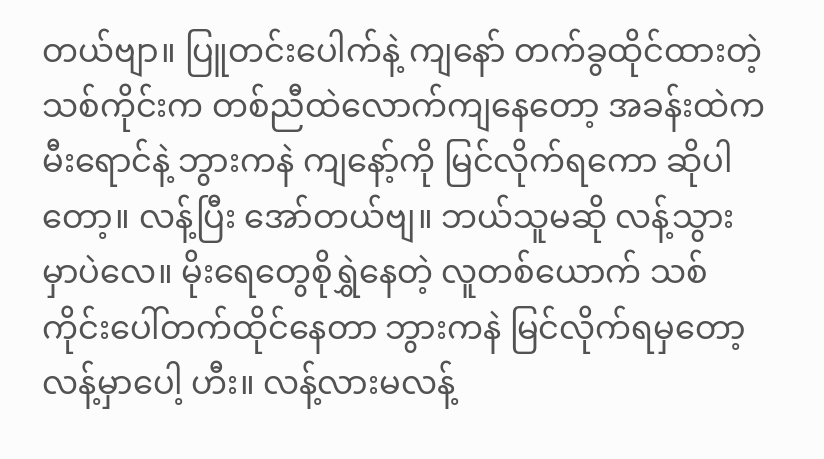တယ်ဗျာ။ ပြူတင်းပေါက်နဲ့ ကျနော် တက်ခွထိုင်ထားတဲ့ သစ်ကိုင်းက တစ်ညီထဲလောက်ကျနေတော့ အခန်းထဲက မီးရောင်နဲ့ ဘွားကနဲ ကျနော့်ကို မြင်လိုက်ရကော ဆိုပါတော့။ လန့်ပြီး အော်တယ်ဗျ။ ဘယ်သူမဆို လန့်သွားမှာပဲလေ။ မိုးရေတွေစိုရွှဲနေတဲ့ လူတစ်ယောက် သစ်ကိုင်းပေါ်တက်ထိုင်နေတာ ဘွားကနဲ မြင်လိုက်ရမှတော့ လန့်မှာပေါ့ ဟီး။ လန့်လားမလန့်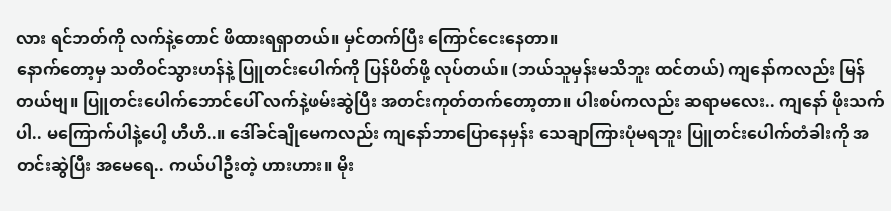လား ရင်ဘတ်ကို လက်နဲ့တောင် ဖိထားရရှာတယ်။ မှင်တက်ပြီး ကြောင်ငေးနေတာ။
နောက်တော့မှ သတိဝင်သွားဟန်နဲ့ ပြူတင်းပေါက်ကို ပြန်ပိတ်ဖို့ လုပ်တယ်။ (ဘယ်သူမှန်းမသိဘူး ထင်တယ်) ကျနော်ကလည်း မြန်တယ်ဗျ။ ပြူတင်းပေါက်ဘောင်ပေါ် လက်နဲ့ဖမ်းဆွဲပြီး အတင်းကုတ်တက်တော့တာ။ ပါးစပ်ကလည်း ဆရာမလေး.. ကျနော် ဖိုးသက်ပါ.. မကြောက်ပါနဲ့ပေါ့ ဟီဟိ..။ ဒေါ်ခင်ချိုမေကလည်း ကျနော်ဘာပြောနေမှန်း သေချာကြားပုံမရဘူး ပြူတင်းပေါက်တံခါးကို အတင်းဆွဲပြီး အမေရေ.. ကယ်ပါဦးတဲ့ ဟားဟား။ မိုး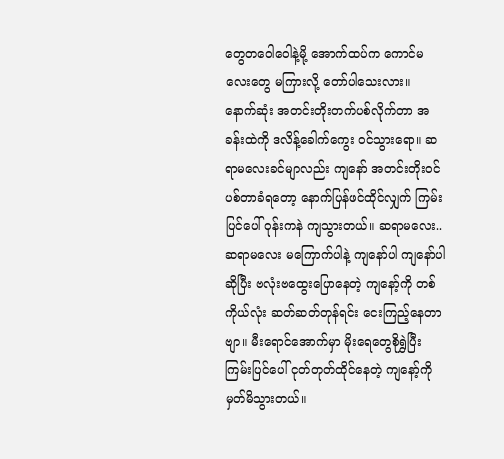တွေတဝေါဝေါနဲ့မို့ အောက်ထပ်က ကောင်မလေးတွေ မကြားလို့ တော်ပါသေးလား။
နောက်ဆုံး အတင်းတိုးတက်ပစ်လိုက်တာ အခန်းထဲကို ဒလိန့်ခေါက်ကွေး ဝင်သွားရော။ ဆရာမလေးခင်မျာလည်း ကျနော် အတင်းတိုးဝင်ပစ်တာခံရတော့ နောက်ပြန်ဖင်ထိုင်လျှက် ကြမ်းပြင်ပေါ် ဝုန်းကနဲ ကျသွားတယ်။ ဆရာမလေး.. ဆရာမလေး မကြောက်ပါနဲ့ ကျနော်ပါ ကျနော်ပါ ဆိုပြီး ဗလုံးဗထွေးပြောနေတဲ့ ကျနော့်ကို တစ်ကိုယ်လုံး ဆတ်ဆတ်တုန်ရင်း ငေးကြည့်နေတာဗျာ။ မီးရောင်အောက်မှာ မိုးရေတွေစိုရွှဲပြီး ကြမ်းပြင်ပေါ် ငုတ်တုတ်ထိုင်နေတဲ့ ကျနော့်ကို မှတ်မိသွားတယ်။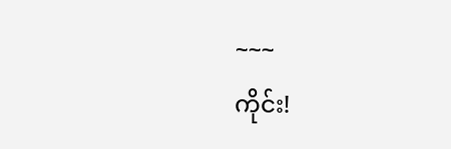~~~
ကိုင်း!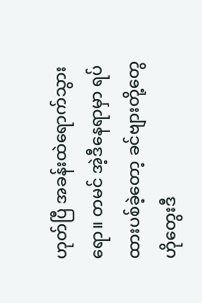ဟုတ်ပြီ အခန်းထဲရောက်သွားရော။ တမင် အဲ့ဒီနေရာမှာ ရပ်ထားပစ်ခဲ့တော့ ခင်ဗျားတို့တွေ ဟိုတွေးဒီ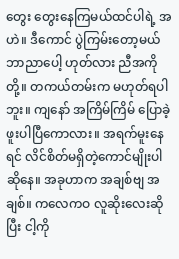တွေး တွေးနေကြမယ်ထင်ပါရဲ့ အဟဲ။ ဒီကောင် ပွဲကြမ်းတော့မယ် ဘာညာပေါ့ ဟုတ်လား ညီအကိုတို့။ တကယ်တမ်းက မဟုတ်ရပါဘူး။ ကျနော် အကြိမ်ကြိမ် ပြောခဲ့ဖူးပါပြီကောလား။ အရက်မူးနေရင် လိင်စိတ်မရှိတဲ့ကောင်မျိုးပါဆိုနေ။ အခုဟာက အချစ်ဗျ အချစ်။ ကလေကဝ လူဆိုးလေးဆိုပြီး ငါ့ကို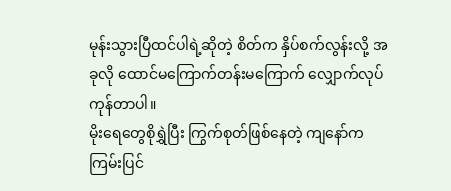မုန်းသွားပြီထင်ပါရဲ့ဆိုတဲ့ စိတ်က နှိပ်စက်လွန်းလို့ အခုလို ထောင်မကြောက်တန်းမကြောက် လျှောက်လုပ်ကုန်တာပါ။
မိုးရေတွေစိုရွှဲပြီး ကြွက်စုတ်ဖြစ်နေတဲ့ ကျနော်က ကြမ်းပြင်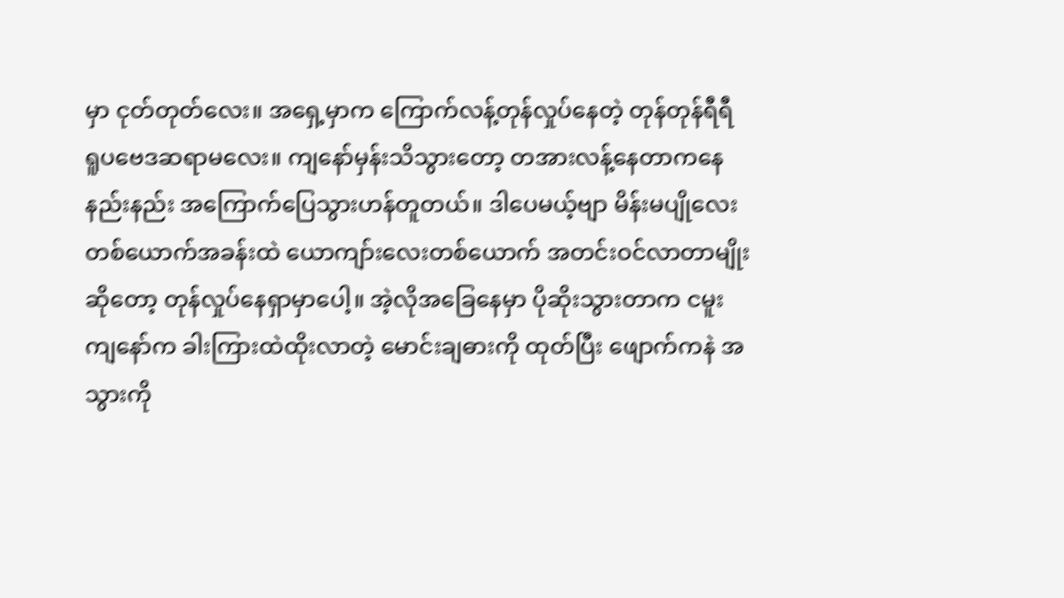မှာ ငုတ်တုတ်လေး။ အရှေ့မှာက ကြောက်လန့်တုန်လှုပ်နေတဲ့ တုန်တုန်ရီရီ ရူပဗေဒဆရာမလေး။ ကျနော်မှန်းသိသွားတော့ တအားလန့်နေတာကနေ နည်းနည်း အကြောက်ပြေသွားဟန်တူတယ်။ ဒါပေမယ့်ဗျာ မိန်းမပျိုလေးတစ်ယောက်အခန်းထဲ ယောကျာ်းလေးတစ်ယောက် အတင်းဝင်လာတာမျိုးဆိုတော့ တုန်လှုပ်နေရှာမှာပေါ့။ အဲ့လိုအခြေနေမှာ ပိုဆိုးသွားတာက ငမူးကျနော်က ခါးကြားထဲထိုးလာတဲ့ မောင်းချဓားကို ထုတ်ပြီး ဖျောက်ကနဲ အသွားကို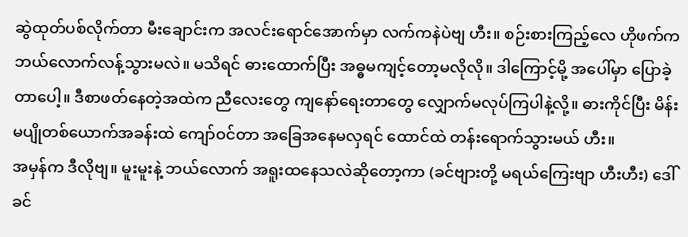ဆွဲထုတ်ပစ်လိုက်တာ မီးချောင်းက အလင်းရောင်အောက်မှာ လက်ကနဲပဲဗျ ဟီး။ စဉ်းစားကြည့်လေ ဟိုဖက်က ဘယ်လောက်လန့်သွားမလဲ။ မသိရင် ဓားထောက်ပြီး အဓ္ဓမကျင့်တော့မလိုလို။ ဒါကြောင့်မို့ အပေါ်မှာ ပြောခဲ့တာပေါ့။ ဒီစာဖတ်နေတဲ့အထဲက ညီလေးတွေ ကျနော်ရေးတာတွေ လျှောက်မလုပ်ကြပါနဲ့လို့။ ဓားကိုင်ပြီး မိန်းမပျိုတစ်ယောက်အခန်းထဲ ကျော်ဝင်တာ အခြေအနေမလှရင် ထောင်ထဲ တန်းရောက်သွားမယ် ဟီး။
အမှန်က ဒီလိုဗျ။ မူးမူးနဲ့ ဘယ်လောက် အရူးထနေသလဲဆိုတော့ကာ (ခင်ဗျားတို့ မရယ်ကြေးဗျာ ဟီးဟီး) ဒေါ်ခင်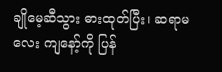ချိုမေ့ဆီသွား ဓားထုတ်ပြီး၊ ဆရာမလေး ကျနော့်ကို ပြန်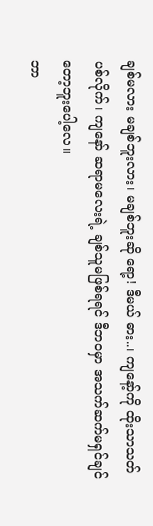ချစ်မလား မချစ်ဘူးလား၊ မချစ်ဘူးဆို ရော့! ဒီမယ် ဓား..၊ ကျနော့်ကို ထိုးသာသတ်ပစ်လိုက်၊ ကျနော် ဆရာမလေးရဲ့ ချစ်သူမဖြစ်ရရင် ဒီဘဝမှာ အသက်ဆက်မရှင်ချင်တော့ဘူးပေါ့လေ။
ဘာ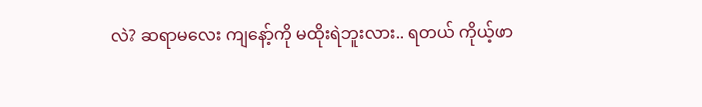လဲ? ဆရာမလေး ကျနော့်ကို မထိုးရဲဘူးလား.. ရတယ် ကိုယ့်ဖာ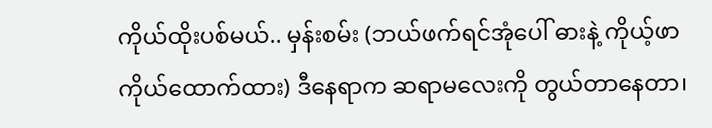ကိုယ်ထိုးပစ်မယ်.. မှန်းစမ်း (ဘယ်ဖက်ရင်အုံပေါ် ဓားနဲ့ ကိုယ့်ဖာကိုယ်ထောက်ထား) ဒီနေရာက ဆရာမလေးကို တွယ်တာနေတာ၊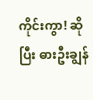ကိုင်းကွာ! ဆိုပြီး ဓားဦးချွန်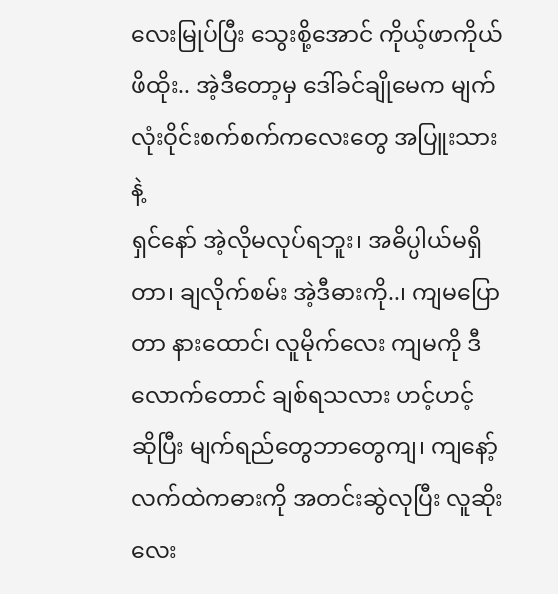လေးမြုပ်ပြီး သွေးစို့အောင် ကိုယ့်ဖာကိုယ်ဖိထိုး.. အဲ့ဒီတော့မှ ဒေါ်ခင်ချိုမေက မျက်လုံးဝိုင်းစက်စက်ကလေးတွေ အပြူးသားနဲ့
ရှင်နော် အဲ့လိုမလုပ်ရဘူး၊ အဓိပ္ပါယ်မရှိတာ၊ ချလိုက်စမ်း အဲ့ဒီဓားကို..၊ ကျမပြောတာ နားထောင်၊ လူမိုက်လေး ကျမကို ဒီလောက်တောင် ချစ်ရသလား ဟင့်ဟင့် ဆိုပြီး မျက်ရည်တွေဘာတွေကျ၊ ကျနော့်လက်ထဲကဓားကို အတင်းဆွဲလုပြီး လူဆိုးလေး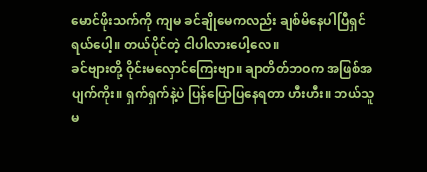မောင်ဖိုးသက်ကို ကျမ ခင်ချိုမေကလည်း ချစ်မိနေပါပြီရှင်ရယ်ပေါ့။ တယ်ပိုင်တဲ့ ငါပါလားပေါ့လေ။
ခင်ဗျားတို့ ဝိုင်းမလှောင်ကြေးဗျာ။ ချာတိတ်ဘဝက အဖြစ်အပျက်ကိုး။ ရှက်ရှက်နဲ့ပဲ ပြန်ပြောပြနေရတာ ဟီးဟီး။ ဘယ်သူမ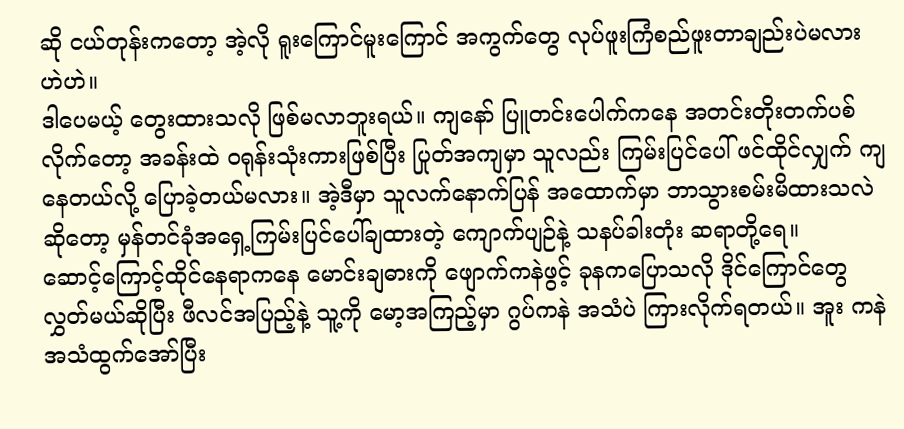ဆို ငယ်တုန်းကတော့ အဲ့လို ရူးကြောင်မူးကြောင် အကွက်တွေ လုပ်ဖူးကြံစည်ဖူးတာချည်းပဲမလား ဟဲဟဲ။
ဒါပေမယ့် တွေးထားသလို ဖြစ်မလာဘူးရယ်။ ကျနော် ပြူတင်းပေါက်ကနေ အတင်းတိုးတက်ပစ်လိုက်တော့ အခန်းထဲ ဝရုန်းသုံးကားဖြစ်ပြီး ပြုတ်အကျမှာ သူလည်း ကြမ်းပြင်ပေါ် ဖင်ထိုင်လျှက် ကျနေတယ်လို့ ပြောခဲ့တယ်မလား။ အဲ့ဒီမှာ သူလက်နောက်ပြန် အထောက်မှာ ဘာသွားစမ်းမိထားသလဲဆိုတော့ မှန်တင်ခုံအရှေ့ကြမ်းပြင်ပေါ်ချထားတဲ့ ကျောက်ပျဉ်နဲ့ သနပ်ခါးတုံး ဆရာတို့ရေ။
ဆောင့်ကြောင့်ထိုင်နေရာကနေ မောင်းချဓားကို ဖျောက်ကနဲဖွင့် ခုနကပြောသလို ဒိုင်ကြောင်တွေ လွှတ်မယ်ဆိုပြီး ဖီလင်အပြည့်နဲ့ သူ့ကို မော့အကြည့်မှာ ဂွပ်ကနဲ အသံပဲ ကြားလိုက်ရတယ်။ အူး ကနဲ အသံထွက်အော်ပြီး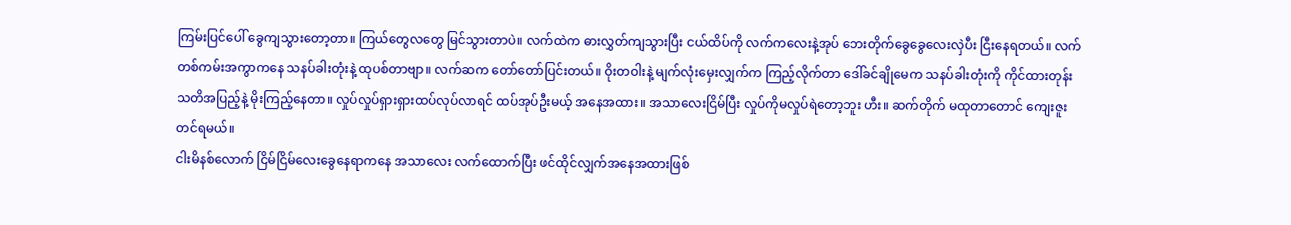ကြမ်းပြင်ပေါ် ခွေကျသွားတော့တာ။ ကြယ်တွေလတွေ မြင်သွားတာပဲ။ လက်ထဲက ဓားလွှတ်ကျသွားပြီး ငယ်ထိပ်ကို လက်ကလေးနဲ့အုပ် ဘေးတိုက်ခွေခွေလေးလှဲပီး ငြီးနေရတယ်။ လက်တစ်ကမ်းအကွာကနေ သနပ်ခါးတုံးနဲ့ ထုပစ်တာဗျာ။ လက်ဆက တော်တော်ပြင်းတယ်။ ဝိုးတဝါးနဲ့ မျက်လုံးမှေးလျှက်က ကြည့်လိုက်တာ ဒေါ်ခင်ချိုမေက သနပ်ခါးတုံးကို ကိုင်ထားတုန်း သတိအပြည့်နဲ့ မိုးကြည့်နေတာ။ လှုပ်လှုပ်ရှားရှားထပ်လုပ်လာရင် ထပ်အုပ်ဦးမယ့် အနေအထား။ အသာလေးငြိမ်ပြီး လှုပ်ကိုမလှုပ်ရဲတော့ဘူး ဟီး။ ဆက်တိုက် မထုတာတောင် ကျေးဇူးတင်ရမယ်။
ငါးမိနစ်လောက် ငြိမ်ငြိမ်လေးခွေနေရာကနေ အသာလေး လက်ထောက်ပြီး ဖင်ထိုင်လျှက်အနေအထားဖြစ်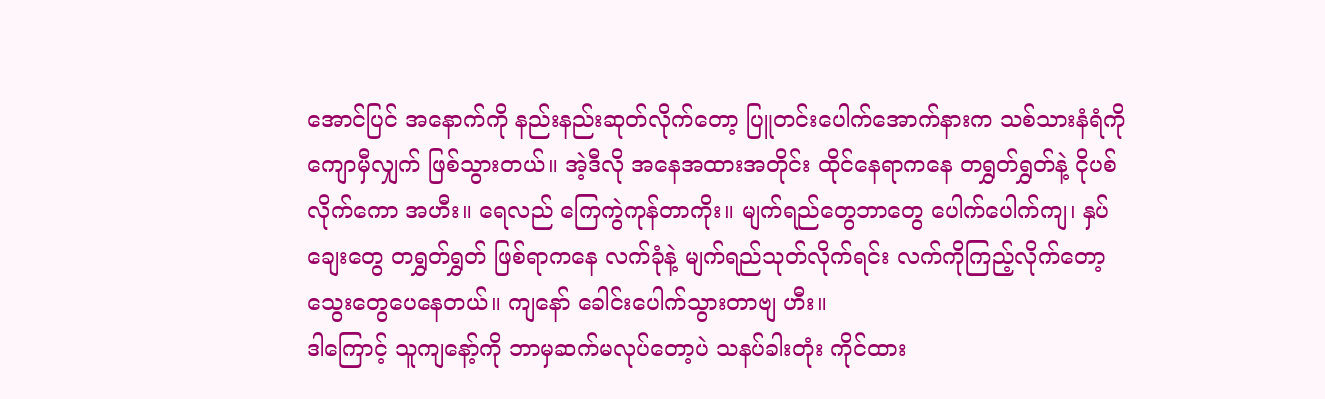အောင်ပြင် အနောက်ကို နည်းနည်းဆုတ်လိုက်တော့ ပြူတင်းပေါက်အောက်နားက သစ်သားနံရံကိုကျောမှီလျှက် ဖြစ်သွားတယ်။ အဲ့ဒီလို အနေအထားအတိုင်း ထိုင်နေရာကနေ တရွှတ်ရွှတ်နဲ့ ငိုပစ်လိုက်ကော အဟီး။ ရေလည် ကြေကွဲကုန်တာကိုး။ မျက်ရည်တွေဘာတွေ ပေါက်ပေါက်ကျ၊ နှပ်ချေးတွေ တရွှတ်ရွှတ် ဖြစ်ရာကနေ လက်ခုံနဲ့ မျက်ရည်သုတ်လိုက်ရင်း လက်ကိုကြည့်လိုက်တော့ သွေးတွေပေနေတယ်။ ကျနော် ခေါင်းပေါက်သွားတာဗျ ဟီး။
ဒါကြောင့် သူကျနော့်ကို ဘာမှဆက်မလုပ်တော့ပဲ သနပ်ခါးတုံး ကိုင်ထား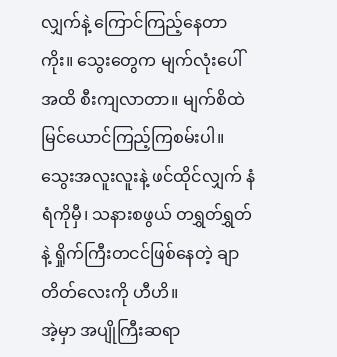လျှက်နဲ့ ကြောင်ကြည့်နေတာကိုး။ သွေးတွေက မျက်လုံးပေါ်အထိ စီးကျလာတာ။ မျက်စိထဲ မြင်ယောင်ကြည့်ကြစမ်းပါ။ သွေးအလူးလူးနဲ့ ဖင်ထိုင်လျှက် နံရံကိုမှီ၊ သနားစဖွယ် တရွှတ်ရွှတ်နဲ့ ရှိုက်ကြီးတငင်ဖြစ်နေတဲ့ ချာတိတ်လေးကို ဟီဟိ။
အဲ့မှာ အပျိုကြီးဆရာ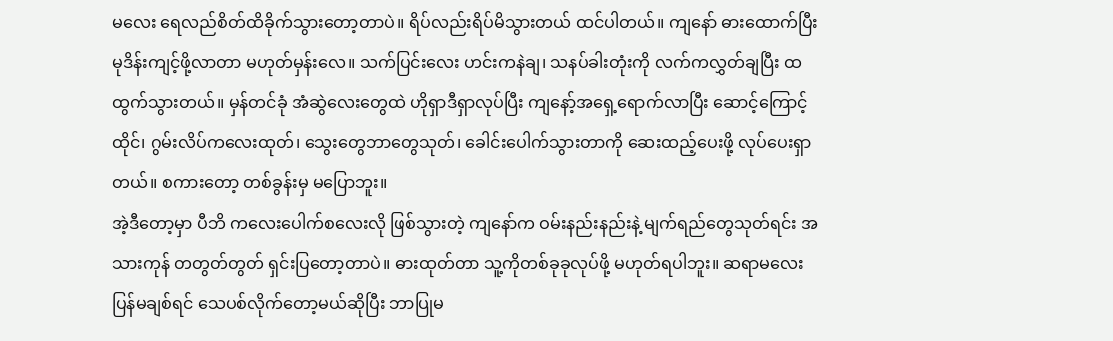မလေး ရေလည်စိတ်ထိခိုက်သွားတော့တာပဲ။ ရိပ်လည်းရိပ်မိသွားတယ် ထင်ပါတယ်။ ကျနော် ဓားထောက်ပြီး မုဒိန်းကျင့်ဖို့လာတာ မဟုတ်မှန်းလေ။ သက်ပြင်းလေး ဟင်းကနဲချ၊ သနပ်ခါးတုံးကို လက်ကလွှတ်ချပြီး ထထွက်သွားတယ်။ မှန်တင်ခုံ အံဆွဲလေးတွေထဲ ဟိုရှာဒီရှာလုပ်ပြီး ကျနော့်အရှေ့ရောက်လာပြီး ဆောင့်ကြောင့်ထိုင်၊ ဂွမ်းလိပ်ကလေးထုတ်၊ သွေးတွေဘာတွေသုတ်၊ ခေါင်းပေါက်သွားတာကို ဆေးထည့်ပေးဖို့ လုပ်ပေးရှာတယ်။ စကားတော့ တစ်ခွန်းမှ မပြောဘူး။
အဲ့ဒီတော့မှာ ပီဘိ ကလေးပေါက်စလေးလို ဖြစ်သွားတဲ့ ကျနော်က ဝမ်းနည်းနည်းနဲ့ မျက်ရည်တွေသုတ်ရင်း အသားကုန် တတွတ်တွတ် ရှင်းပြတော့တာပဲ။ ဓားထုတ်တာ သူ့ကိုတစ်ခုခုလုပ်ဖို့ မဟုတ်ရပါဘူး။ ဆရာမလေး ပြန်မချစ်ရင် သေပစ်လိုက်တော့မယ်ဆိုပြီး ဘာပြုမ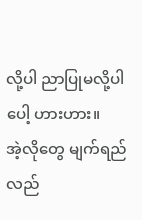လို့ပါ ညာပြုမလို့ပါပေါ့ ဟားဟား။
အဲ့လိုတွေ မျက်ရည်လည်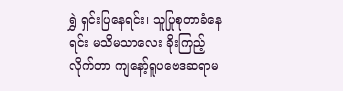ရွှဲ ရှင်းပြနေရင်း၊ သူပြုစုတာခံနေရင်း မသိမသာလေး ခိုးကြည့်လိုက်တာ ကျနော့်ရူပဗေဒဆရာမ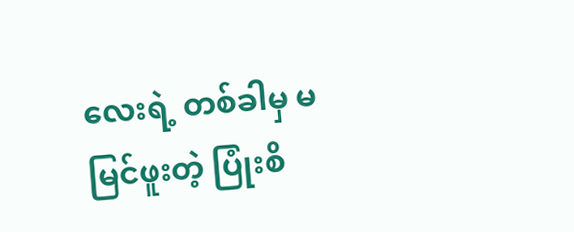လေးရဲ့ တစ်ခါမှ မမြင်ဖူးတဲ့ ပြုံးစိ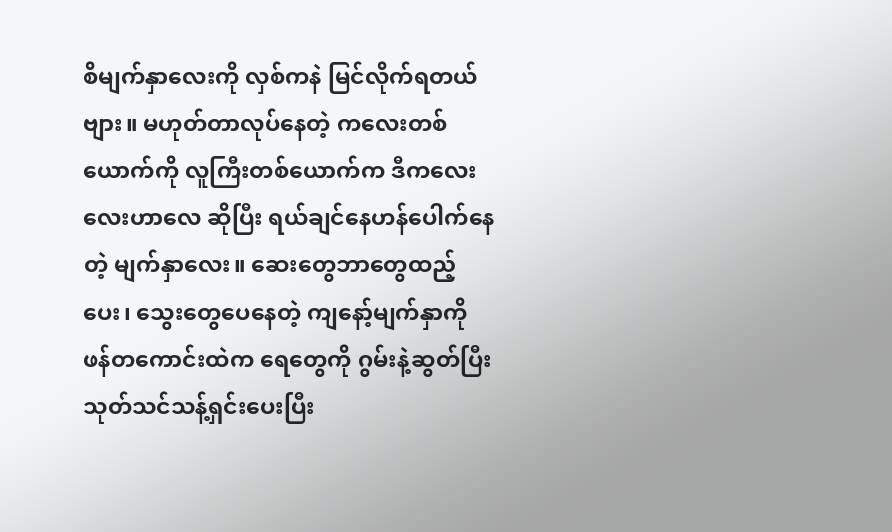စိမျက်နှာလေးကို လှစ်ကနဲ မြင်လိုက်ရတယ်ဗျား။ မဟုတ်တာလုပ်နေတဲ့ ကလေးတစ်ယောက်ကို လူကြီးတစ်ယောက်က ဒီကလေးလေးဟာလေ ဆိုပြီး ရယ်ချင်နေဟန်ပေါက်နေတဲ့ မျက်နှာလေး။ ဆေးတွေဘာတွေထည့်ပေး၊ သွေးတွေပေနေတဲ့ ကျနော့်မျက်နှာကို ဖန်တကောင်းထဲက ရေတွေကို ဂွမ်းနဲ့ဆွတ်ပြီး သုတ်သင်သန့်ရှင်းပေးပြီး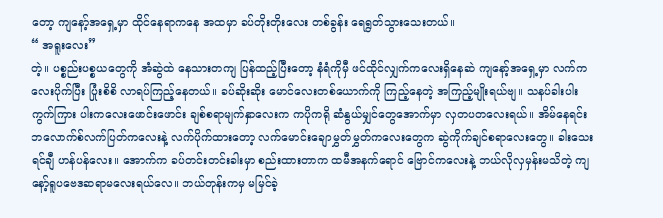တော့ ကျနော့်အရှေ့မှာ ထိုင်နေရာကနေ အထမှာ ခပ်တိုးတိုးလေး တစ်ခွန်း ရေရွတ်သွားသေးတယ်။
“ အရူးလေး”
တဲ့။ ပစ္စည်းပစ္စယတွေကို အံဆွဲထဲ နေသားတကျ ပြန်ထည့်ပြီးတော့ နံရံကိုမှီ ဖင်ထိုင်လျှက်ကလေးရှိနေဆဲ ကျနော့်အရှေ့မှာ လက်ကလေးပိုက်ပြီး ပြုံးစိစိ လာရပ်ကြည့်နေတယ်။ ခပ်ဆိုးဆိုး မောင်လေးတစ်ယောက်ကို ကြည့်နေတဲ့ အကြည့်မျိုးရယ်ဗျ။ သနပ်ခါးပါးကွက်ကြား ပါးကလေးဖောင်းဖောင်း ချစ်စရာမျက်နှာလေးက ကပိုကရို ဆံနွယ်မျှင်တွေအောက်မှာ လှတပတလေးရယ်။ အိမ်နေရင်း ဘလောက်စ်လက်ပြတ်ကလေးနဲ့ လက်ပိုက်ထားတော့ လက်မောင်းချောမွှတ်မွှတ်ကလေးတွေက ဆွဲကိုက်ချင်စရာလေးတွေ။ ခါးသေးရင်ချီ ဟန်ပန်လေး။ အောက်က ခပ်တင်းတင်းခါးမှာ စည်းထားတာက ထမီအနက်ရောင် ဗြောင်ကလေးနဲ့ ဘယ်လိုလှမှန်းမသိတဲ့ ကျနော့်ရူပဗေဒဆရာမလေးရယ်လေ။ ဘယ်တုန်းကမှ မမြင်ခဲ့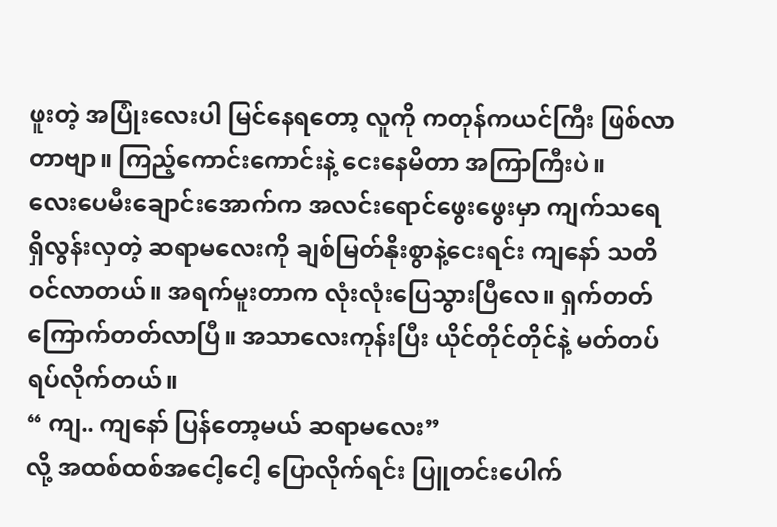ဖူးတဲ့ အပြုံးလေးပါ မြင်နေရတော့ လူကို ကတုန်ကယင်ကြီး ဖြစ်လာတာဗျာ။ ကြည့်ကောင်းကောင်းနဲ့ ငေးနေမိတာ အကြာကြီးပဲ။
လေးပေမီးချောင်းအောက်က အလင်းရောင်ဖွေးဖွေးမှာ ကျက်သရေရှိလွန်းလှတဲ့ ဆရာမလေးကို ချစ်မြတ်နိုးစွာနဲ့ငေးရင်း ကျနော် သတိဝင်လာတယ်။ အရက်မူးတာက လုံးလုံးပြေသွားပြီလေ။ ရှက်တတ် ကြောက်တတ်လာပြီ။ အသာလေးကုန်းပြီး ယိုင်တိုင်တိုင်နဲ့ မတ်တပ်ရပ်လိုက်တယ်။
“ ကျ.. ကျနော် ပြန်တော့မယ် ဆရာမလေး”
လို့ အထစ်ထစ်အငေါ့ငေါ့ ပြောလိုက်ရင်း ပြူတင်းပေါက်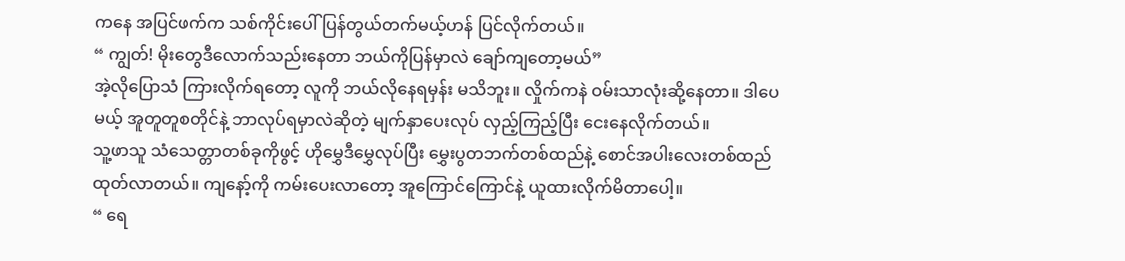ကနေ အပြင်ဖက်က သစ်ကိုင်းပေါ် ပြန်တွယ်တက်မယ့်ဟန် ပြင်လိုက်တယ်။
“ ကျွတ်! မိုးတွေဒီလောက်သည်းနေတာ ဘယ်ကိုပြန်မှာလဲ ချော်ကျတော့မယ်”
အဲ့လိုပြောသံ ကြားလိုက်ရတော့ လူကို ဘယ်လိုနေရမှန်း မသိဘူး။ လှိုက်ကနဲ ဝမ်းသာလုံးဆို့နေတာ။ ဒါပေမယ့် အူတူတူစတိုင်နဲ့ ဘာလုပ်ရမှာလဲဆိုတဲ့ မျက်နှာပေးလုပ် လှည့်ကြည့်ပြီး ငေးနေလိုက်တယ်။
သူ့ဖာသူ သံသေတ္တာတစ်ခုကိုဖွင့် ဟိုမွှေဒီမွှေလုပ်ပြီး မွှေးပွတဘက်တစ်ထည်နဲ့ စောင်အပါးလေးတစ်ထည် ထုတ်လာတယ်။ ကျနော့်ကို ကမ်းပေးလာတော့ အူကြောင်ကြောင်နဲ့ ယူထားလိုက်မိတာပေါ့။
“ ရေ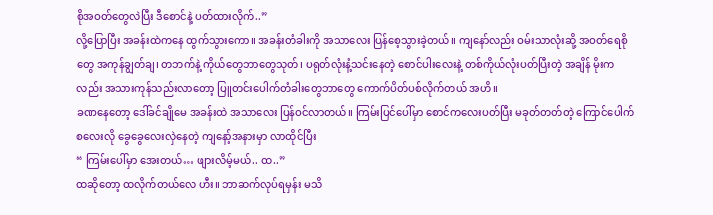စိုအဝတ်တွေလဲပြီး ဒီစောင်နဲ့ ပတ်ထားလိုက်..”
လို့ပြောပြီး အခန်းထဲကနေ ထွက်သွားကော။ အခန်းတံခါးကို အသာလေး ပြန်စေ့သွားခဲ့တယ်။ ကျနော်လည်း ဝမ်းသာလုံးဆို့ အဝတ်ရေစိုတွေ အကုန်ချွတ်ချ၊ တဘက်နဲ့ ကိုယ်တွေဘာတွေသုတ်၊ ပရုတ်လုံးနံ့သင်းနေတဲ့ စောင်ပါးလေးနဲ့ တစ်ကိုယ်လုံးပတ်ပြီးတဲ့ အချိန် မိုးကလည်း အသားကုန်သည်းလာတော့ ပြူတင်းပေါက်တံခါးတွေဘာတွေ ကောက်ပိတ်ပစ်လိုက်တယ် အဟိ။
ခဏနေတော့ ဒေါ်ခင်ချိုမေ အခန်းထဲ အသာလေး ပြန်ဝင်လာတယ်။ ကြမ်းပြင်ပေါ်မှာ စောင်ကလေးပတ်ပြီး မခုတ်တတ်တဲ့ ကြောင်ပေါက်စလေးလို ခွေခွေလေးလှဲနေတဲ့ ကျနော့်အနားမှာ လာထိုင်ပြီး
“ ကြမ်းပေါ်မှာ အေးတယ်… ဖျားလိမ့်မယ်.. ထ..”
ထဆိုတော့ ထလိုက်တယ်လေ ဟီး။ ဘာဆက်လုပ်ရမှန်း မသိ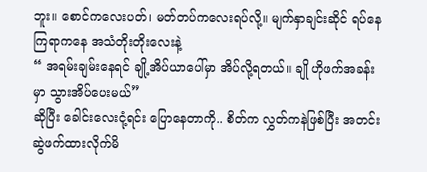ဘူး။ စောင်ကလေးပတ်၊ မတ်တပ်ကလေးရပ်လို့။ မျက်နှာချင်းဆိုင် ရပ်နေကြရာကနေ အသံတိုးတိုးလေးနဲ့
“ အရမ်းချမ်းနေရင် ချို့အိပ်ယာပေါ်မှာ အိပ်လို့ရတယ်။ ချို ဟိုဖက်အခန်းမှာ သွားအိပ်ပေးမယ်”
ဆိုပြီး ခေါင်းလေးငုံ့ရင်း ပြောနေတာကို.. စိတ်က လွှတ်ကနဲဖြစ်ပြီး အတင်းဆွဲဖက်ထားလိုက်မိ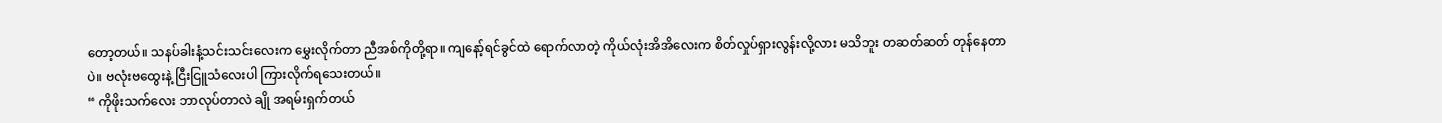တော့တယ်။ သနပ်ခါးနံ့သင်းသင်းလေးက မွှေးလိုက်တာ ညီအစ်ကိုတို့ရာ။ ကျနော့်ရင်ခွင်ထဲ ရောက်လာတဲ့ ကိုယ်လုံးအိအိလေးက စိတ်လှုပ်ရှားလွန်းလို့လား မသိဘူး တဆတ်ဆတ် တုန်နေတာပဲ။ ဗလုံးဗထွေးနဲ့ ငြီးငြူသံလေးပါ ကြားလိုက်ရသေးတယ်။
“ ကိုဖိုးသက်လေး ဘာလုပ်တာလဲ ချို အရမ်းရှက်တယ်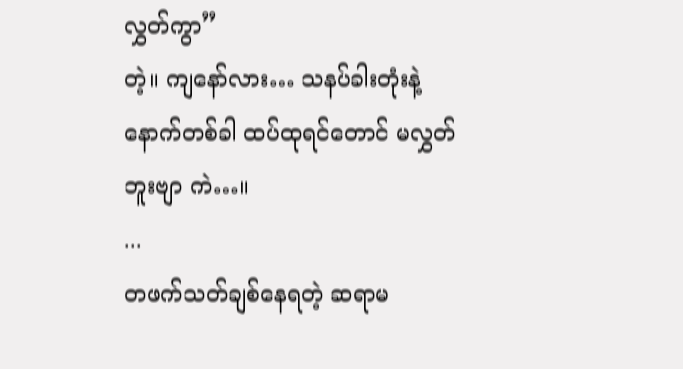လွှတ်ကွာ”
တဲ့။ ကျနော်လား… သနပ်ခါးတုံးနဲ့ နောက်တစ်ခါ ထပ်ထုရင်တောင် မလွှတ်ဘူးဗျာ ကဲ…။
...
တဖက်သတ်ချစ်နေရတဲ့ ဆရာမ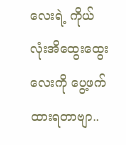လေးရဲ့ ကိုယ်လုံးအိထွေးထွေးလေးကို ပွေ့ဖက်ထားရတာဗျာ..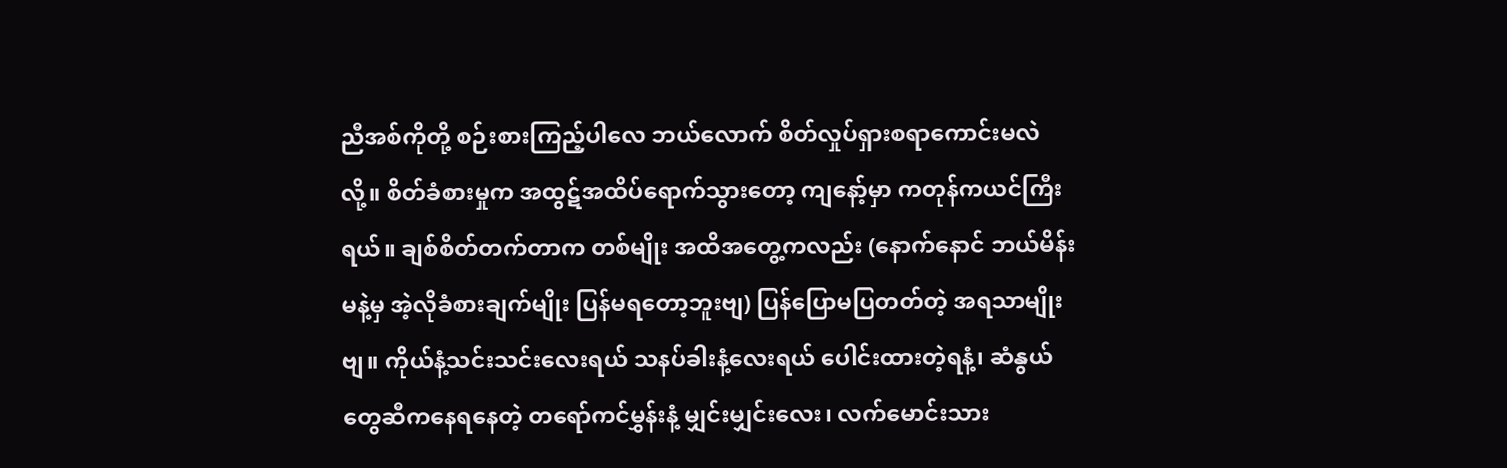ညီအစ်ကိုတို့ စဉ်းစားကြည့်ပါလေ ဘယ်လောက် စိတ်လှုပ်ရှားစရာကောင်းမလဲလို့။ စိတ်ခံစားမှုက အထွဋ်အထိပ်ရောက်သွားတော့ ကျနော့်မှာ ကတုန်ကယင်ကြီးရယ်။ ချစ်စိတ်တက်တာက တစ်မျိုး အထိအတွေ့ကလည်း (နောက်နောင် ဘယ်မိန်းမနဲ့မှ အဲ့လိုခံစားချက်မျိုး ပြန်မရတော့ဘူးဗျ) ပြန်ပြောမပြတတ်တဲ့ အရသာမျိုးဗျ။ ကိုယ်နံ့သင်းသင်းလေးရယ် သနပ်ခါးနံ့လေးရယ် ပေါင်းထားတဲ့ရနံ့၊ ဆံနွယ်တွေဆီကနေရနေတဲ့ တရော်ကင်မွှန်းနံ့ မျှင်းမျှင်းလေး၊ လက်မောင်းသား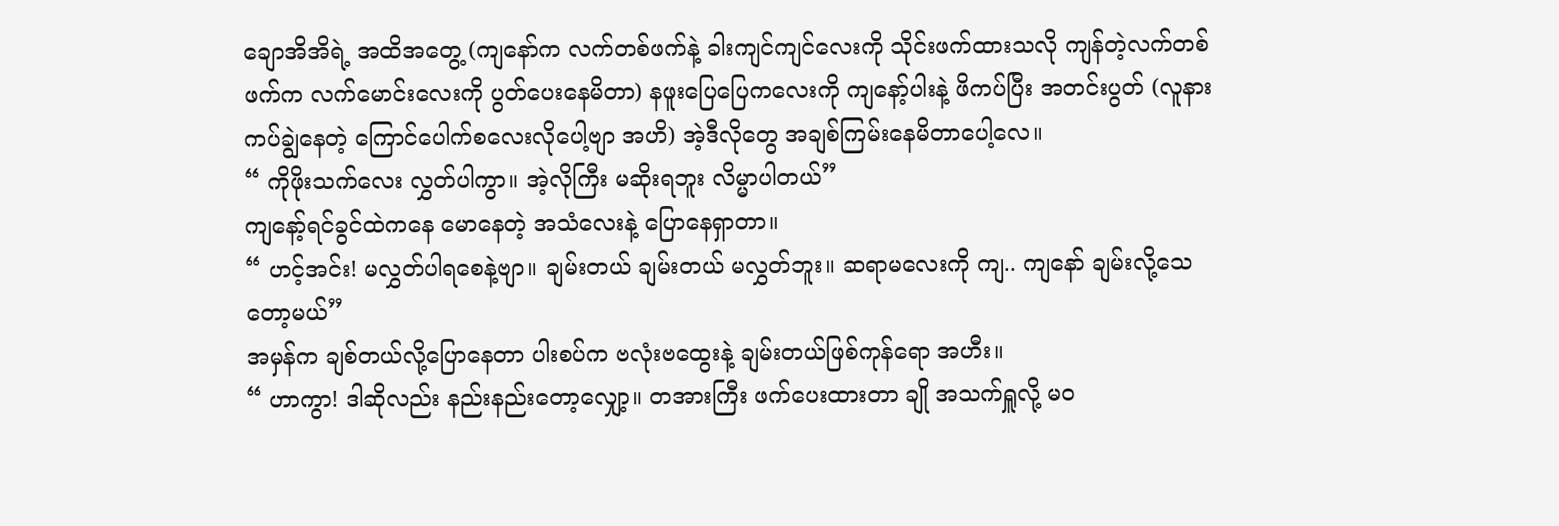ချောအိအိရဲ့ အထိအတွေ့ (ကျနော်က လက်တစ်ဖက်နဲ့ ခါးကျင်ကျင်လေးကို သိုင်းဖက်ထားသလို ကျန်တဲ့လက်တစ်ဖက်က လက်မောင်းလေးကို ပွတ်ပေးနေမိတာ) နဖူးပြေပြေကလေးကို ကျနော့်ပါးနဲ့ ဖိကပ်ပြီး အတင်းပွတ် (လူနားကပ်ချွဲနေတဲ့ ကြောင်ပေါက်စလေးလိုပေါ့ဗျာ အဟိ) အဲ့ဒီလိုတွေ အချစ်ကြမ်းနေမိတာပေါ့လေ။
“ ကိုဖိုးသက်လေး လွှတ်ပါကွာ။ အဲ့လိုကြီး မဆိုးရဘူး လိမ္မာပါတယ်”
ကျနော့်ရင်ခွင်ထဲကနေ မောနေတဲ့ အသံလေးနဲ့ ပြောနေရှာတာ။
“ ဟင့်အင်း! မလွှတ်ပါရစေနဲ့ဗျာ။ ချမ်းတယ် ချမ်းတယ် မလွှတ်ဘူး။ ဆရာမလေးကို ကျ.. ကျနော် ချမ်းလို့သေတော့မယ်”
အမှန်က ချစ်တယ်လို့ပြောနေတာ ပါးစပ်က ဗလုံးဗထွေးနဲ့ ချမ်းတယ်ဖြစ်ကုန်ရော အဟီး။
“ ဟာကွာ! ဒါဆိုလည်း နည်းနည်းတော့လျှော့။ တအားကြီး ဖက်ပေးထားတာ ချို အသက်ရှူလို့ မဝ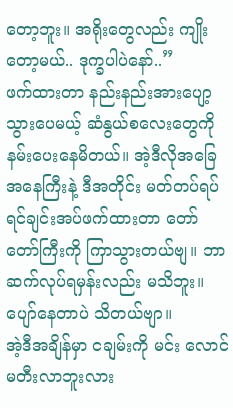တော့ဘူး။ အရိုးတွေလည်း ကျိုးတော့မယ်.. ဒုက္ခပါပဲနော်..”
ဖက်ထားတာ နည်းနည်းအားပျော့သွားပေမယ့် ဆံနွယ်စလေးတွေကို နမ်းပေးနေမိတယ်။ အဲ့ဒီလိုအခြေအနေကြီးနဲ့ ဒီအတိုင်း မတ်တပ်ရပ် ရင်ချင်းအပ်ဖက်ထားတာ တော်တော်ကြီးကို ကြာသွားတယ်ဗျ။ ဘာဆက်လုပ်ရမှန်းလည်း မသိဘူး။ ပျော်နေတာပဲ သိတယ်ဗျာ။
အဲ့ဒီအချိန်မှာ ငချမ်းကို မင်း လောင်မတီးလာဘူးလား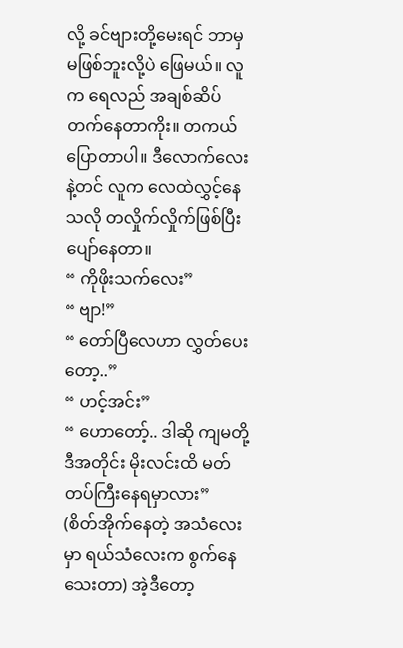လို့ ခင်ဗျားတို့မေးရင် ဘာမှမဖြစ်ဘူးလို့ပဲ ဖြေမယ်။ လူက ရေလည် အချစ်ဆိပ်တက်နေတာကိုး။ တကယ်ပြောတာပါ။ ဒီလောက်လေးနဲ့တင် လူက လေထဲလွှင့်နေသလို တလှိုက်လှိုက်ဖြစ်ပြီး ပျော်နေတာ။
“ ကိုဖိုးသက်လေး”
“ ဗျာ!”
“ တော်ပြီလေဟာ လွှတ်ပေးတော့..”
“ ဟင့်အင်း”
“ ဟောတော့်.. ဒါဆို ကျမတို့ ဒီအတိုင်း မိုးလင်းထိ မတ်တပ်ကြီးနေရမှာလား”
(စိတ်အိုက်နေတဲ့ အသံလေးမှာ ရယ်သံလေးက စွက်နေသေးတာ) အဲ့ဒီတော့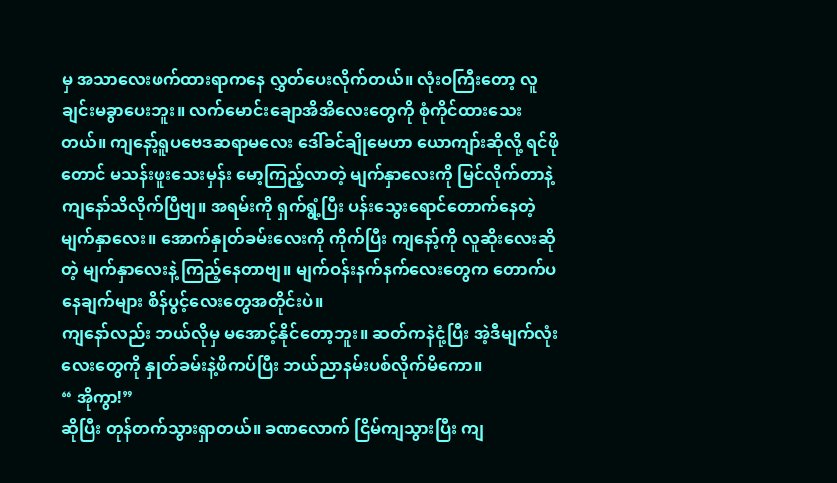မှ အသာလေးဖက်ထားရာကနေ လွှတ်ပေးလိုက်တယ်။ လုံးဝကြီးတော့ လူချင်းမခွာပေးဘူး။ လက်မောင်းချောအိအိလေးတွေကို စုံကိုင်ထားသေးတယ်။ ကျနော့်ရူပဗေဒဆရာမလေး ဒေါ်ခင်ချိုမေဟာ ယောကျာ်းဆိုလို့ ရင်ဖိုတောင် မသန်းဖူးသေးမှန်း မော့ကြည့်လာတဲ့ မျက်နှာလေးကို မြင်လိုက်တာနဲ့ ကျနော်သိလိုက်ပြီဗျ။ အရမ်းကို ရှက်ရွံ့ပြီး ပန်းသွေးရောင်တောက်နေတဲ့ မျက်နှာလေး။ အောက်နှုတ်ခမ်းလေးကို ကိုက်ပြီး ကျနော့်ကို လူဆိုးလေးဆိုတဲ့ မျက်နှာလေးနဲ့ ကြည့်နေတာဗျ။ မျက်ဝန်းနက်နက်လေးတွေက တောက်ပနေချက်များ စိန်ပွင့်လေးတွေအတိုင်းပဲ။
ကျနော်လည်း ဘယ်လိုမှ မအောင့်နိုင်တော့ဘူး။ ဆတ်ကနဲငုံ့ပြီး အဲ့ဒီမျက်လုံးလေးတွေကို နှုတ်ခမ်းနဲ့ဖိကပ်ပြီး ဘယ်ညာနမ်းပစ်လိုက်မိကော။
“ အိုကွာ!”
ဆိုပြီး တုန်တက်သွားရှာတယ်။ ခဏလောက် ငြိမ်ကျသွားပြီး ကျ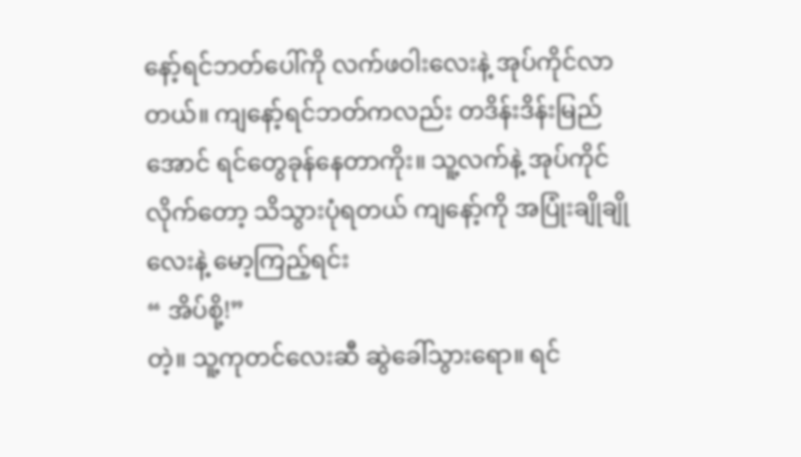နော့်ရင်ဘတ်ပေါ်ကို လက်ဖဝါးလေးနဲ့ အုပ်ကိုင်လာတယ်။ ကျနော့်ရင်ဘတ်ကလည်း တဒိန်းဒိန်းမြည်အောင် ရင်တွေခုန်နေတာကိုး။ သူ့လက်နဲ့ အုပ်ကိုင်လိုက်တော့ သိသွားပုံရတယ် ကျနော့်ကို အပြုံးချိုချိုလေးနဲ့ မော့ကြည့်ရင်း
“ အိပ်စို့!”
တဲ့။ သူ့ကုတင်လေးဆီ ဆွဲခေါ်သွားရော။ ရင်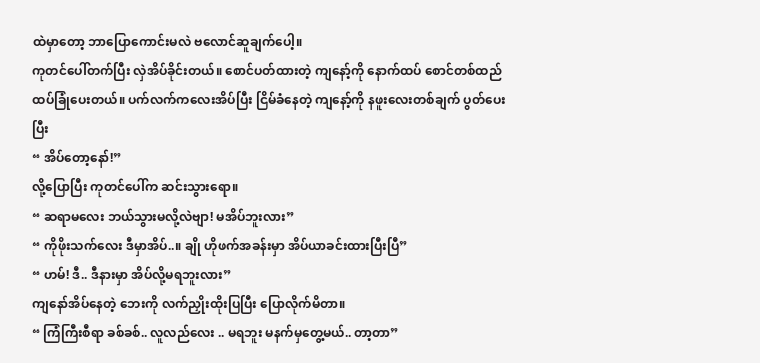ထဲမှာတော့ ဘာပြောကောင်းမလဲ ဗလောင်ဆူချက်ပေါ့။
ကုတင်ပေါ်တက်ပြီး လှဲအိပ်ခိုင်းတယ်။ စောင်ပတ်ထားတဲ့ ကျနော့်ကို နောက်ထပ် စောင်တစ်ထည် ထပ်ခြုံပေးတယ်။ ပက်လက်ကလေးအိပ်ပြီး ငြိမ်ခံနေတဲ့ ကျနော့်ကို နဖူးလေးတစ်ချက် ပွတ်ပေးပြီး
“ အိပ်တော့နော်!”
လို့ပြောပြီး ကုတင်ပေါ်က ဆင်းသွားရော။
“ ဆရာမလေး ဘယ်သွားမလို့လဲဗျာ! မအိပ်ဘူးလား”
“ ကိုဖိုးသက်လေး ဒီမှာအိပ်..။ ချို ဟိုဖက်အခန်းမှာ အိပ်ယာခင်းထားပြီးပြီ”
“ ဟမ်! ဒီ.. ဒီနားမှာ အိပ်လို့မရဘူးလား”
ကျနော်အိပ်နေတဲ့ ဘေးကို လက်ညှိုးထိုးပြပြီး ပြောလိုက်မိတာ။
“ ကြံကြီးစီရာ ခစ်ခစ်.. လူလည်လေး .. မရဘူး မနက်မှတွေ့မယ်.. တာ့တာ”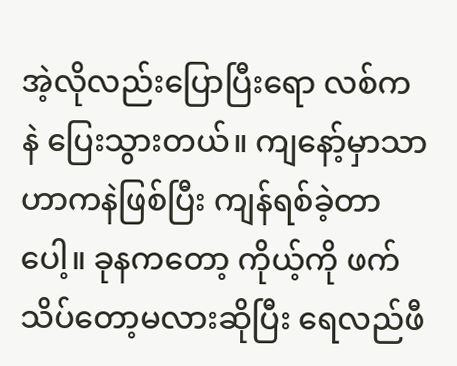အဲ့လိုလည်းပြောပြီးရော လစ်ကနဲ ပြေးသွားတယ်။ ကျနော့်မှာသာ ဟာကနဲဖြစ်ပြီး ကျန်ရစ်ခဲ့တာပေါ့။ ခုနကတော့ ကိုယ့်ကို ဖက်သိပ်တော့မလားဆိုပြီး ရေလည်ဖီ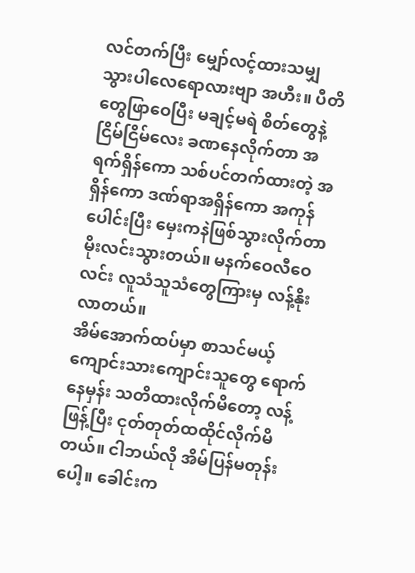လင်တက်ပြီး မျှော်လင့်ထားသမျှ သွားပါလေရောလားဗျာ အဟီး။ ပီတိတွေဖြာဝေပြီး မချင့်မရဲ စိတ်တွေနဲ့ ငြိမ်ငြိမ်လေး ခဏနေလိုက်တာ အရက်ရှိန်ကော သစ်ပင်တက်ထားတဲ့ အရှိန်ကော ဒဏ်ရာအရှိန်ကော အကုန်ပေါင်းပြီး မှေးကနဲဖြစ်သွားလိုက်တာ မိုးလင်းသွားတယ်။ မနက်ဝေလီဝေလင်း လူသံသူသံတွေကြားမှ လန့်နိုးလာတယ်။
အိမ်အောက်ထပ်မှာ စာသင်မယ့် ကျောင်းသားကျောင်းသူတွေ ရောက်နေမှန်း သတိထားလိုက်မိတော့ လန့်ဖြန့်ပြီး ငုတ်တုတ်ထထိုင်လိုက်မိတယ်။ ငါဘယ်လို အိမ်ပြန်မတုန်းပေါ့။ ခေါင်းက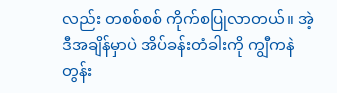လည်း တစစ်စစ် ကိုက်စပြုလာတယ်။ အဲ့ဒီအချိန်မှာပဲ အိပ်ခန်းတံခါးကို ကျွီကနဲ တွန်း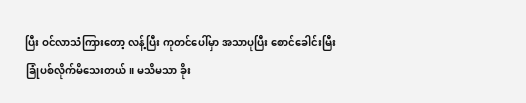ပြီး ဝင်လာသံကြားတော့ လန့်ပြီး ကုတင်ပေါ်မှာ အသာပုပြီး စောင်ခေါင်းမြီးခြုံပစ်လိုက်မိသေးတယ်။ မသိမသာ ခိုး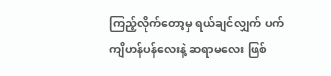ကြည့်လိုက်တော့မှ ရယ်ချင်လျှက် ပက်ကျိဟန်ပန်လေးနဲ့ ဆရာမလေး ဖြစ်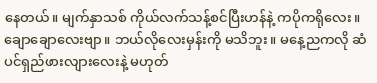နေတယ်။ မျက်နှာသစ် ကိုယ်လက်သန့်စင်ပြီးဟန်နဲ့ ကပိုကရိုလေး။ ချောချောလေးဗျာ။ ဘယ်လိုလေးမှန်းကို မသိဘူး။ မနေ့ညကလို ဆံပင်ရှည်ဖားလျားလေးနဲ့ မဟုတ်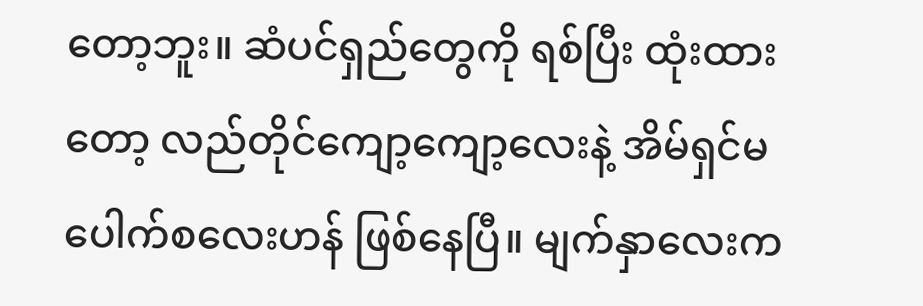တော့ဘူး။ ဆံပင်ရှည်တွေကို ရစ်ပြီး ထုံးထားတော့ လည်တိုင်ကျော့ကျော့လေးနဲ့ အိမ်ရှင်မပေါက်စလေးဟန် ဖြစ်နေပြီ။ မျက်နှာလေးက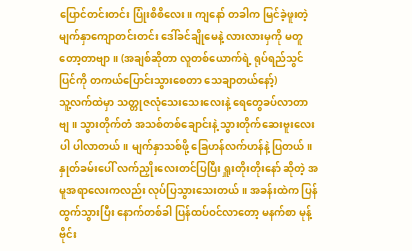ပြောင်တင်းတင်း ပြုံးစိစိလေး။ ကျနော် တခါက မြင်ခဲ့ဖူးတဲ့ မျက်နှာကျောတင်းတင်း ဒေါ်ခင်ချိုမေနဲ့ လားလားမှကို မတူတော့တာဗျာ။ (အချစ်ဆိုတာ လူတစ်ယောက်ရဲ့ ရုပ်ရည်သွင်ပြင်ကို တကယ်ပြောင်းသွားစေတာ သေချာတယ်နော့်)
သူ့လက်ထဲမှာ သတ္တုဇလုံသေးသေးလေးနဲ့ ရေတွေခပ်လာတာဗျ။ သွားတိုက်တံ အသစ်တစ်ချောင်းနဲ့ သွားတိုက်ဆေးဗူးလေးပါ ပါလာတယ်။ မျက်နှာသစ်ဖို့ ခြေဟန်လက်ဟန်နဲ့ ပြတယ်။ နှုတ်ခမ်းပေါ် လက်ညှိုးလေးတင်ပြပြီး ရှူးတိုးတိုးနော် ဆိုတဲ့ အမူအရာလေးကလည်း လုပ်ပြသွားသေးတယ်။ အခန်းထဲက ပြန်ထွက်သွားပြီး နောက်တစ်ခါ ပြန်ထပ်ဝင်လာတော့ မနက်စာ မုန့်ဗိုင်း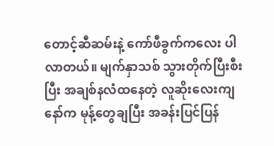တောင့်ဆီဆမ်းနဲ့ ကော်ဖီခွက်ကလေး ပါလာတယ်။ မျက်နှာသစ် သွားတိုက်ပြီးစီးပြီး အချစ်နလံထနေတဲ့ လူဆိုးလေးကျနော်က မုန့်တွေချပြီး အခန်းပြင်ပြန်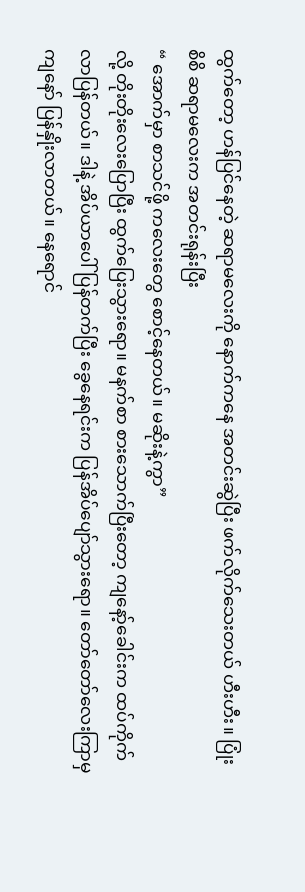ထွက်တော့ ဟန်ပြင်နေတဲ့ ဆရာမလေးကို နောက်ကနေ အတင်းဆွဲပြီး ဖက်လိုက်သေးတယ် ဟီးဟီး။ ပြုံးစိစိ ဆရာမလေးက အတင်းရုန်းပြီး
“ အောက်မှာ စာသင်ဖို့ ကလေးတွေ စောင့်နေတယ်။ မဆိုးနဲ့ကွာ”
လို့ တိုးတိုးလေးပြောပြီး ထွက်ပြေးသွားရော။ မနက်စာ စားသောက်ပြီးတော့ ကျနော့်ခေါင်းက ထပ်ကိုက်လာပြန်တယ်။ ဒါနဲ့ အိပ်ယာပေါ်ပြန်တက်ပြီး ခွေနေရင်းက ပြန်အိပ်ပျော်သွားရော။ တော်တော်လေးကြာမှ ကျနော် ပြန်နှိုးလာတယ်။ နေရောင်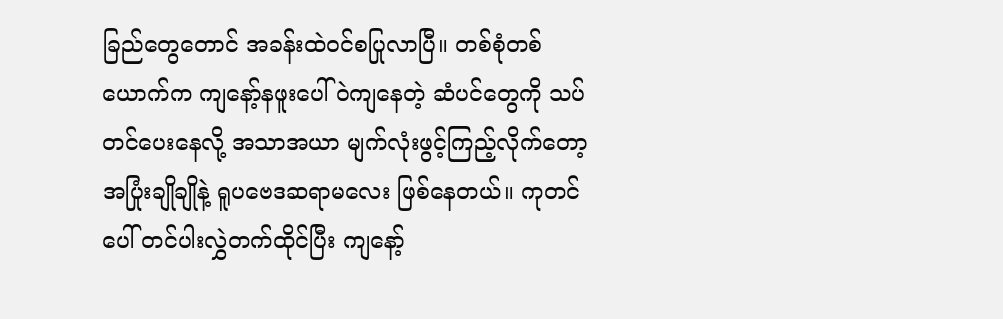ခြည်တွေတောင် အခန်းထဲဝင်စပြုလာပြီ။ တစ်စုံတစ်ယောက်က ကျနော့်နဖူးပေါ် ဝဲကျနေတဲ့ ဆံပင်တွေကို သပ်တင်ပေးနေလို့ အသာအယာ မျက်လုံးဖွင့်ကြည့်လိုက်တော့ အပြုံးချိုချိုနဲ့ ရူပဗေဒဆရာမလေး ဖြစ်နေတယ်။ ကုတင်ပေါ် တင်ပါးလွှဲတက်ထိုင်ပြီး ကျနော့်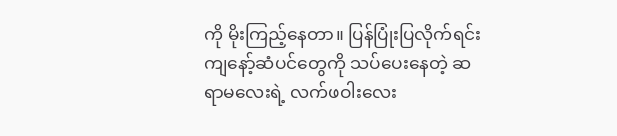ကို မိုးကြည့်နေတာ။ ပြန်ပြုံးပြလိုက်ရင်း ကျနော့်ဆံပင်တွေကို သပ်ပေးနေတဲ့ ဆရာမလေးရဲ့ လက်ဖဝါးလေး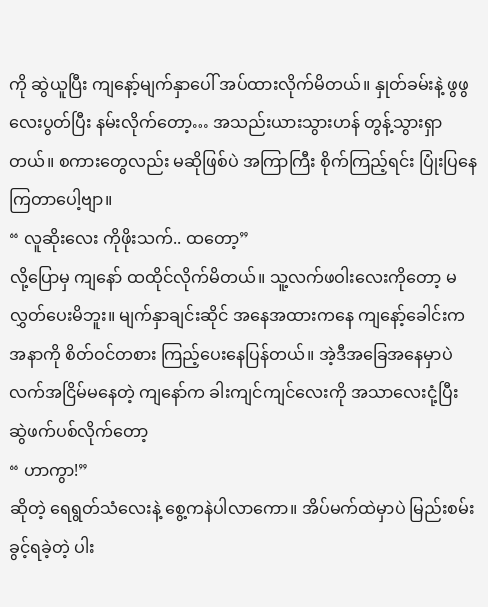ကို ဆွဲယူပြီး ကျနော့်မျက်နှာပေါ် အပ်ထားလိုက်မိတယ်။ နှုတ်ခမ်းနဲ့ ဖွဖွလေးပွတ်ပြီး နမ်းလိုက်တော့… အသည်းယားသွားဟန် တွန့်သွားရှာတယ်။ စကားတွေလည်း မဆိုဖြစ်ပဲ အကြာကြီး စိုက်ကြည့်ရင်း ပြုံးပြနေကြတာပေါ့ဗျာ။
“ လူဆိုးလေး ကိုဖိုးသက်.. ထတော့”
လို့ပြောမှ ကျနော် ထထိုင်လိုက်မိတယ်။ သူ့လက်ဖဝါးလေးကိုတော့ မလွှတ်ပေးမိဘူး။ မျက်နှာချင်းဆိုင် အနေအထားကနေ ကျနော့်ခေါင်းက အနာကို စိတ်ဝင်တစား ကြည့်ပေးနေပြန်တယ်။ အဲ့ဒီအခြေအနေမှာပဲ လက်အငြိမ်မနေတဲ့ ကျနော်က ခါးကျင်ကျင်လေးကို အသာလေးငုံ့ပြီး ဆွဲဖက်ပစ်လိုက်တော့
“ ဟာကွာ!”
ဆိုတဲ့ ရေရွတ်သံလေးနဲ့ စွေ့ကနဲပါလာကော။ အိပ်မက်ထဲမှာပဲ မြည်းစမ်းခွင့်ရခဲ့တဲ့ ပါး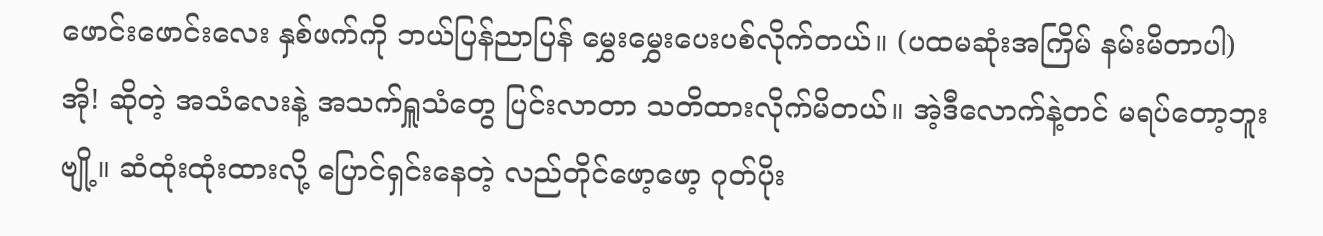ဖောင်းဖောင်းလေး နှစ်ဖက်ကို ဘယ်ပြန်ညာပြန် မွှေးမွှေးပေးပစ်လိုက်တယ်။ (ပထမဆုံးအကြိမ် နမ်းမိတာပါ)
အို! ဆိုတဲ့ အသံလေးနဲ့ အသက်ရှူသံတွေ ပြင်းလာတာ သတိထားလိုက်မိတယ်။ အဲ့ဒီလောက်နဲ့တင် မရပ်တော့ဘူးဗျို့။ ဆံထုံးထုံးထားလို့ ပြောင်ရှင်းနေတဲ့ လည်တိုင်ဖော့ဖော့ ဂုတ်ပိုး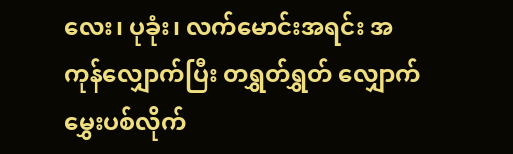လေး၊ ပုခုံး၊ လက်မောင်းအရင်း အကုန်လျှောက်ပြီး တရွှတ်ရွှတ် လျှောက်မွှေးပစ်လိုက်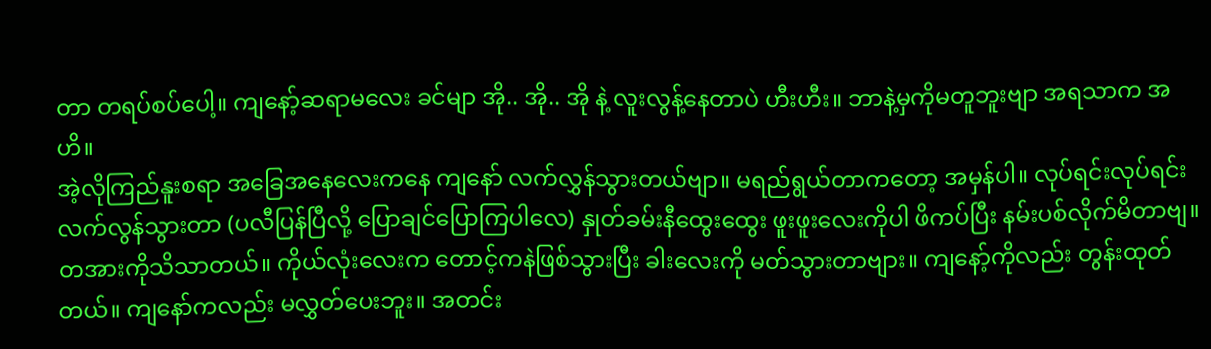တာ တရပ်စပ်ပေါ့။ ကျနော့်ဆရာမလေး ခင်မျာ အို.. အို.. အို နဲ့ လူးလွန့်နေတာပဲ ဟီးဟီး။ ဘာနဲ့မှကိုမတူဘူးဗျာ အရသာက အဟိ။
အဲ့လိုကြည်နူးစရာ အခြေအနေလေးကနေ ကျနော် လက်လွှန်သွားတယ်ဗျာ။ မရည်ရွယ်တာကတော့ အမှန်ပါ။ လုပ်ရင်းလုပ်ရင်း လက်လွန်သွားတာ (ပလီပြန်ပြီလို့ ပြောချင်ပြောကြပါလေ) နှုတ်ခမ်းနီထွေးထွေး ဖူးဖူးလေးကိုပါ ဖိကပ်ပြီး နမ်းပစ်လိုက်မိတာဗျ။ တအားကိုသိသာတယ်။ ကိုယ်လုံးလေးက တောင့်ကနဲဖြစ်သွားပြီး ခါးလေးကို မတ်သွားတာဗျား။ ကျနော့်ကိုလည်း တွန်းထုတ်တယ်။ ကျနော်ကလည်း မလွှတ်ပေးဘူး။ အတင်း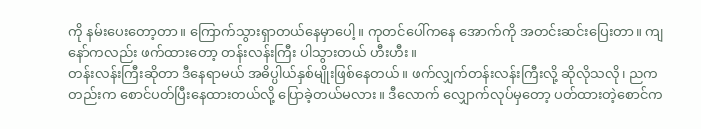ကို နမ်းပေးတော့တာ။ ကြောက်သွားရှာတယ်နေမှာပေါ့။ ကုတင်ပေါ်ကနေ အောက်ကို အတင်းဆင်းပြေးတာ။ ကျနော်ကလည်း ဖက်ထားတော့ တန်းလန်းကြီး ပါသွားတယ် ဟီးဟီး။
တန်းလန်းကြီးဆိုတာ ဒီနေရာမယ် အဓိပ္ပါယ်နှစ်မျိုးဖြစ်နေတယ်။ ဖက်လျှက်တန်းလန်းကြီးလို့ ဆိုလိုသလို၊ ညကတည်းက စောင်ပတ်ပြီးနေထားတယ်လို့ ပြောခဲ့တယ်မလား။ ဒီလောက် လျှောက်လုပ်မှတော့ ပတ်ထားတဲ့စောင်က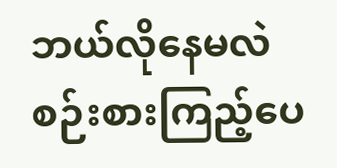ဘယ်လိုနေမလဲ စဉ်းစားကြည့်ပေ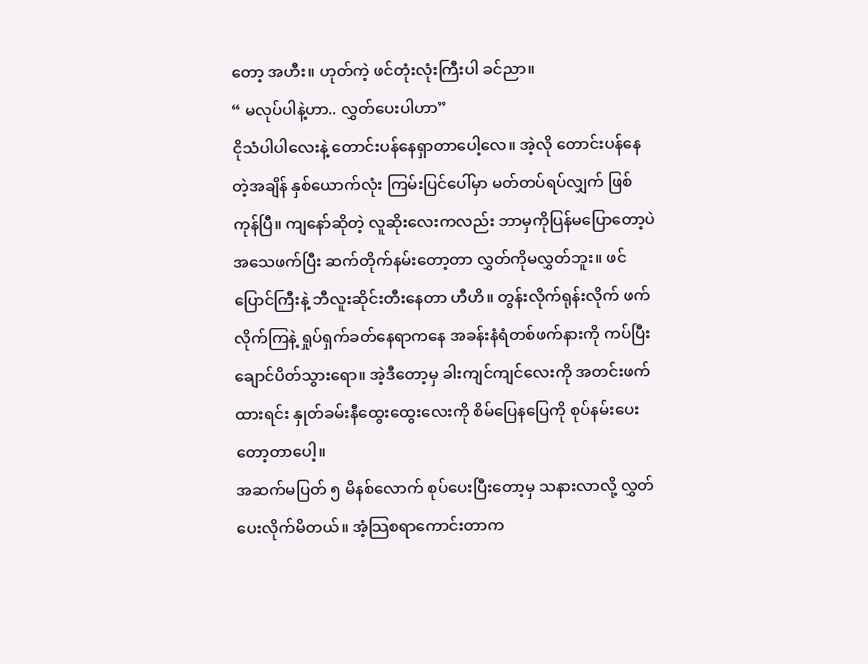တော့ အဟီး။ ဟုတ်ကဲ့ ဖင်တုံးလုံးကြီးပါ ခင်ညာ။
“ မလုပ်ပါနဲ့ဟာ.. လွှတ်ပေးပါဟာ”
ငိုသံပါပါလေးနဲ့ တောင်းပန်နေရှာတာပေါ့လေ။ အဲ့လို တောင်းပန်နေတဲ့အချိန် နှစ်ယောက်လုံး ကြမ်းပြင်ပေါ်မှာ မတ်တပ်ရပ်လျှက် ဖြစ်ကုန်ပြီ။ ကျနော်ဆိုတဲ့ လူဆိုးလေးကလည်း ဘာမှကိုပြန်မပြောတော့ပဲ အသေဖက်ပြီး ဆက်တိုက်နမ်းတော့တာ လွှတ်ကိုမလွှတ်ဘူး။ ဖင်ပြောင်ကြီးနဲ့ ဘီလူးဆိုင်းတီးနေတာ ဟီဟိ။ တွန်းလိုက်ရုန်းလိုက် ဖက်လိုက်ကြနဲ့ ရှုပ်ရှက်ခတ်နေရာကနေ အခန်းနံရံတစ်ဖက်နားကို ကပ်ပြီး ချောင်ပိတ်သွားရော။ အဲ့ဒီတော့မှ ခါးကျင်ကျင်လေးကို အတင်းဖက်ထားရင်း နှုတ်ခမ်းနီထွေးထွေးလေးကို စိမ်ပြေနပြေကို စုပ်နမ်းပေးတော့တာပေါ့။
အဆက်မပြတ် ၅ မိနစ်လောက် စုပ်ပေးပြီးတော့မှ သနားလာလို့ လွှတ်ပေးလိုက်မိတယ်။ အံ့သြစရာကောင်းတာက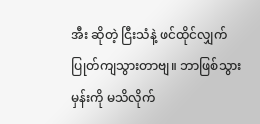အီး ဆိုတဲ့ ငြီးသံနဲ့ ဖင်ထိုင်လျှက် ပြုတ်ကျသွားတာဗျ။ ဘာဖြစ်သွားမှန်းကို မသိလိုက်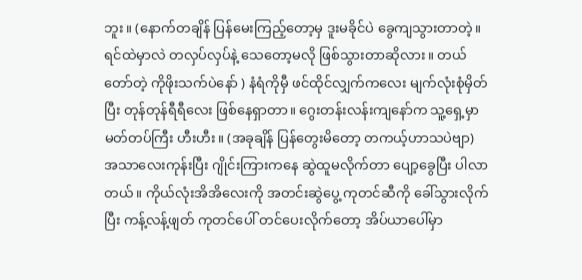ဘူး။ (နောက်တချိန် ပြန်မေးကြည့်တော့မှ ဒူးမခိုင်ပဲ ခွေကျသွားတာတဲ့။ ရင်ထဲမှာလဲ တလှပ်လှပ်နဲ့ သေတော့မလို ဖြစ်သွားတာဆိုလား။ တယ်တော်တဲ့ ကိုဖိုးသက်ပဲနော် ) နံရံကိုမှီ ဖင်ထိုင်လျှက်ကလေး မျက်လုံးစုံမှိတ်ပြီး တုန်တုန်ရီရီလေး ဖြစ်နေရှာတာ။ ဂွေးတန်းလန်းကျနော်က သူ့ရှေ့မှာ မတ်တပ်ကြီး ဟီးဟီး။ (အခုချိန် ပြန်တွေးမိတော့ တကယ့်ဟာသပဲဗျာ)
အသာလေးကုန်းပြီး ဂျိုင်းကြားကနေ ဆွဲထူမလိုက်တာ ပျော့ခွေပြီး ပါလာတယ်။ ကိုယ်လုံးအိအိလေးကို အတင်းဆွဲပွေ့ ကုတင်ဆီကို ခေါ်သွားလိုက်ပြီး ကန့်လန့်ဖျတ် ကုတင်ပေါ် တင်ပေးလိုက်တော့ အိပ်ယာပေါ်မှာ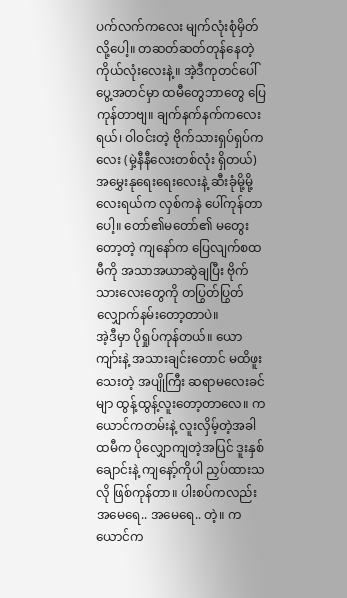ပက်လက်ကလေး မျက်လုံးစုံမှိတ်လို့ပေါ့။ တဆတ်ဆတ်တုန်နေတဲ့ ကိုယ်လုံးလေးနဲ့။ အဲ့ဒီကုတင်ပေါ် ပွေ့အတင်မှာ ထမီတွေဘာတွေ ပြေကုန်တာဗျ။ ချက်နက်နက်ကလေးရယ်၊ ဝါဝင်းတဲ့ ဗိုက်သားရှပ်ရှပ်ကလေး (မှဲ့နီနီလေးတစ်လုံး ရှိတယ်) အမွှေးနုရေးရေးလေးနဲ့ ဆီးခုံမို့မို့လေးရယ်က လှစ်ကနဲ ပေါ်ကုန်တာပေါ့။ တော်၏မတော်၏ မတွေးတော့တဲ့ ကျနော်က ပြေလျက်စထမီကို အသာအယာဆွဲချပြီး ဗိုက်သားလေးတွေကို တပြွတ်ပြွတ် လျှောက်နမ်းတော့တာပဲ။
အဲ့ဒီမှာ ပိုရှုပ်ကုန်တယ်။ ယောကျာ်းနဲ့ အသားချင်းတောင် မထိဖူးသေးတဲ့ အပျိုကြီး ဆရာမလေးခင်မျာ ထွန့်ထွန့်လူးတော့တာလေ။ ကယောင်ကတမ်းနဲ့ လူးလှိမ့်တဲ့အခါ ထမီက ပိုလျှောကျတဲ့အပြင် ဒူးနှစ်ချောင်းနဲ့ ကျနော့်ကိုပါ ညှပ်ထားသလို ဖြစ်ကုန်တာ။ ပါးစပ်ကလည်း အမေရေ.. အမေရေ.. တဲ့။ ကယောင်က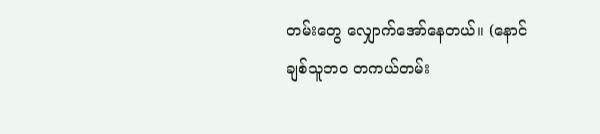တမ်းတွေ လျှောက်အော်နေတယ်။ (နောင် ချစ်သူဘဝ တကယ်တမ်း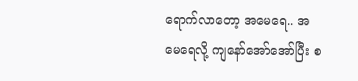ရောက်လာတော့ အမေရေ.. အမေရေလို့ ကျနော်အော်အော်ပြီး စ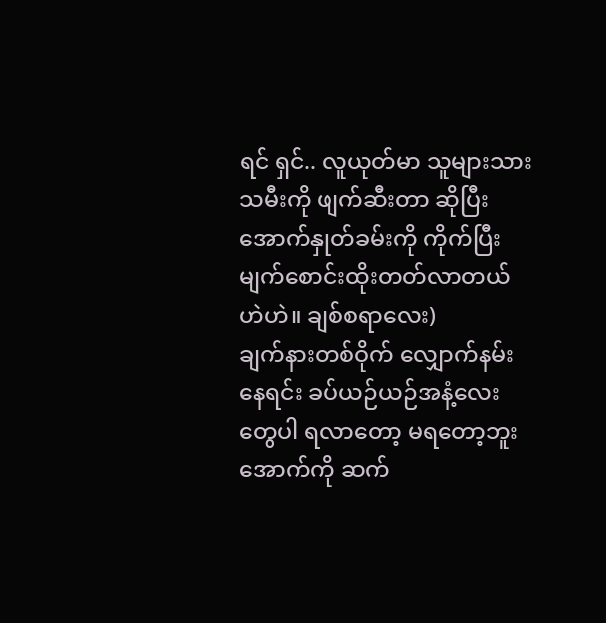ရင် ရှင်.. လူယုတ်မာ သူများသားသမီးကို ဖျက်ဆီးတာ ဆိုပြီး အောက်နှုတ်ခမ်းကို ကိုက်ပြီး မျက်စောင်းထိုးတတ်လာတယ် ဟဲဟဲ။ ချစ်စရာလေး)
ချက်နားတစ်ဝိုက် လျှောက်နမ်းနေရင်း ခပ်ယဉ်ယဉ်အနံ့လေးတွေပါ ရလာတော့ မရတော့ဘူး အောက်ကို ဆက်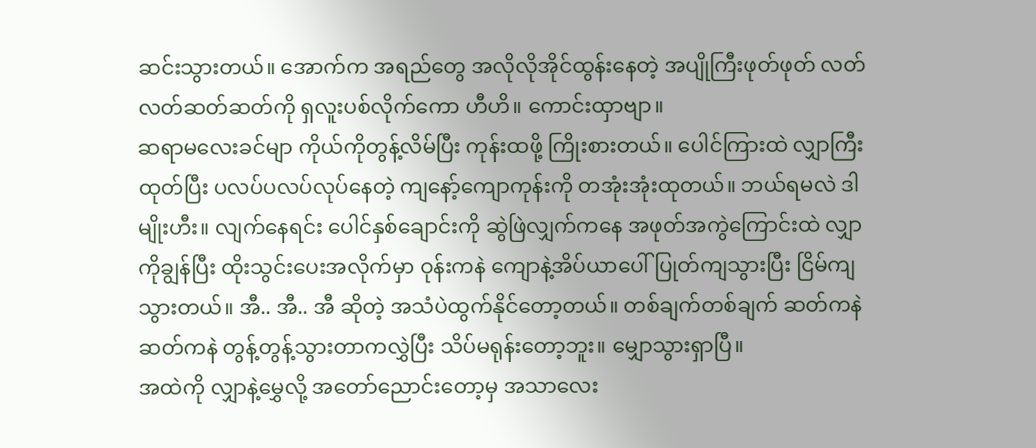ဆင်းသွားတယ်။ အောက်က အရည်တွေ အလိုလိုအိုင်ထွန်းနေတဲ့ အပျိုကြီးဖုတ်ဖုတ် လတ်လတ်ဆတ်ဆတ်ကို ရှလူးပစ်လိုက်ကော ဟီဟိ။ ကောင်းထှာဗျာ။
ဆရာမလေးခင်မျာ ကိုယ်ကိုတွန့်လိမ်ပြီး ကုန်းထဖို့ ကြိုးစားတယ်။ ပေါင်ကြားထဲ လျှာကြီးထုတ်ပြီး ပလပ်ပလပ်လုပ်နေတဲ့ ကျနော့်ကျောကုန်းကို တအုံးအုံးထုတယ်။ ဘယ်ရမလဲ ဒါမျိုးဟီး။ လျက်နေရင်း ပေါင်နှစ်ချောင်းကို ဆွဲဖြဲလျှက်ကနေ အဖုတ်အကွဲကြောင်းထဲ လျှာကိုချွန်ပြီး ထိုးသွင်းပေးအလိုက်မှာ ဝုန်းကနဲ ကျောနဲ့အိပ်ယာပေါ် ပြုတ်ကျသွားပြီး ငြိမ်ကျသွားတယ်။ အီ.. အီ.. အီ ဆိုတဲ့ အသံပဲထွက်နိုင်တော့တယ်။ တစ်ချက်တစ်ချက် ဆတ်ကနဲ ဆတ်ကနဲ တွန့်တွန့်သွားတာကလွှဲပြီး သိပ်မရုန်းတော့ဘူး။ မျှောသွားရှာပြီ။
အထဲကို လျှာနဲ့မွှေလို့ အတော်ညောင်းတော့မှ အသာလေး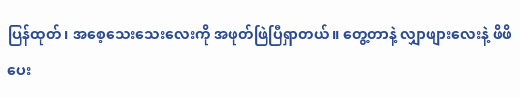ပြန်ထုတ်၊ အစေ့သေးသေးလေးကို အဖုတ်ဖြဲပြီရှာတယ်။ တွေ့တာနဲ့ လျှာဖျားလေးနဲ့ ဖိဖိပေး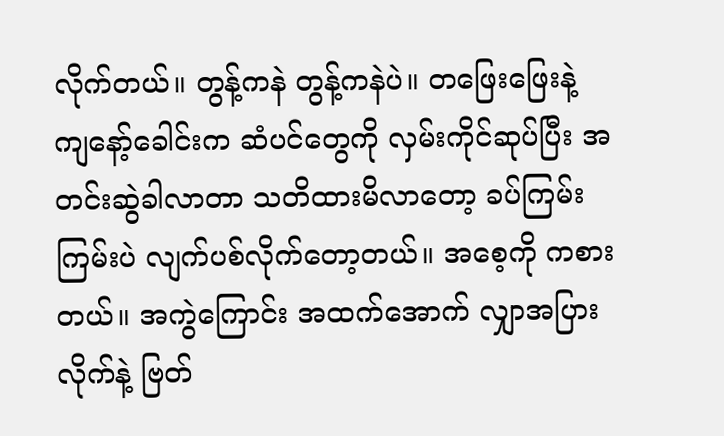လိုက်တယ်။ တွန့်ကနဲ တွန့်ကနဲပဲ။ တဖြေးဖြေးနဲ့ ကျနော့်ခေါင်းက ဆံပင်တွေကို လှမ်းကိုင်ဆုပ်ပြီး အတင်းဆွဲခါလာတာ သတိထားမိလာတော့ ခပ်ကြမ်းကြမ်းပဲ လျက်ပစ်လိုက်တော့တယ်။ အစေ့ကို ကစားတယ်။ အကွဲကြောင်း အထက်အောက် လျှာအပြားလိုက်နဲ့ ဗြတ်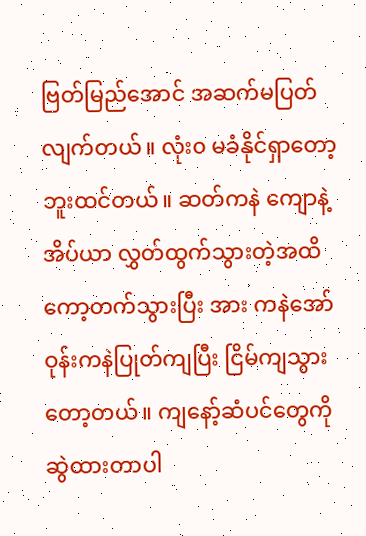ဗြတ်မြည်အောင် အဆက်မပြတ် လျက်တယ်။ လုံး၀ မခံနိုင်ရှာတော့ဘူးထင်တယ်။ ဆတ်ကနဲ ကျောနဲ့အိပ်ယာ လွှတ်ထွက်သွားတဲ့အထိ ကော့တက်သွားပြီး အား ကနဲအော် ဝုန်းကနဲပြုတ်ကျပြီး ငြိမ်ကျသွားတော့တယ်။ ကျနော့်ဆံပင်တွေကို ဆွဲထားတာပါ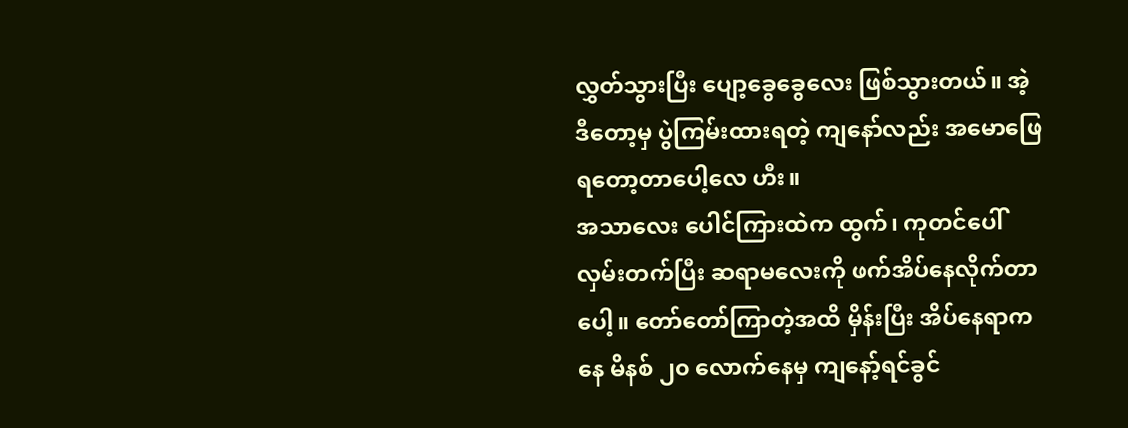လွှတ်သွားပြီး ပျော့ခွေခွေလေး ဖြစ်သွားတယ်။ အဲ့ဒီတော့မှ ပွဲကြမ်းထားရတဲ့ ကျနော်လည်း အမောဖြေရတော့တာပေါ့လေ ဟီး။
အသာလေး ပေါင်ကြားထဲက ထွက်၊ ကုတင်ပေါ်လှမ်းတက်ပြီး ဆရာမလေးကို ဖက်အိပ်နေလိုက်တာပေါ့။ တော်တော်ကြာတဲ့အထိ မှိန်းပြီး အိပ်နေရာကနေ မိနစ် ၂၀ လောက်နေမှ ကျနော့်ရင်ခွင်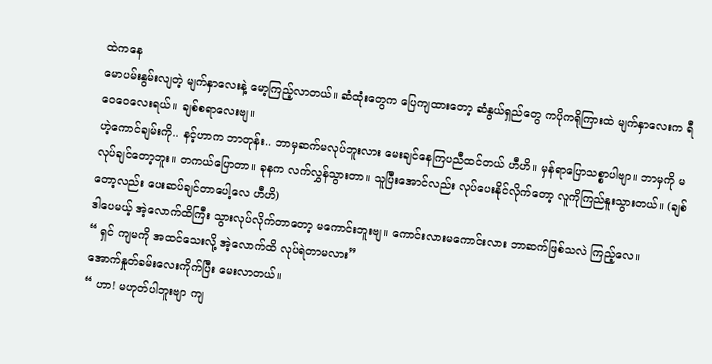ထဲကနေ
မောပမ်းနွမ်းလျတဲ့ မျက်နှာလေးနဲ့ မော့ကြည့်လာတယ်။ ဆံထုံးတွေက ပြေကျထားတော့ ဆံနွယ်ရှည်တွေ ကပိုကရိုကြားထဲ မျက်နှာလေးက ရီဝေဝေလေးရယ်။ ချစ်စရာလေးဗျ။
ဟဲ့ကောင်ချမ်းကို.. နင့်ဟာက ဘာတုန်း.. ဘာမှဆက်မလုပ်ဘူးလား မေးချင်နေကြပညီထင်တယ် ဟီဟိ။ မှန်ရာပြောသစ္စာပါဗျာ။ ဘာမှကို မလုပ်ချင်တော့ဘူး။ တကယ်ပြောတာ။ ခုနက လက်လွှန်သွားတာ။ သူပြီးအောင်လည်း လုပ်ပေးနိုင်လိုက်တော့ လူကိုကြည်နူးသွားတယ်။ (ချစ်တော့လည်း ပေးဆပ်ချင်တာပေါ့လေ ဟီဟိ)
ဒါပေမယ့် အဲ့လောက်ထိကြီး သွားလုပ်လိုက်တာတော့ မကောင်းဘူးဗျ။ ကောင်းလားမကောင်းလား ဘာဆက်ဖြစ်သလဲ ကြည့်လေ။
“ ရှင် ကျမကို အထင်သေးလို့ အဲ့လောက်ထိ လုပ်ရဲတာမလား”
အောက်နှုတ်ခမ်းလေးကိုက်ပြီး မေးလာတယ်။
“ ဟာ! မဟုတ်ပါဘူးဗျာ ကျ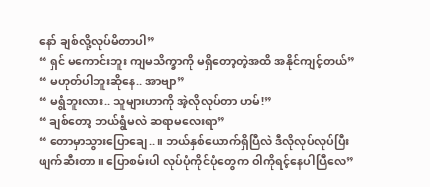နော် ချစ်လို့လုပ်မိတာပါ”
“ ရှင် မကောင်းဘူး ကျမသိက္ခာကို မရှိတော့တဲ့အထိ အနိုင်ကျင့်တယ်”
“ မဟုတ်ပါဘူးဆိုနေ.. အာဗျာ”
“ မရွံဘူးလား.. သူများဟာကို အဲ့လိုလုပ်တာ ဟမ်!”
“ ချစ်တော့ ဘယ်ရွံမလဲ ဆရာမလေးရာ”
“ တောမှာသွားပြောချေ..။ ဘယ်နှစ်ယောက်ရှိပြီလဲ ဒီလိုလုပ်လုပ်ပြီး ဖျက်ဆီးတာ။ ပြောစမ်းပါ လုပ်ပုံကိုင်ပုံတွေက ဝါကိုရင့်နေပါပြီလေ”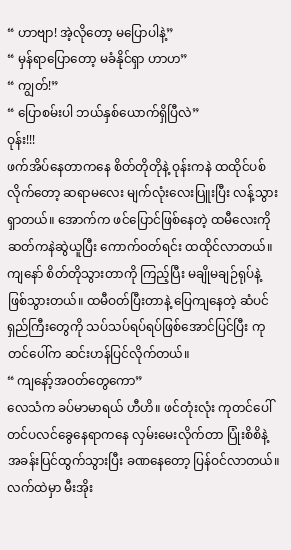“ ဟာဗျာ! အဲ့လိုတော့ မပြောပါနဲ့”
“ မှန်ရာပြောတော့ မခံနိုင်ရှာ ဟာဟ”
“ ကျွတ်!”
“ ပြောစမ်းပါ ဘယ်နှစ်ယောက်ရှိပြီလဲ”
ဝုန်း!!!
ဖက်အိပ်နေတာကနေ စိတ်တိုတိုနဲ့ ဝုန်းကနဲ ထထိုင်ပစ်လိုက်တော့ ဆရာမလေး မျက်လုံးလေးပြူးပြီး လန့်သွားရှာတယ်။ အောက်က ဖင်ပြောင်ဖြစ်နေတဲ့ ထမီလေးကို ဆတ်ကနဲဆွဲယူပြီး ကောက်ဝတ်ရင်း ထထိုင်လာတယ်။ ကျနော် စိတ်တိုသွားတာကို ကြည့်ပြီး မချိုမချဉ်ရုပ်နဲ့ ဖြစ်သွားတယ်။ ထမီဝတ်ပြီးတာနဲ့ ပြေကျနေတဲ့ ဆံပင်ရှည်ကြီးတွေကို သပ်သပ်ရပ်ရပ်ဖြစ်အောင်ပြင်ပြီး ကုတင်ပေါ်က ဆင်းဟန်ပြင်လိုက်တယ်။
“ ကျနော့်အဝတ်တွေကော”
လေသံက ခပ်မာမာရယ် ဟီဟိ။ ဖင်တုံးလုံး ကုတင်ပေါ် တင်ပလင်ခွေနေရာကနေ လှမ်းမေးလိုက်တာ ပြုံးစိစိနဲ့ အခန်းပြင်ထွက်သွားပြီး ခဏနေတော့ ပြန်ဝင်လာတယ်။ လက်ထဲမှာ မီးအိုး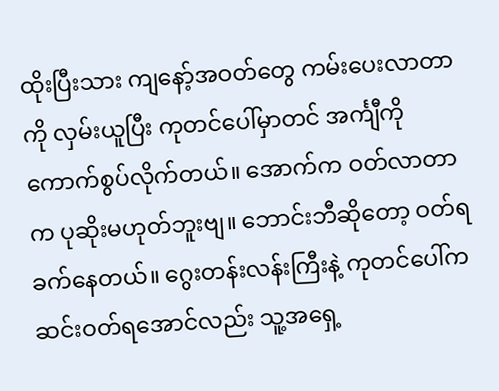ထိုးပြီးသား ကျနော့်အဝတ်တွေ ကမ်းပေးလာတာကို လှမ်းယူပြီး ကုတင်ပေါ်မှာတင် အင်္ကျီကို ကောက်စွပ်လိုက်တယ်။ အောက်က ဝတ်လာတာက ပုဆိုးမဟုတ်ဘူးဗျ။ ဘောင်းဘီဆိုတော့ ဝတ်ရခက်နေတယ်။ ဂွေးတန်းလန်းကြီးနဲ့ ကုတင်ပေါ်က ဆင်းဝတ်ရအောင်လည်း သူ့အရှေ့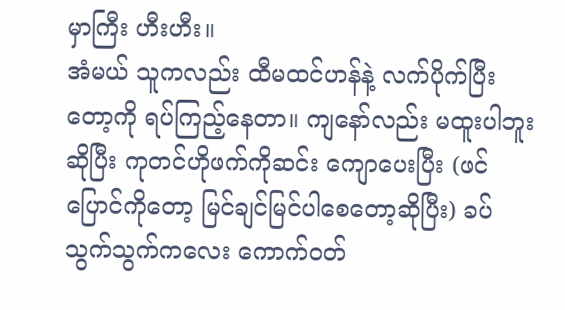မှာကြီး ဟီးဟီး။
အံမယ် သူကလည်း ထီမထင်ဟန်နဲ့ လက်ပိုက်ပြီးတော့ကို ရပ်ကြည့်နေတာ။ ကျနော်လည်း မထူးပါဘူးဆိုပြီး ကုတင်ဟိုဖက်ကိုဆင်း ကျောပေးပြီး (ဖင်ပြောင်ကိုတော့ မြင်ချင်မြင်ပါစေတော့ဆိုပြီး) ခပ်သွက်သွက်ကလေး ကောက်ဝတ်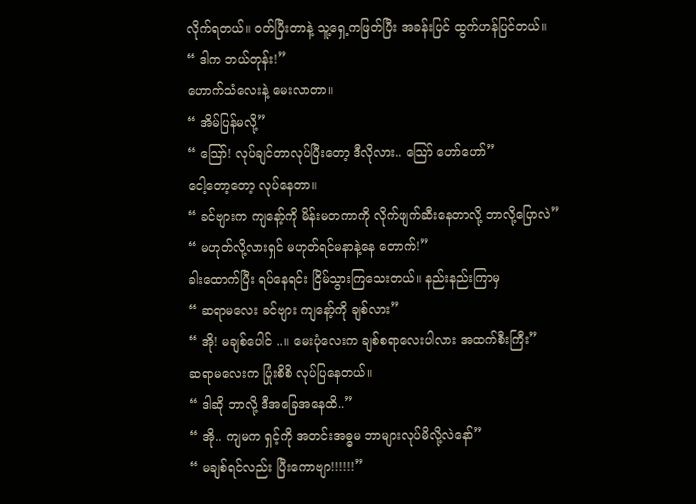လိုက်ရတယ်။ ဝတ်ပြီးတာနဲ့ သူ့ရှေ့ကဖြတ်ပြီး အခန်းပြင် ထွက်ဟန်ပြင်တယ်။
“ ဒါက ဘယ်တုန်း!”
ဟောက်သံလေးနဲ့ မေးလာတာ။
“ အိမ်ပြန်မလို့”
“ သြော်! လုပ်ချင်တာလုပ်ပြီးတော့ ဒီလိုလား.. သြော် ဟော်ဟော်”
ငေါ့တော့တော့ လုပ်နေတာ။
“ ခင်ဗျားက ကျနော့်ကို မိန်းမတကာကို လိုက်ဖျက်ဆီးနေတာလို့ ဘာလို့ပြောလဲ”
“ မဟုတ်လို့လားရှင် မဟုတ်ရင်မနာနဲ့နေ တောက်!”
ခါးထောက်ပြီး ရပ်နေရင်း ငြိမ်သွားကြသေးတယ်။ နည်းနည်းကြာမှ
“ ဆရာမလေး ခင်ဗျား ကျနော့်ကို ချစ်လား”
“ အို! မချစ်ပေါင် ..။ မေးပုံလေးက ချစ်စရာလေးပါလား အထက်စီးကြီး”
ဆရာမလေးက ပြုံးစိစိ လုပ်ပြနေတယ်။
“ ဒါဆို ဘာလို့ ဒီအခြေအနေထိ..”
“ အို.. ကျမက ရှင့်ကို အတင်းအဓ္ဓမ ဘာများလုပ်မိလို့လဲနော်”
“ မချစ်ရင်လည်း ပြီးကောဗျာ!!!!!!”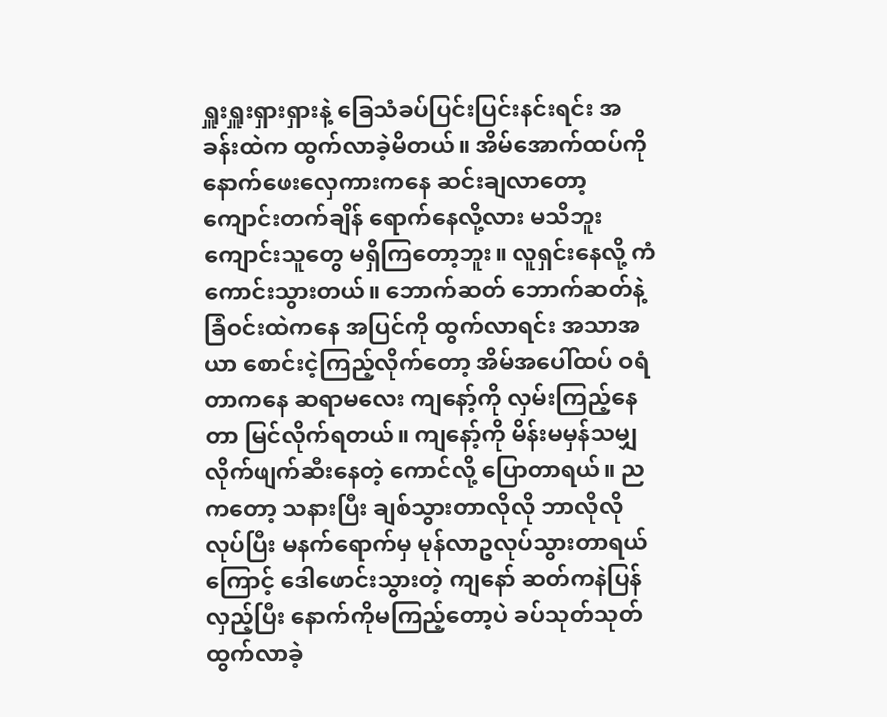ရှူးရှူးရှားရှားနဲ့ ခြေသံခပ်ပြင်းပြင်းနင်းရင်း အခန်းထဲက ထွက်လာခဲ့မိတယ်။ အိမ်အောက်ထပ်ကို နောက်ဖေးလှေကားကနေ ဆင်းချလာတော့ ကျောင်းတက်ချိန် ရောက်နေလို့လား မသိဘူး ကျောင်းသူတွေ မရှိကြတော့ဘူး။ လူရှင်းနေလို့ ကံကောင်းသွားတယ်။ ဘောက်ဆတ် ဘောက်ဆတ်နဲ့ ခြံဝင်းထဲကနေ အပြင်ကို ထွက်လာရင်း အသာအယာ စောင်းငဲ့ကြည့်လိုက်တော့ အိမ်အပေါ်ထပ် ဝရံတာကနေ ဆရာမလေး ကျနော့်ကို လှမ်းကြည့်နေတာ မြင်လိုက်ရတယ်။ ကျနော့်ကို မိန်းမမှန်သမျှ လိုက်ဖျက်ဆီးနေတဲ့ ကောင်လို့ ပြောတာရယ်။ ညကတော့ သနားပြီး ချစ်သွားတာလိုလို ဘာလိုလိုလုပ်ပြီး မနက်ရောက်မှ မုန်လာဥလုပ်သွားတာရယ်ကြောင့် ဒေါဖောင်းသွားတဲ့ ကျနော် ဆတ်ကနဲပြန်လှည့်ပြီး နောက်ကိုမကြည့်တော့ပဲ ခပ်သုတ်သုတ် ထွက်လာခဲ့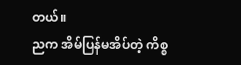တယ်။
ညက အိမ်ပြန်မအိပ်တဲ့ ကိစ္စ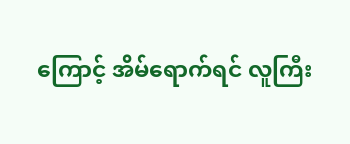ကြောင့် အိမ်ရောက်ရင် လူကြီး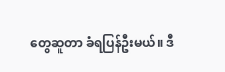တွေဆူတာ ခံရပြန်ဦးမယ်။ ဒီ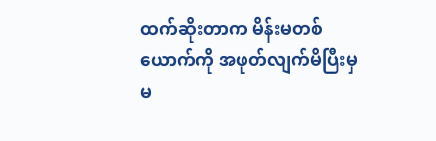ထက်ဆိုးတာက မိန်းမတစ်ယောက်ကို အဖုတ်လျက်မိပြီးမှ မ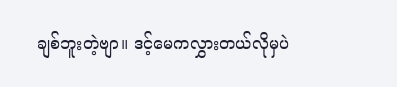ချစ်ဘူးတဲ့ဗျာ။ ဒင့်မေကလွှားတယ်လိုမှပဲ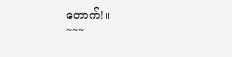တောက်!။
~~~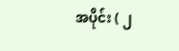အပိုင်း ( ၂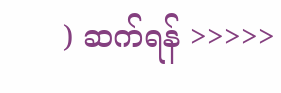) ဆက်ရန် >>>>>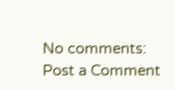No comments:
Post a Comment